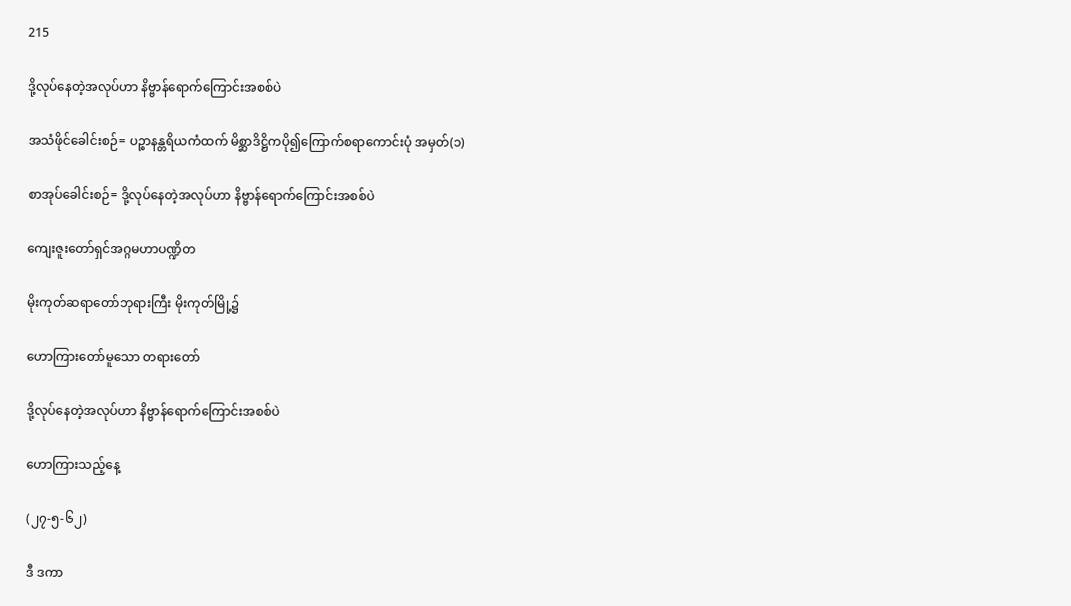215

ဒို့လုပ်နေတဲ့အလုပ်ဟာ နိဗ္ဗာန်ရောက်ကြောင်းအစစ်ပဲ

အသံဖိုင်ခေါင်းစဉ်= ပဉ္စာနန္တရိယကံထက် မိစ္ဆာဒိဋ္ဌိကပို၍ကြောက်စရာကောင်းပုံ အမှတ်(၁)

စာအုပ်ခေါင်းစဉ်= ဒို့လုပ်နေတဲ့အလုပ်ဟာ နိဗ္ဗာန်ရောက်ကြောင်းအစစ်ပဲ

ကျေးဇူးတော်ရှင်အဂ္ဂမဟာပဏ္ဍိတ

မိုးကုတ်ဆရာတော်ဘုရားကြီး မိုးကုတ်မြို့၌

ဟောကြားတော်မူသော တရားတော်

ဒို့လုပ်နေတဲ့အလုပ်ဟာ နိဗ္ဗာန်ရောက်ကြောင်းအစစ်ပဲ

ဟောကြားသည့်နေ့

(၂၇-၅-၆၂)

ဒီ ဒကာ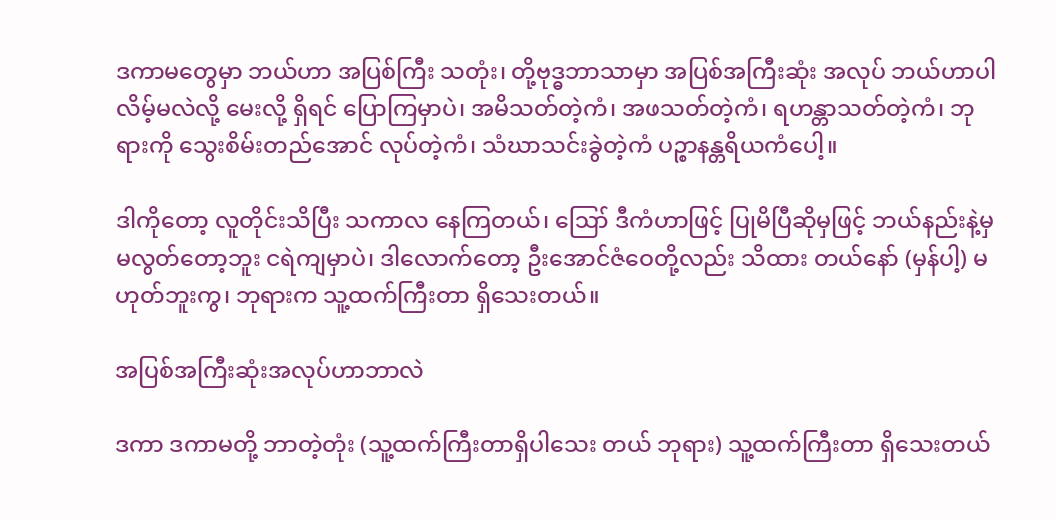ဒကာမတွေမှာ ဘယ်ဟာ အပြစ်ကြီး သတုံး၊ တို့ဗုဒ္ဓဘာသာမှာ အပြစ်အကြီးဆုံး အလုပ် ဘယ်ဟာပါလိမ့်မလဲလို့ မေးလို့ ရှိရင် ပြောကြမှာပဲ၊ အမိသတ်တဲ့ကံ၊ အဖသတ်တဲ့ကံ၊ ရဟန္တာသတ်တဲ့ကံ၊ ဘုရားကို သွေးစိမ်းတည်အောင် လုပ်တဲ့ကံ၊ သံဃာသင်းခွဲတဲ့ကံ ပဉ္စာနန္တရိယကံပေါ့။

ဒါကိုတော့ လူတိုင်းသိပြီး သကာလ နေကြတယ်၊ ဪ ဒီကံဟာဖြင့် ပြုမိပြီဆိုမှဖြင့် ဘယ်နည်းနဲ့မှ မလွတ်တော့ဘူး ငရဲကျမှာပဲ၊ ဒါလောက်တော့ ဦးအောင်ဇံဝေတို့လည်း သိထား တယ်နော် (မှန်ပါ့) မဟုတ်ဘူးကွ၊ ဘုရားက သူ့ထက်ကြီးတာ ရှိသေးတယ်။

အပြစ်အကြီးဆုံးအလုပ်ဟာဘာလဲ

ဒကာ ဒကာမတို့ ဘာတဲ့တုံး (သူ့ထက်ကြီးတာရှိပါသေး တယ် ဘုရား) သူ့ထက်ကြီးတာ ရှိသေးတယ်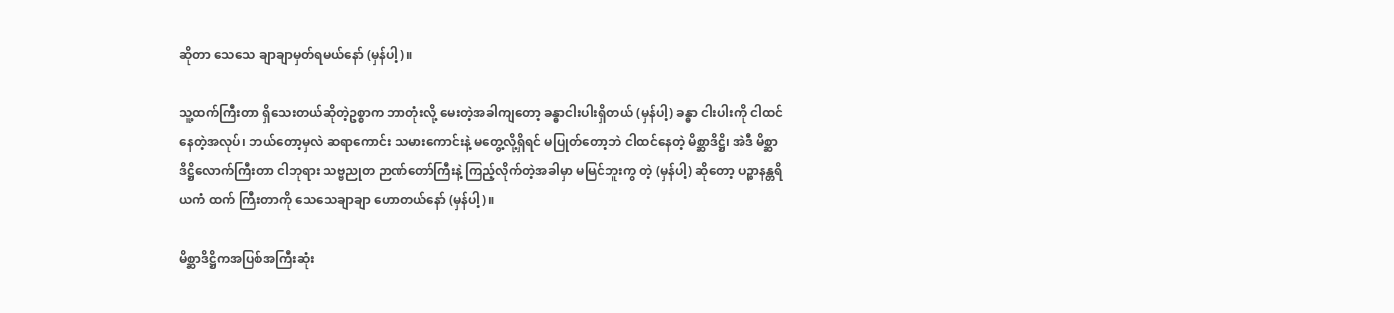ဆိုတာ သေသေ ချာချာမှတ်ရမယ်နော် (မှန်ပါ့)။

သူ့ထက်ကြီးတာ ရှိသေးတယ်ဆိုတဲ့ဥစ္စာက ဘာတုံးလို့ မေးတဲ့အခါကျတော့ ခန္ဓာငါးပါးရှိတယ် (မှန်ပါ့) ခန္ဓာ ငါးပါးကို ငါထင်နေတဲ့အလုပ်၊ ဘယ်တော့မှလဲ ဆရာကောင်း သမားကောင်းနဲ့ မတွေ့လို့ရှိရင် မပြုတ်တော့ဘဲ ငါထင်နေတဲ့ မိစ္ဆာဒိဋ္ဌိ၊ အဲဒီ မိစ္ဆာဒိဋ္ဌိလောက်ကြီးတာ ငါဘုရား သဗ္ဗညုတ ဉာဏ်တော်ကြီးနဲ့ ကြည့်လိုက်တဲ့အခါမှာ မမြင်ဘူးကွ တဲ့ (မှန်ပါ့) ဆိုတော့ ပဉ္စာနန္တရိယကံ ထက် ကြီးတာကို သေသေချာချာ ဟောတယ်နော် (မှန်ပါ့)။

မိစ္ဆာဒိဋ္ဌိကအပြစ်အကြီးဆုံး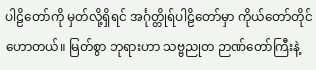ပါဠိတော်ကို မှတ်လို့ရှိရင် အင်္ဂုတ္တိုရ်ပါဠိတော်မှာ ကိုယ်တော်တိုင်ဟောတယ်။ မြတ်စွာ ဘုရားဟာ သဗ္ဗညုတ ဉာဏ်တော်ကြီးနဲ့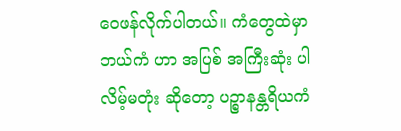ဝေဖန်လိုက်ပါတယ်။ ကံတွေထဲမှာ ဘယ်ကံ ဟာ အပြစ် အကြီးဆုံး ပါလိမ့်မတုံး ဆိုတော့ ပဉ္စာနန္တရိယကံ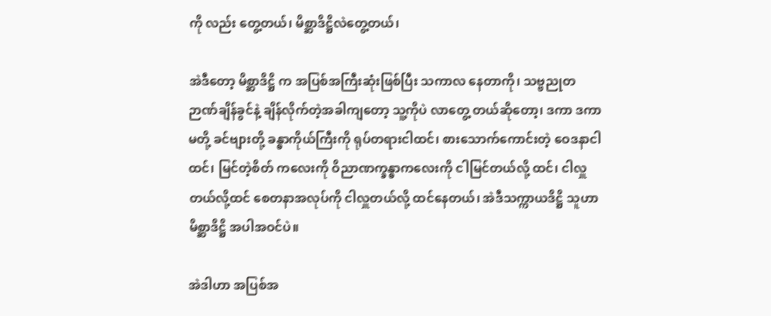ကို လည်း တွေ့တယ်၊ မိစ္ဆာဒိဋ္ဌိလဲတွေ့တယ်၊

အဲဒီတော့ မိစ္ဆာဒိဋ္ဌိ က အပြစ်အကြီးဆုံးဖြစ်ပြီး သကာလ နေတာကို၊ သဗ္ဗညုတ ဉာဏ်ချိန်ခွင်နဲ့ ချိန်လိုက်တဲ့အခါကျတော့ သူ့ကိုပဲ လာတွေ့ တယ်ဆိုတော့၊ ဒကာ ဒကာမတို့ ခင်ဗျားတို့ ခန္ဓာကိုယ်ကြီးကို ရုပ်တရားငါထင်၊ စားသောက်ကောင်းတဲ့ ဝေဒနာငါထင်၊ မြင်တဲ့စိတ် ကလေးကို ဝိညာဏက္ခန္ဓာကလေးကို ငါမြင်တယ်လို့ ထင်၊ ငါလှူတယ်လို့ထင် စေတနာအလုပ်ကို ငါလှူတယ်လို့ ထင်နေတယ်၊ အဲဒီသက္ကာယဒိဋ္ဌိ သူဟာ မိစ္ဆာဒိဋ္ဌိ အပါအဝင်ပဲ။

အဲဒါဟာ အပြစ်အ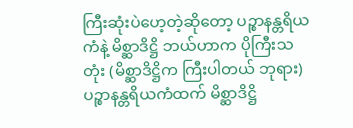ကြီးဆုံးပဲဟေ့တဲ့ဆိုတော့ ပဉ္စာနန္တရိယကံနဲ့ မိစ္ဆာဒိဋ္ဌိ ဘယ်ဟာက ပိုကြီးသတုံး (မိစ္ဆာဒိဋ္ဌိက ကြီးပါတယ် ဘုရား) ပဉ္စာနန္တရိယကံထက် မိစ္ဆာဒိဋ္ဌိ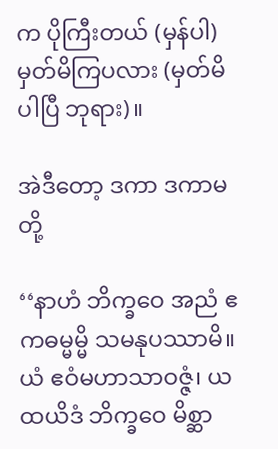က ပိုကြီးတယ် (မှန်ပါ) မှတ်မိကြပလား (မှတ်မိပါပြီ ဘုရား)။

အဲဒီတော့ ဒကာ ဒကာမတို့

‘‘နာဟံ ဘိက္ခဝေ အညံ ဧကဓမ္မမ္မိ သမနုပဿာမိ။ ယံ ဧဝံမဟာသာဝဇ္ဇံ၊ ယထယိဒံ ဘိက္ခဝေ မိစ္ဆာ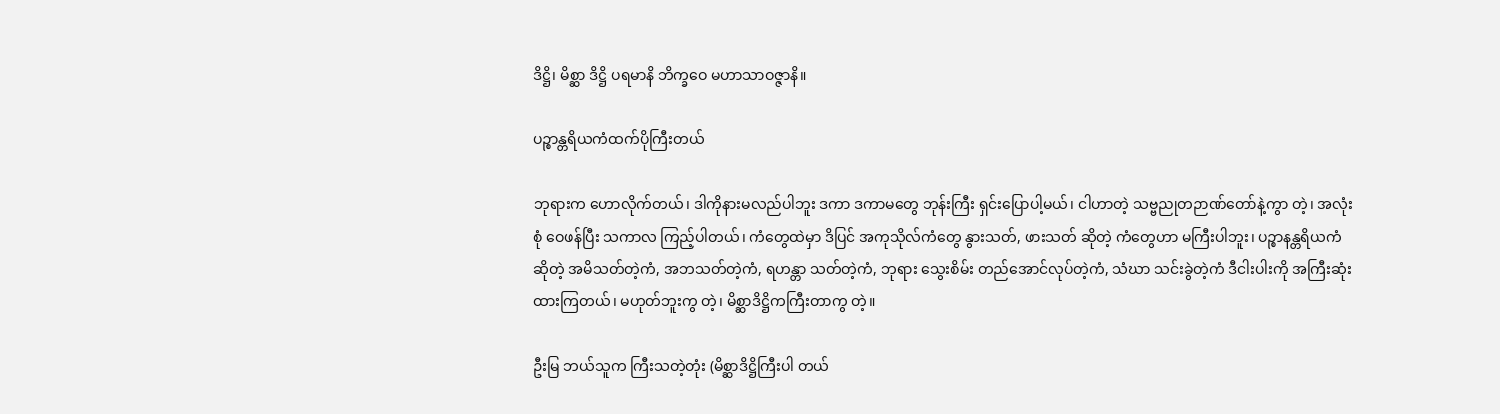ဒိဋ္ဌိ၊ မိစ္ဆာ ဒိဋ္ဌိ ပရမာနိ ဘိက္ခဝေ မဟာသာဝဇ္ဇာနိ။

ပဉ္စာန္တရိယကံထက်ပိုကြီးတယ်

ဘုရားက ဟောလိုက်တယ်၊ ဒါကိုနားမလည်ပါဘူး ဒကာ ဒကာမတွေ ဘုန်းကြီး ရှင်းပြောပါ့မယ်၊ ငါဟာတဲ့ သဗ္ဗညုတဉာဏ်တော်နဲ့ကွာ တဲ့၊ အလုံးစုံ ဝေဖန်ပြီး သကာလ ကြည့်ပါတယ်၊ ကံတွေထဲမှာ ဒိပြင် အကုသိုလ်ကံတွေ နွားသတ်, ဖားသတ် ဆိုတဲ့ ကံတွေဟာ မကြီးပါဘူး၊ ပဉ္စာနန္တရိယကံ ဆိုတဲ့ အမိသတ်တဲ့ကံ, အဘသတ်တဲ့ကံ, ရဟန္တာ သတ်တဲ့ကံ, ဘုရား သွေးစိမ်း တည်အောင်လုပ်တဲ့ကံ, သံဃာ သင်းခွဲတဲ့ကံ ဒီငါးပါးကို အကြီးဆုံးထားကြတယ်၊ မဟုတ်ဘူးကွ တဲ့၊ မိစ္ဆာဒိဋ္ဌိကကြီးတာကွ တဲ့။

ဦးမြ ဘယ်သူက ကြီးသတဲ့တုံး (မိစ္ဆာဒိဋ္ဌိကြီးပါ တယ်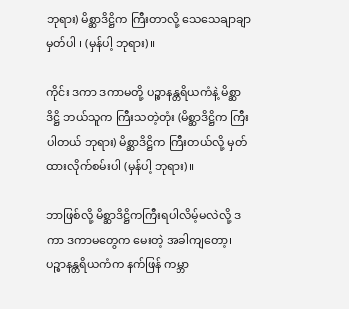ဘုရား) မိစ္ဆာဒိဋ္ဌိက ကြီးတာလို့ သေသေချာချာ မှတ်ပါ ၊ (မှန်ပါ့ ဘုရား)။

ကိုင်း ဒကာ ဒကာမတို့ ပဉ္စာနန္တရိယကံနဲ့ မိစ္ဆာဒိဋ္ဌိ ဘယ်သူက ကြီးသတဲ့တုံး (မိစ္ဆာဒိဋ္ဌိက ကြီးပါတယ် ဘုရား) မိစ္ဆာဒိဋ္ဌိက ကြီးတယ်လို့ မှတ်ထားလိုက်စမ်းပါ (မှန်ပါ့ ဘုရား)။

ဘာဖြစ်လို့ မိစ္ဆာဒိဋ္ဌိကကြီးရပါလိမ့်မလဲလို့ ဒကာ ဒကာမတွေက မေးတဲ့ အခါကျတော့၊ ပဉ္စာနန္တရိယကံက နက်ဖြန် ကမ္ဘာ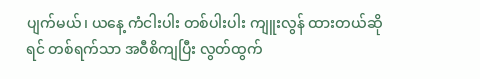ပျက်မယ်၊ ယနေ့ ကံငါးပါး တစ်ပါးပါး ကျူးလွန် ထားတယ်ဆိုရင် တစ်ရက်သာ အဝီစိကျပြီး လွတ်ထွက်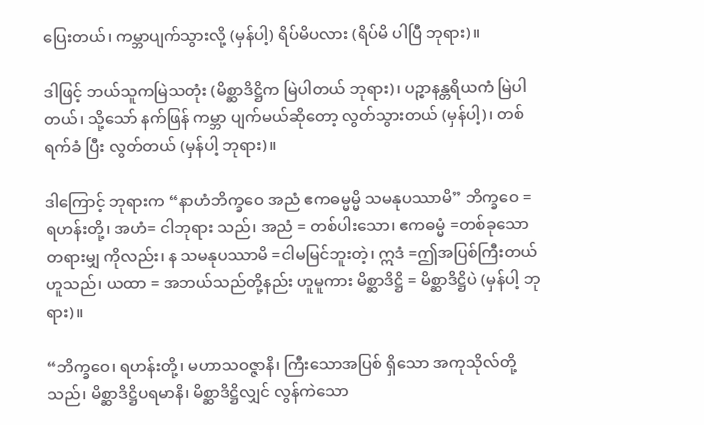ပြေးတယ်၊ ကမ္ဘာပျက်သွားလို့ (မှန်ပါ့) ရိပ်မိပလား (ရိပ်မိ ပါပြီ ဘုရား)။

ဒါဖြင့် ဘယ်သူကမြဲသတုံး (မိစ္ဆာဒိဋ္ဌိက မြဲပါတယ် ဘုရား)၊ ပဉ္စာနန္တရိယကံ မြဲပါတယ်၊ သို့သော် နက်ဖြန် ကမ္ဘာ ပျက်မယ်ဆိုတော့ လွတ်သွားတယ် (မှန်ပါ့)၊ တစ်ရက်ခံ ပြီး လွတ်တယ် (မှန်ပါ့ ဘုရား)။

ဒါကြောင့် ဘုရားက “နာဟံဘိက္ခဝေ အညံ ဧကဓမ္မမ္မိ သမနုပဿာမိ” ဘိက္ခဝေ = ရဟန်းတို့၊ အဟံ= ငါဘုရား သည်၊ အညံ = တစ်ပါးသော၊ ဧကဓမ္မံ =တစ်ခုသော တရားမျှ ကိုလည်း၊ န သမနုပဿာမိ =ငါမမြင်ဘူးတဲ့၊ ဣဒံ =ဤအပြစ်ကြီးတယ် ဟူသည်၊ ယထာ = အဘယ်သည်တို့နည်း ဟူမူကား မိစ္ဆာဒိဋ္ဌိ = မိစ္ဆာဒိဋ္ဌိပဲ (မှန်ပါ့ ဘုရား)။

“ဘိက္ခဝေ၊ ရဟန်းတို့၊ မဟာသဝဇ္ဇာနိ၊ ကြီးသောအပြစ် ရှိသော အကုသိုလ်တို့သည်၊ မိစ္ဆာဒိဋ္ဌိပရမာနိ၊ မိစ္ဆာဒိဋ္ဌိလျှင် လွန်ကဲသော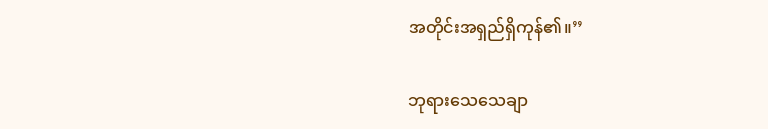အတိုင်းအရှည်ရှိကုန်၏။’’

ဘုရားသေသေချာ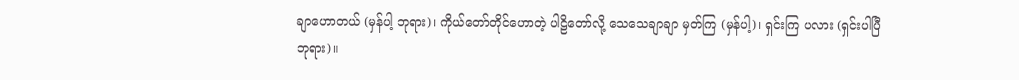ချာဟောတယ် (မှန်ပါ့ ဘုရား)၊ ကိုယ်တော်တိုင်ဟောတဲ့ ပါဠိတော်လို့ သေသေချာချာ မှတ်ကြ (မှန်ပါ့)၊ ရှင်းကြ ပလား (ရှင်းပါပြီ ဘုရား)။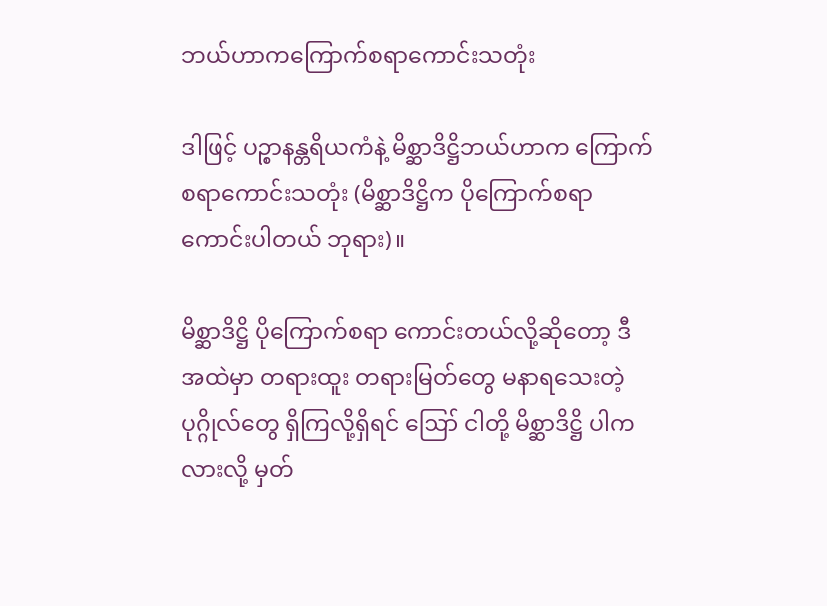ဘယ်ဟာကကြောက်စရာကောင်းသတုံး

ဒါဖြင့် ပဉ္စာနန္တရိယကံနဲ့ မိစ္ဆာဒိဋ္ဌိဘယ်ဟာက ကြောက် စရာကောင်းသတုံး (မိစ္ဆာဒိဋ္ဌိက ပိုကြောက်စရာ ကောင်းပါတယ် ဘုရား)။

မိစ္ဆာဒိဋ္ဌိ ပိုကြောက်စရာ ကောင်းတယ်လို့ဆိုတော့ ဒီအထဲမှာ တရားထူး တရားမြတ်တွေ မနာရသေးတဲ့ ပုဂ္ဂိုလ်တွေ ရှိကြလို့ရှိရင် ဪ ငါတို့ မိစ္ဆာဒိဋ္ဌိ ပါကလားလို့ မှတ်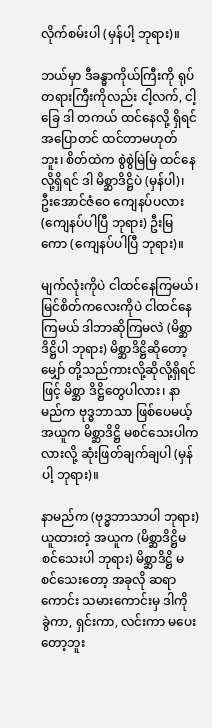လိုက်စမ်းပါ (မှန်ပါ့ ဘုရား)။

ဘယ်မှာ ဒီခန္ဓာကိုယ်ကြီးကို ရုပ်တရားကြီးကိုလည်း ငါ့လက်, ငါ့ခြေ ဒါ တကယ် ထင်နေလို့ ရှိရင် အပြောတင် ထင်တာမဟုတ်ဘူး၊ စိတ်ထဲက စွဲစွဲမြဲမြဲ ထင်နေလို့ရှိရင် ဒါ မိစ္ဆာဒိဋ္ဌိပဲ (မှန်ပါ)၊ ဦးအောင်ဇံဝေ ကျေနပ်ပလား (ကျေနပ်ပါပြီ ဘုရား) ဦးမြကော (ကျေနပ်ပါပြီ ဘုရား)။

မျက်လုံးကိုပဲ ငါထင်နေကြမယ်၊ မြင်စိတ်ကလေးကိုပဲ ငါထင်နေကြမယ် ဒါဘာဆိုကြမလဲ (မိစ္ဆာဒိဋ္ဌိပါ ဘုရား) မိစ္ဆာဒိဋ္ဌိဆိုတော့ မျှော် တို့သည်ကားလို့ဆိုလို့ရှိရင်ဖြင့် မိစ္ဆာ ဒိဋ္ဌိတွေပါလား၊ နာမည်က ဗုဒ္ဓဘာသာ ဖြစ်ပေမယ့်အယူက မိစ္ဆာဒိဋ္ဌိ မစင်သေးပါကလားလို့ ဆုံးဖြတ်ချက်ချပါ (မှန်ပါ့ ဘုရား)။

နာမည်က (ဗုဒ္ဓဘာသာပါ ဘုရား) ယူထားတဲ့ အယူက (မိစ္ဆာဒိဋ္ဌိမစင်သေးပါ ဘုရား) မိစ္ဆာဒိဋ္ဌိ မစင်သေးတော့ အခုလို ဆရာကောင်း သမားကောင်းမှ ဒါကို ခွဲကာ, ရှင်းကာ, လင်းကာ မပေးတော့ဘူး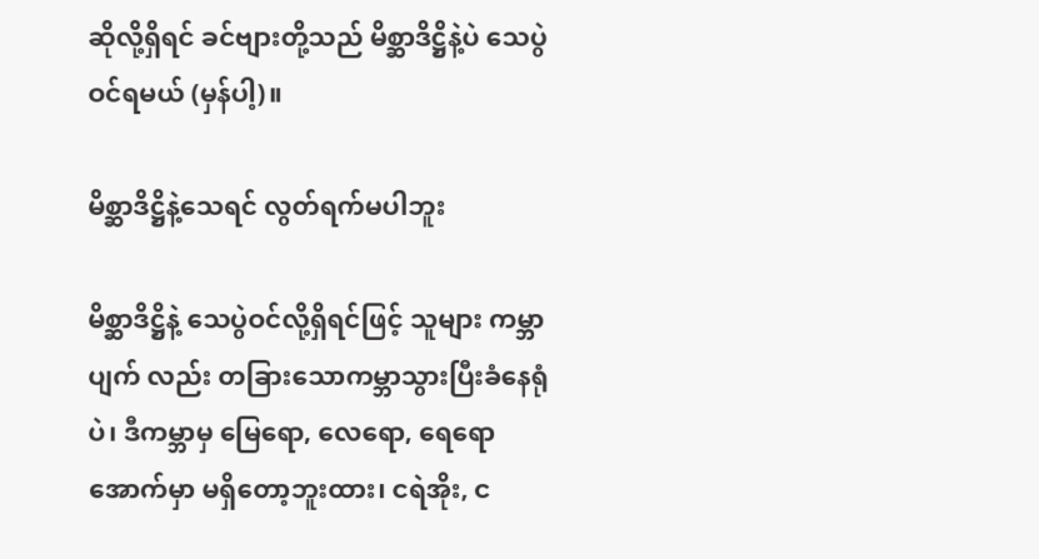ဆိုလို့ရှိရင် ခင်ဗျားတို့သည် မိစ္ဆာဒိဋ္ဌိနဲ့ပဲ သေပွဲဝင်ရမယ် (မှန်ပါ့)။

မိစ္ဆာဒိဋ္ဌိနဲ့သေရင် လွတ်ရက်မပါဘူး

မိစ္ဆာဒိဋ္ဌိနဲ့ သေပွဲဝင်လို့ရှိရင်ဖြင့် သူများ ကမ္ဘာပျက် လည်း တခြားသောကမ္ဘာသွားပြီးခံနေရုံပဲ၊ ဒီကမ္ဘာမှ မြေရော, လေရော, ရေရော အောက်မှာ မရှိတော့ဘူးထား၊ ငရဲအိုး, င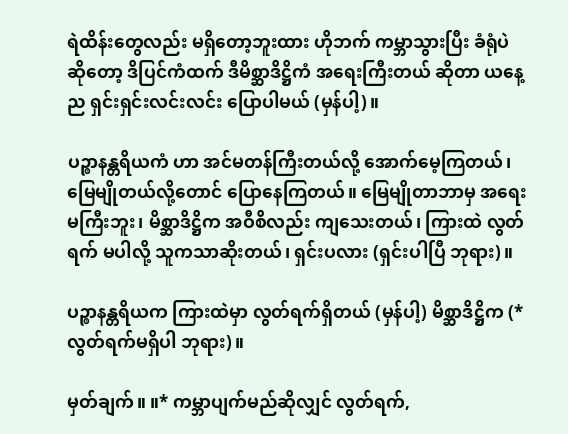ရဲထိန်းတွေလည်း မရှိတော့ဘူးထား ဟိုဘက် ကမ္ဘာသွားပြီး ခံရုံပဲ ဆိုတော့ ဒိပြင်ကံထက် ဒီမိစ္ဆာဒိဋ္ဌိကံ အရေးကြီးတယ် ဆိုတာ ယနေ့ည ရှင်းရှင်းလင်းလင်း ပြောပါမယ် (မှန်ပါ့)။

ပဉ္စာနန္တရိယကံ ဟာ အင်မတန်ကြီးတယ်လို့ အောက်မေ့ကြတယ်၊ မြေမျိုတယ်လို့တောင် ပြောနေကြတယ်။ မြေမျိုတာဘာမှ အရေးမကြီးဘူး၊ မိစ္ဆာဒိဋ္ဌိက အဝီစိလည်း ကျသေးတယ်၊ ကြားထဲ လွတ်ရက် မပါလို့ သူကသာဆိုးတယ်၊ ရှင်းပလား (ရှင်းပါပြီ ဘုရား)။

ပဉ္စာနန္တရိယက ကြားထဲမှာ လွတ်ရက်ရှိတယ် (မှန်ပါ့) မိစ္ဆာဒိဋ္ဌိက (*လွတ်ရက်မရှိပါ ဘုရား)။

မှတ်ချက်။ ။* ကမ္ဘာပျက်မည်ဆိုလျှင် လွတ်ရက်,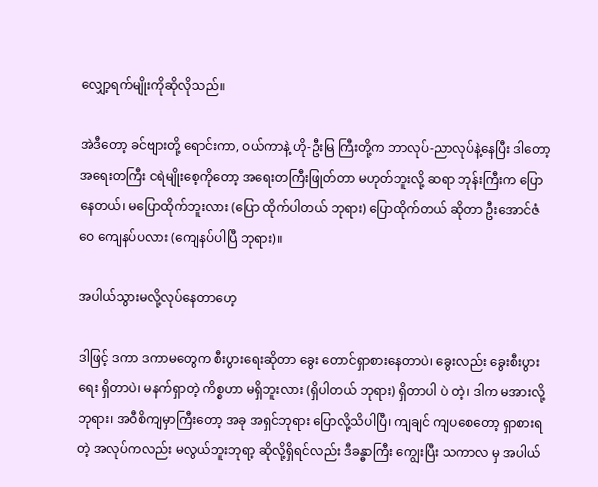လျှော့ရက်မျိုးကိုဆိုလိုသည်။

အဲဒီတော့ ခင်ဗျားတို့ ရောင်းကာ, ဝယ်ကာနဲ့ ဟို-ဦးမြ ကြီးတို့က ဘာလုပ်-ညာလုပ်နဲ့နေပြီး ဒါတော့ အရေးတကြီး ငရဲမျိုးစေ့ကိုတော့ အရေးတကြီးဖြုတ်တာ မဟုတ်ဘူးလို့ ဆရာ ဘုန်းကြီးက ပြောနေတယ်၊ မပြောထိုက်ဘူးလား (ပြော ထိုက်ပါတယ် ဘုရား) ပြောထိုက်တယ် ဆိုတာ ဦးအောင်ဇံဝေ ကျေနပ်ပလား (ကျေနပ်ပါပြီ ဘုရား)။

အပါယ်သွားမလို့လုပ်နေတာဟေ့

ဒါဖြင့် ဒကာ ဒကာမတွေက စီးပွားရေးဆိုတာ ခွေး တောင်ရှာစားနေတာပဲ၊ ခွေးလည်း ခွေးစီးပွားရေး ရှိတာပဲ၊ မနက်ရှာတဲ့ ကိစ္စဟာ မရှိဘူးလား (ရှိပါတယ် ဘုရား) ရှိတာပါ ပဲ တဲ့၊ ဒါက မအားလို့ဘုရား၊ အဝီစိကျမှာကြီးတော့ အခု အရှင်ဘုရား ပြောလို့သိပါပြီ၊ ကျချင် ကျပစေတော့ ရှာစားရတဲ့ အလုပ်ကလည်း မလွယ်ဘူးဘုရာ့ ဆိုလို့ရှိရင်လည်း ဒီခန္ဓာကြီး ကျွေးပြီး သကာလ မှ အပါယ်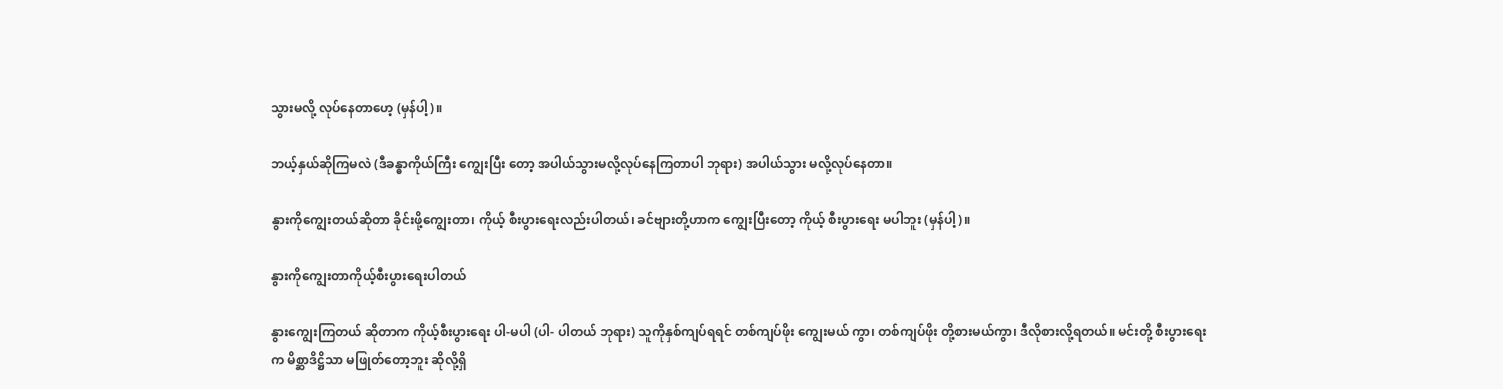သွားမလို့ လုပ်နေတာဟေ့ (မှန်ပါ့)။

ဘယ့်နှယ်ဆိုကြမလဲ (ဒီခန္ဓာကိုယ်ကြီး ကျွေးပြီး တော့ အပါယ်သွားမလို့လုပ်နေကြတာပါ ဘုရား) အပါယ်သွား မလို့လုပ်နေတာ။

နွားကိုကျွေးတယ်ဆိုတာ ခိုင်းဖို့ကျွေးတာ၊ ကိုယ့် စီးပွားရေးလည်းပါတယ်၊ ခင်ဗျားတို့ဟာက ကျွေးပြီးတော့ ကိုယ့် စီးပွားရေး မပါဘူး (မှန်ပါ့)။

နွားကိုကျွေးတာကိုယ့်စီးပွားရေးပါတယ်

နွားကျွေးကြတယ် ဆိုတာက ကိုယ့်စီးပွားရေး ပါ-မပါ (ပါ- ပါတယ် ဘုရား) သူကိုနှစ်ကျပ်ရရင် တစ်ကျပ်ဖိုး ကျွေးမယ် ကွာ၊ တစ်ကျပ်ဖိုး တို့စားမယ်ကွာ၊ ဒီလိုစားလို့ရတယ်။ မင်းတို့ စီးပွားရေးက မိစ္ဆာဒိဋ္ဌိသာ မဖြုတ်တော့ဘူး ဆိုလို့ရှိ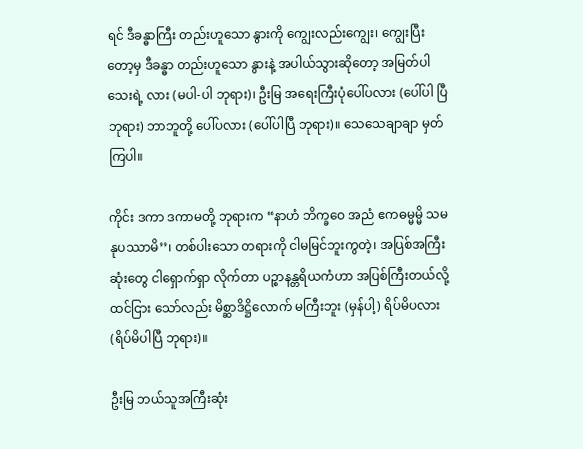ရင် ဒီခန္ဓာကြီး တည်းဟူသော နွားကို ကျွေးလည်းကျွေး၊ ကျွေးပြီးတော့မှ ဒီခန္ဓာ တည်းဟူသော နွားနဲ့ အပါယ်သွားဆိုတော့ အမြတ်ပါသေးရဲ့ လား (မပါ-ပါ ဘုရား)၊ ဦးမြ အရေးကြီးပုံပေါ်ပလား (ပေါ်ပါ ပြီ ဘုရား) ဘာဘူတို့ ပေါ်ပလား (ပေါ်ပါပြီ ဘုရား)။ သေသေချာချာ မှတ်ကြပါ။

ကိုင်း ဒကာ ဒကာမတို့ ဘုရားက “နာဟံ ဘိက္ခဝေ အညံ ဧကဓမ္မမ္မိ သမနုပဿာမိ’’၊ တစ်ပါးသော တရားကို ငါမမြင်ဘူးကွတဲ့၊ အပြစ်အကြီးဆုံးတွေ ငါရှောက်ရှာ လိုက်တာ ပဉ္စာနန္တရိယကံဟာ အပြစ်ကြီးတယ်လို့ ထင်ငြား သော်လည်း မိစ္ဆာဒိဋ္ဌိလောက် မကြီးဘူး (မှန်ပါ့) ရိပ်မိပလား (ရိပ်မိပါပြီ ဘုရား)။

ဦးမြ ဘယ်သူအကြီးဆုံး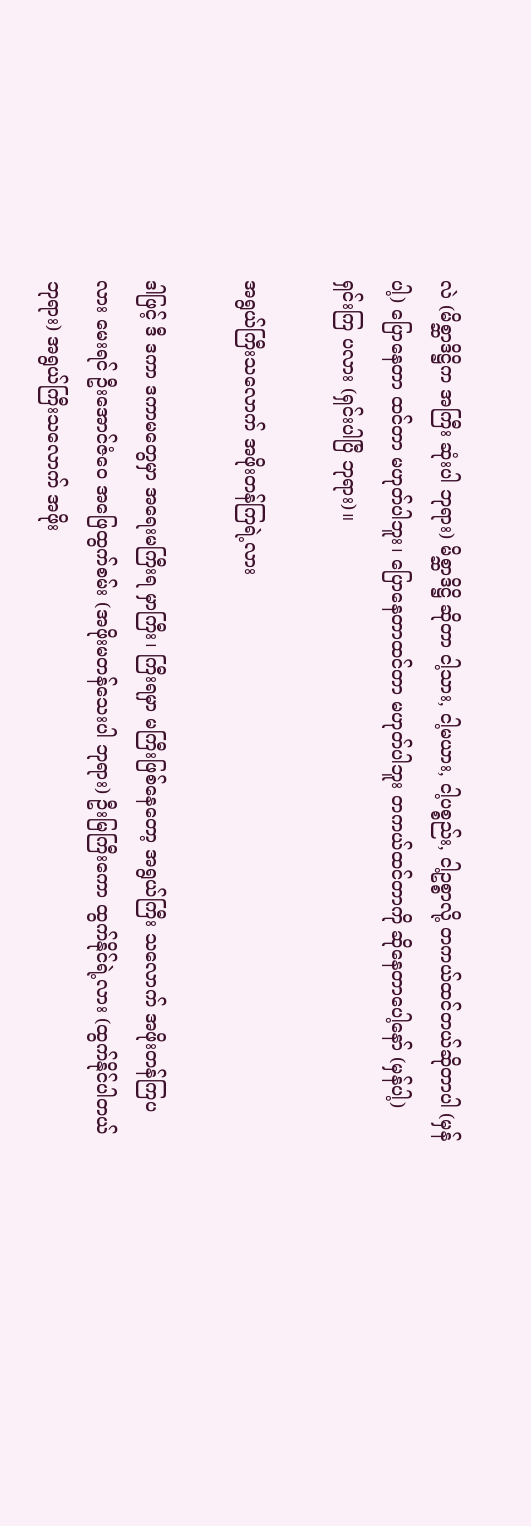လဲ (မိစ္ဆာဒိဋ္ဌိက အကြီး ဆုံးပါ ဘုရား) မိစ္ဆာဒိဋ္ဌိ ဆိုတာ ငါ့သား, ငါ့မယား, ငါ့ပစ္စည်း, ငါ့ဥစ္စာလို့ တကယ်ထင်တယ်ဆိုတာပါ (မှန်ပါ့) ပြောနေတာ ထင်တာ မဟုတ်ပါဘူး၊ ပြောနေတာထင်တာ မဟုတ်ပါဘူး တကယ်ထင်တာကို ဆိုနေတာပေါ့နော် (မှန်ပါ့) ရှင်းကြ ပလား (ရှင်းပါပြီ ဘုရား)။

အရွယ်ကြီးသလောက် အဖိုးတန်ကြရဲ့လား

ဒါဖြင့် ဒီ ဒကာ ဒကာမတွေမှာ အရေးမကြီးရ မှာကြီး၊ ကြီးရမှာ မကြီးဖြစ်နေတော့ အရွယ်ကြီး သလောက် အဖိုးတန်ကြပလား မေးရင် ဦးအောင်ဇံဝေ အဖြေထွက်စမ်း (အဖိုးမတန်သေးပါ ဘုရား) ဦးမြကြီးကော ထွက်နိုင်ရဲ့လား (ထွက်နိုင်ပါတယ် ဘုရား) အရွယ်ကြီးသလောက် အဖိုး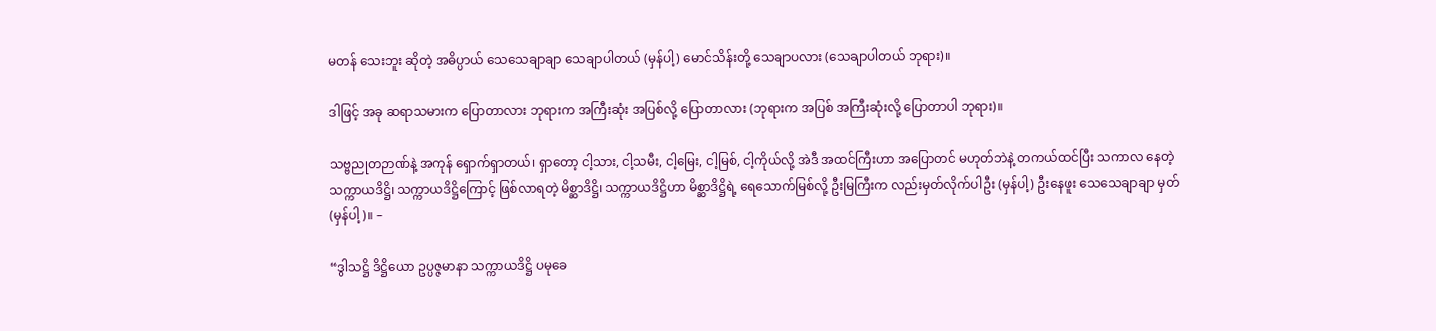မတန် သေးဘူး ဆိုတဲ့ အဓိပ္ပာယ် သေသေချာချာ သေချာပါတယ် (မှန်ပါ့) မောင်သိန်းတို့ သေချာပလား (သေချာပါတယ် ဘုရား)။

ဒါဖြင့် အခု ဆရာသမားက ပြောတာလား ဘုရားက အကြီးဆုံး အပြစ်လို့ ပြောတာလား (ဘုရားက အပြစ် အကြီးဆုံးလို့ ပြောတာပါ ဘုရား)။

သဗ္ဗညုတဉာဏ်နဲ့ အကုန် ရှောက်ရှာတယ်၊ ရှာတော့ ငါ့သား, ငါ့သမီး, ငါ့မြေး, ငါ့မြစ်, ငါ့ကိုယ်လို့ အဲဒီ အထင်ကြီးဟာ အပြောတင် မဟုတ်ဘဲနဲ့ တကယ်ထင်ပြီး သကာလ နေတဲ့ သက္ကာယဒိဋ္ဌိ၊ သက္ကာယဒိဋ္ဌိကြောင့် ဖြစ်လာရတဲ့ မိစ္ဆာဒိဋ္ဌိ၊ သက္ကာယဒိဋ္ဌိဟာ မိစ္ဆာဒိဋ္ဌိရဲ့ ရေသောက်မြစ်လို့ ဦးမြကြီးက လည်းမှတ်လိုက်ပါဦး (မှန်ပါ့) ဦးနေဖူး သေသေချာချာ မှတ် (မှန်ပါ့)။ –

“ဒွါသဋ္ဌိ ဒိဋ္ဌိယော ဥပ္ပဇ္ဇမာနာ သက္ကာယဒိဋ္ဌိ ပမုခေ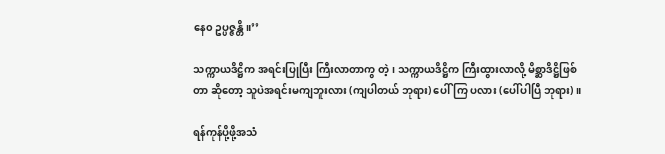နေ၀ ဥပ္ပဇ္ဇန္တိ။’’

သက္ကာယဒိဋ္ဌိက အရင်းပြုပြီး ကြီးလာတာကွ တဲ့၊ သက္ကာယဒိဋ္ဌိက ကြီးထွားလာလို့ မိစ္ဆာဒိဋ္ဌိဖြစ်တာ ဆိုတော့ သူပဲအရင်းမကျဘူးလား (ကျပါတယ် ဘုရား) ပေါ်ကြ ပလား (ပေါ်ပါပြီ ဘုရား)။

ရန်ကုန်ပို့ဖို့အသံ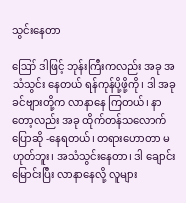သွင်းနေတာ

ဪ ဒါဖြင့် ဘုန်းကြီးကလည်း အခု အသံသွင်း နေတယ် ရန်ကုန်ပို့ဖို့ကို၊ ဒါ အခုခင်ဗျားတို့က လာနာနေ ကြတယ်၊ နာတော့လည်း အခု ထိုက်တန်သလောက် ပြောဆို -နေရတယ်၊ တရားဟောတာ မဟုတ်ဘူး၊ အသံသွင်းနေတာ၊ ဒါ ချောင်းမြောင်းပြီး လာနာနေလို့ လူများ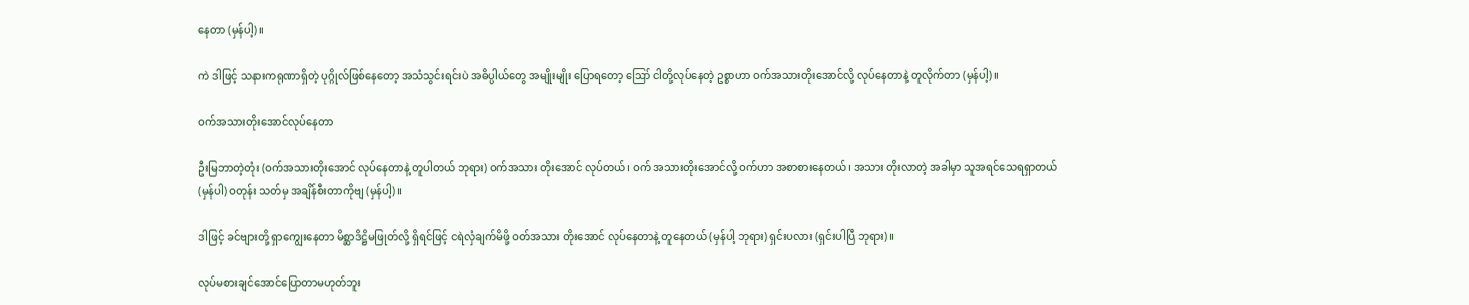နေတာ (မှန်ပါ့)။

ကဲ ဒါဖြင့် သနားကရုဏာရှိတဲ့ ပုဂ္ဂိုလ်ဖြစ်နေတော့ အသံသွင်းရင်းပဲ အဓိပ္ပါယ်တွေ အမျိုးမျိုး ပြောရတော့ ဪ ငါတို့လုပ်နေတဲ့ ဥစ္စာဟာ ဝက်အသားတိုးအောင်လို့ လုပ်နေတာနဲ့ တူလိုက်တာ (မှန်ပါ့)။

ဝက်အသားတိုးအောင်လုပ်နေတာ

ဦးမြဘာတဲ့တုံး (ဝက်အသားတိုးအောင် လုပ်နေတာနဲ့ တူပါတယ် ဘုရား) ဝက်အသား တိုးအောင် လုပ်တယ်၊ ဝက် အသားတိုးအောင်လို့ ဝက်ဟာ အစာစားနေတယ်၊ အသား တိုးလာတဲ့ အခါမှာ သူအရင်သေရရှာတယ် (မှန်ပါ) ဝတုန်း သတ်မှ အချိန်စီးတာကိုဗျ (မှန်ပါ့)။

ဒါဖြင့် ခင်ဗျားတို့ ရှာကျွေးနေတာ မိစ္ဆာဒိဋ္ဌိမဖြုတ်လို့ ရှိရင်ဖြင့် ငရဲလှံချက်မိဖို့ ဝတ်အသား တိုးအောင် လုပ်နေတာနဲ့ တူနေတယ် (မှန်ပါ့ ဘုရား) ရှင်းပလား (ရှင်းပါပြီ ဘုရား)။

လုပ်မစားချင်အောင်ပြောတာမဟုတ်ဘူး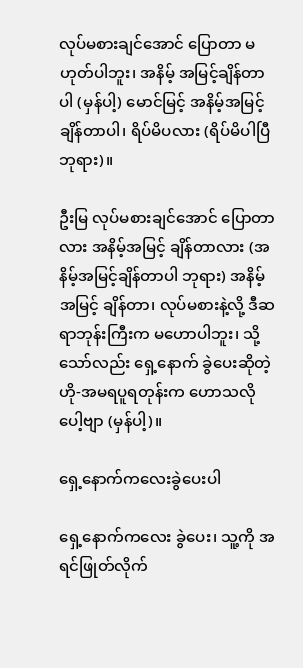လုပ်မစားချင်အောင် ပြောတာ မဟုတ်ပါဘူး၊ အနိမ့် အမြင့်ချိန်တာပါ (မှန်ပါ့) မောင်မြင့် အနိမ့်အမြင့် ချိန်တာပါ၊ ရိပ်မိပလား (ရိပ်မိပါပြီ ဘုရား)။

ဦးမြ လုပ်မစားချင်အောင် ပြောတာလား အနိမ့်အမြင့် ချိန်တာလား (အနိမ့်အမြင့်ချိန်တာပါ ဘုရား) အနိမ့်အမြင့် ချိန်တာ၊ လုပ်မစားနဲ့လို့ ဒီဆရာဘုန်းကြီးက မဟောပါဘူး၊ သို့သော်လည်း ရှေ့နောက် ခွဲပေးဆိုတဲ့ ဟို-အမရပူရတုန်းက ဟောသလိုပေါ့ဗျာ (မှန်ပါ့)။

ရှေ့နောက်ကလေးခွဲပေးပါ

ရှေ့နောက်ကလေး ခွဲပေး၊ သူ့ကို အရင်ဖြုတ်လိုက်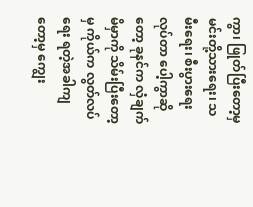ကွာ၊ ဖြုတ်ပြီးတော့မှ မင်းတို့သားရေး၊ သမီးရေး၊ စီးပွားရေး လုပ်တာ ပေါ့ကွာဆိုတော့ ခုနင်က လှံချက်မိမှာကို သိမ်းပြီးတော့မှ ကိုယ်က လွတ်လပ်ရေး ရတဲ့အခါကျတော့မှ ကျွေး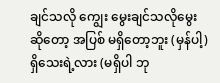ချင်သလို ကျွေး မွေးချင်သလိုမွေး ဆိုတော့ အပြစ် မရှိတော့ဘူး (မှန်ပါ့) ရှိသေးရဲ့လား (မရှိပါ ဘု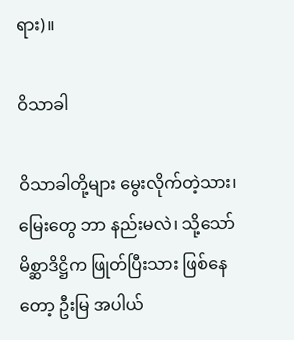ရား)။

ဝိသာခါ

ဝိသာခါတို့များ မွေးလိုက်တဲ့သား၊ မြေးတွေ ဘာ နည်းမလဲ၊ သို့သော် မိစ္ဆာဒိဋ္ဌိက ဖြုတ်ပြီးသား ဖြစ်နေတော့ ဦးမြ အပါယ်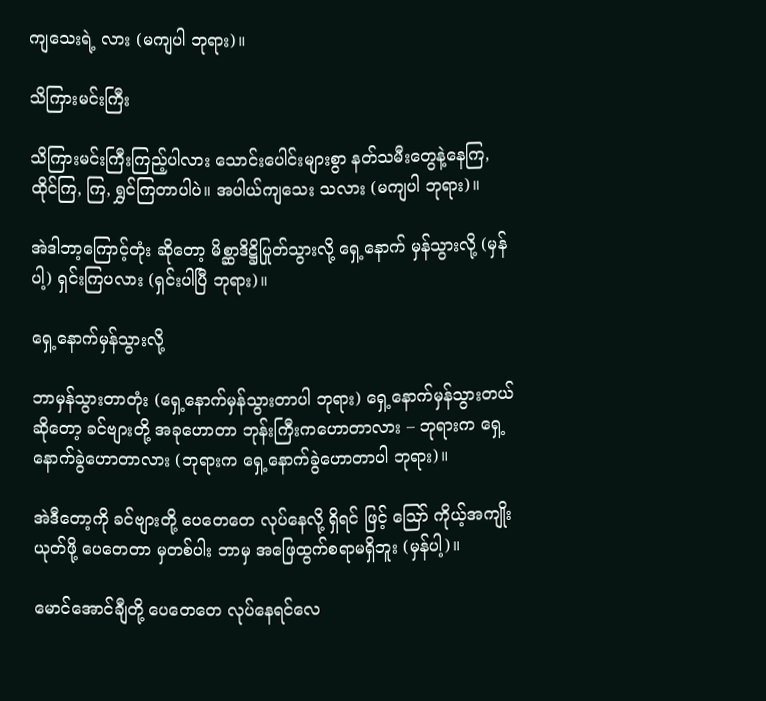ကျသေးရဲ့ လား (မကျပါ ဘုရား)။

သိကြားမင်းကြီး

သိကြားမင်းကြီးကြည့်ပါလား သောင်းပေါင်းများစွာ နတ်သမီးတွေနဲ့နေကြ, ထိုင်ကြ, ကြ, ရွှင်ကြတာပါပဲ။ အပါယ်ကျသေး သလား (မကျပါ ဘုရား)။

အဲဒါဘာ့ကြောင့်တုံး ဆိုတော့ မိစ္ဆာဒိဋ္ဌိပြုတ်သွားလို့ ရှေ့နောက် မှန်သွားလို့ (မှန်ပါ့) ရှင်းကြပလား (ရှင်းပါပြီ ဘုရား)။

ရှေ့နောက်မှန်သွားလို့

ဘာမှန်သွားတာတုံး (ရှေ့နောက်မှန်သွားတာပါ ဘုရား) ရှေ့နောက်မှန်သွားတယ် ဆိုတော့ ခင်ဗျားတို့ အခုဟောတာ ဘုန်းကြီးကဟောတာလား – ဘုရားက ရှေ့နောက်ခွဲဟောတာလား (ဘုရားက ရှေ့နောက်ခွဲဟောတာပါ ဘုရား)။

အဲဒီတော့ကို ခင်ဗျားတို့ ပေတေတေ လုပ်နေလို့ ရှိရင် ဖြင့် ဪ ကိုယ့်အကျိုး ယုတ်ဖို့ ပေတေတာ မှတစ်ပါး ဘာမှ အဖြေထွက်စရာမရှိဘူး (မှန်ပါ့)။

မောင်အောင်ချီတို့ ပေတေတေ လုပ်နေရင်လေ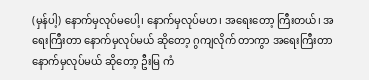(မှန်ပါ့) နောက်မှလုပ်မပေါ့၊ နောက်မှလုပ်မဟ၊ အရေးတော့ ကြီးတယ်၊ အရေးကြီးတာ နောက်မှလုပ်မယ် ဆိုတော့ ဂွကျလိုက် တာကွာ အရေးကြီးတာ နောက်မှလုပ်မယ် ဆိုတော့ ဦးမြ ကံ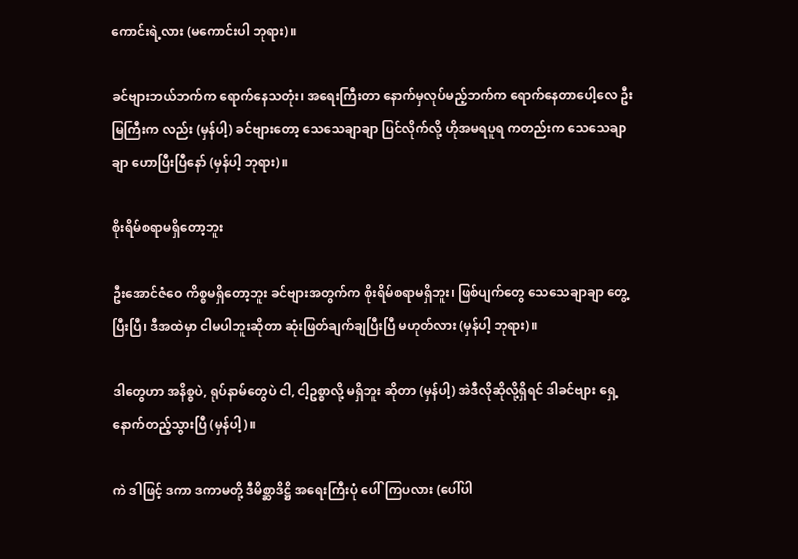ကောင်းရဲ့လား (မကောင်းပါ ဘုရား)။

ခင်ဗျားဘယ်ဘက်က ရောက်နေသတုံး၊ အရေးကြီးတာ နောက်မှလုပ်မည့်ဘက်က ရောက်နေတာပေါ့လေ ဦးမြကြီးက လည်း (မှန်ပါ့) ခင်ဗျားတော့ သေသေချာချာ ပြင်လိုက်လို့ ဟိုအမရပူရ ကတည်းက သေသေချာချာ ဟောပြီးပြီနော် (မှန်ပါ့ ဘုရား)။

စိုးရိမ်စရာမရှိတော့ဘူး

ဦးအောင်ဇံဝေ ကိစ္စမရှိတော့ဘူး ခင်ဗျားအတွက်က စိုးရိမ်စရာမရှိဘူး၊ ဖြစ်ပျက်တွေ သေသေချာချာ တွေ့ပြီးပြီ၊ ဒီအထဲမှာ ငါမပါဘူးဆိုတာ ဆုံးဖြတ်ချက်ချပြီးပြီ မဟုတ်လား (မှန်ပါ့ ဘုရား)။

ဒါတွေဟာ အနိစ္စပဲ, ရုပ်နာမ်တွေပဲ ငါ, ငါ့ဥစ္စာလို့ မရှိဘူး ဆိုတာ (မှန်ပါ့) အဲဒီလိုဆိုလို့ရှိရင် ဒါခင်ဗျား ရှေ့နောက်တည့်သွားပြီ (မှန်ပါ့)။

ကဲ ဒါဖြင့် ဒကာ ဒကာမတို့ ဒီမိစ္ဆာဒိဋ္ဌိ အရေးကြီးပုံ ပေါ်ကြပလား (ပေါ်ပါ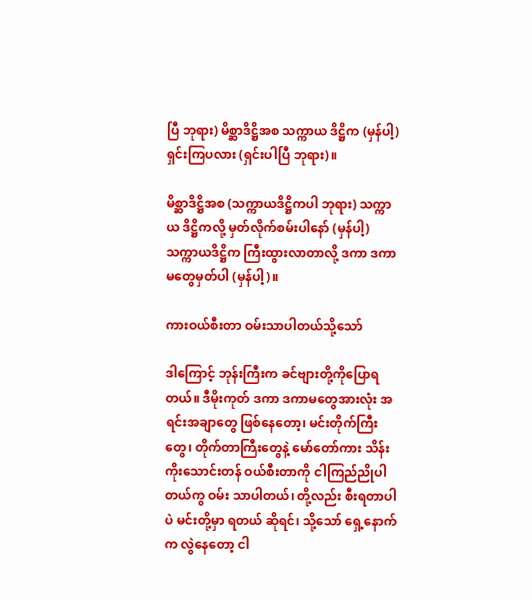ပြီ ဘုရား) မိစ္ဆာဒိဋ္ဌိအစ သက္ကာယ ဒိဋ္ဌိက (မှန်ပါ့) ရှင်းကြပလား (ရှင်းပါပြီ ဘုရား)။

မိစ္ဆာဒိဋ္ဌိအစ (သက္ကာယဒိဋ္ဌိကပါ ဘုရား) သက္ကာယ ဒိဋ္ဌိကလို့ မှတ်လိုက်စမ်းပါနော် (မှန်ပါ့) သက္ကာယဒိဋ္ဌိက ကြီးထွားလာတာလို့ ဒကာ ဒကာမတွေမှတ်ပါ (မှန်ပါ့)။

ကားဝယ်စီးတာ ဝမ်းသာပါတယ်သို့သော်

ဒါကြောင့် ဘုန်းကြီးက ခင်ဗျားတို့ကိုပြောရတယ်။ ဒီမိုးကုတ် ဒကာ ဒကာမတွေအားလုံး အရင်းအချာတွေ ဖြစ်နေတော့၊ မင်းတိုက်ကြီးတွေ၊ တိုက်တာကြီးတွေနဲ့ မော်တော်ကား သိန်းကိုးသောင်းတန် ဝယ်စီးတာကို ငါကြည်ညိုပါတယ်ကွ ဝမ်း သာပါတယ်၊ တို့လည်း စီးရတာပါပဲ မင်းတို့မှာ ရတယ် ဆိုရင်၊ သို့သော် ရှေ့နောက်က လွဲနေတော့ ငါ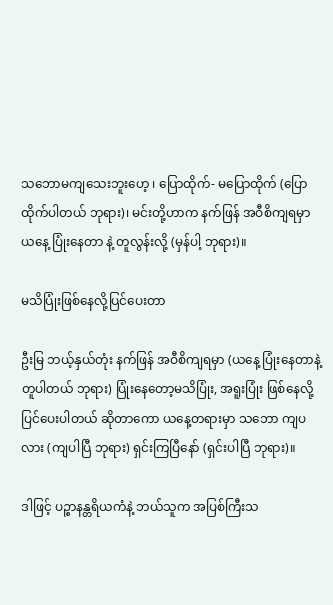သဘောမကျသေးဘူးဟေ့ ၊ ပြောထိုက်- မပြောထိုက် (ပြောထိုက်ပါတယ် ဘုရား)၊ မင်းတို့ဟာက နက်ဖြန် အဝီစိကျရမှာ ယနေ့ ပြုံးနေတာ နဲ့ တူလွန်းလို့ (မှန်ပါ့ ဘုရား)။

မသိပြုံးဖြစ်နေလို့ပြင်ပေးတာ

ဦးမြ ဘယ့်နှယ်တုံး နက်ဖြန် အဝီစိကျရမှာ (ယနေ့ ပြုံးနေတာနဲ့ တူပါတယ် ဘုရား) ပြုံးနေတော့မသိပြုံး, အရူးပြုံး ဖြစ်နေလို့ပြင်ပေးပါတယ် ဆိုတာကော ယနေ့တရားမှာ သဘော ကျပလား (ကျပါပြီ ဘုရား) ရှင်းကြပြီနော် (ရှင်းပါပြီ ဘုရား)။

ဒါဖြင့် ပဉ္စာနန္တရိယကံနဲ့ ဘယ်သူက အပြစ်ကြီးသ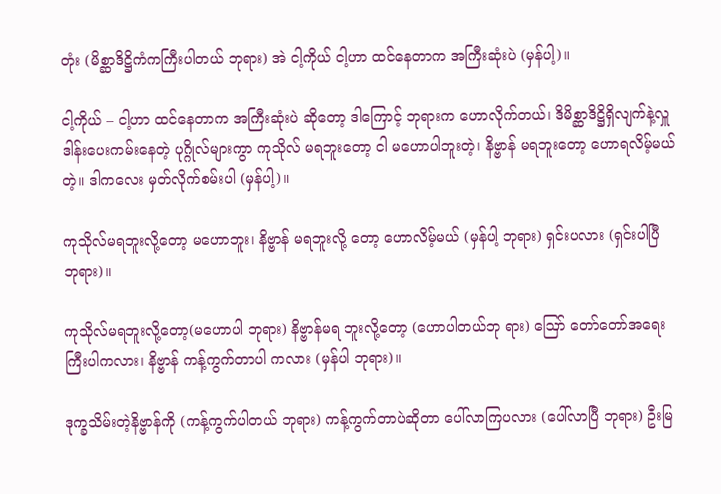တုံး (မိစ္ဆာဒိဋ္ဌိကံကကြီးပါတယ် ဘုရား) အဲ ငါ့ကိုယ် ငါ့ဟာ ထင်နေတာက အကြီးဆုံးပဲ (မှန်ပါ့)။

ငါ့ကိုယ် – ငါ့ဟာ ထင်နေတာက အကြီးဆုံးပဲ ဆိုတော့ ဒါကြောင့် ဘုရားက ဟောလိုက်တယ်၊ ဒိမိစ္ဆာဒိဋ္ဌိရှိလျက်နဲ့လှူ ဒါန်းပေးကမ်းနေတဲ့ ပုဂ္ဂိုလ်များကွာ ကုသိုလ် မရဘူးတော့ ငါ မဟောပါဘူးတဲ့၊ နိဗ္ဗာန် မရဘူးတော့ ဟောရလိမ့်မယ်တဲ့။ ဒါကလေး မှတ်လိုက်စမ်းပါ (မှန်ပါ့)။

ကုသိုလ်မရဘူးလို့တော့ မဟောဘူး၊ နိဗ္ဗာန် မရဘူးလို့ တော့ ဟောလိမ့်မယ် (မှန်ပါ့ ဘုရား) ရှင်းပလား (ရှင်းပါပြီ ဘုရား)။

ကုသိုလ်မရဘူးလို့တော့(မဟောပါ ဘုရား) နိဗ္ဗာန်မရ ဘူးလို့တော့ (ဟောပါတယ်ဘု ရား) ဪ တော်တော်အရေးကြီးပါကလား၊ နိဗ္ဗာန် ကန့်ကွက်တာပါ ကလား (မှန်ပါ ဘုရား)။

ဒုက္ခသိမ်းတဲ့နိဗ္ဗာန်ကို (ကန့်ကွက်ပါတယ် ဘုရား) ကန့်ကွက်တာပဲဆိုတာ ပေါ်လာကြပလား (ပေါ်လာပြီ ဘုရား) ဦးမြ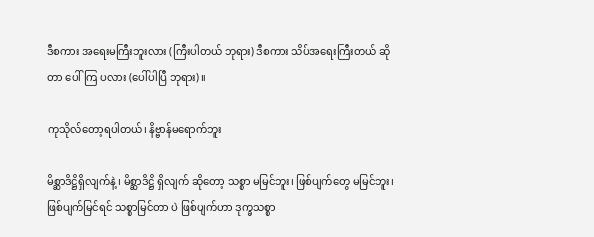ဒီစကား အရေးမကြီးဘူးလား (ကြီးပါတယ် ဘုရား) ဒီစကား သိပ်အရေးကြီးတယ် ဆိုတာ ပေါ်ကြ ပလား (ပေါ်ပါပြီ ဘုရား)။

ကုသိုလ်တော့ရပါတယ်၊ နိဗ္ဗာန်မရောက်ဘူး

မိစ္ဆာဒိဋ္ဌိရှိလျက်နဲ့ ၊ မိစ္ဆာဒိဋ္ဌိ ရှိလျက် ဆိုတော့ သစ္စာ မမြင်ဘူး၊ ဖြစ်ပျက်တွေ မမြင်ဘူး၊ ဖြစ်ပျက်မြင်ရင် သစ္စာမြင်တာ ပဲ ဖြစ်ပျက်ဟာ ဒုက္ခသစ္စာ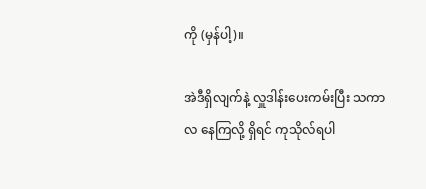ကို (မှန်ပါ့)။

အဲဒီရှိလျက်နဲ့ လှူဒါန်းပေးကမ်းပြီး သကာလ နေကြလို့ ရှိရင် ကုသိုလ်ရပါ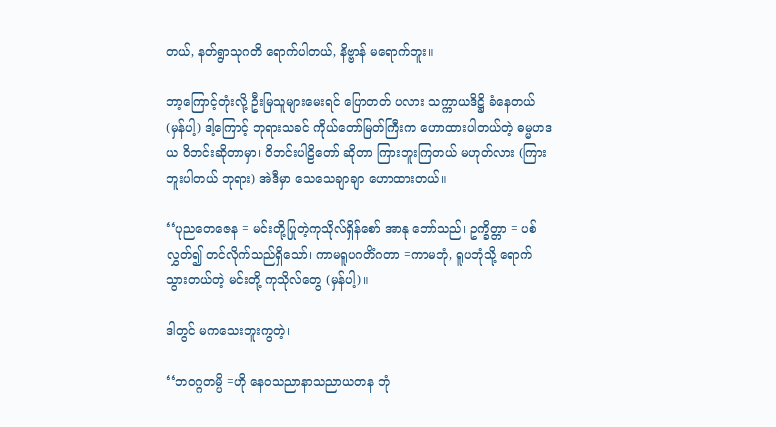တယ်, နတ်ရွာသုဂတိ ရောက်ပါတယ်, နိဗ္ဗာန် မရောက်ဘူး။

ဘာ့ကြောင့်တုံးလို့ ဦးမြသူများမေးရင် ပြောတတ် ပလား သက္ကာယဒိဋ္ဌိ ခံနေတယ် (မှန်ပါ့) ဒါ့ကြောင့် ဘုရားသခင် ကိုယ်တော်မြတ်ကြီးက ဟောထားပါတယ်တဲ့ ဓမ္မဟဒယ ဝိဘင်းဆိုတာမှာ၊ ဝိဘင်းပါဠိတော် ဆိုတာ ကြားဘူးကြတယ် မဟုတ်လား (ကြားဘူးပါတယ် ဘုရား) အဲဒီမှာ သေသေချာချာ ဟောထားတယ်။

‘‘ပုညတေဇေန = မင်းတို့ပြုတဲ့ကုသိုလ်ရှိန်စော် အာနု ဘော်သည်၊ ဥက္ခိတ္တာ = ပစ်လွှတ်၍ တင်လိုက်သည်ရှိသော်၊ ကာမရူပဂတိံဂတာ =ကာမဘုံ, ရူပဘုံသို့ ရောက်သွားတယ်တဲ့ မင်းတို့ ကုသိုလ်တွေ (မှန်ပါ့)။

ဒါတွင် မကသေးဘူးကွတဲ့၊

‘‘ဘဝဂ္ဂတမ္ပိ =ဟို နေဝသညာနာသညာယတန ဘုံ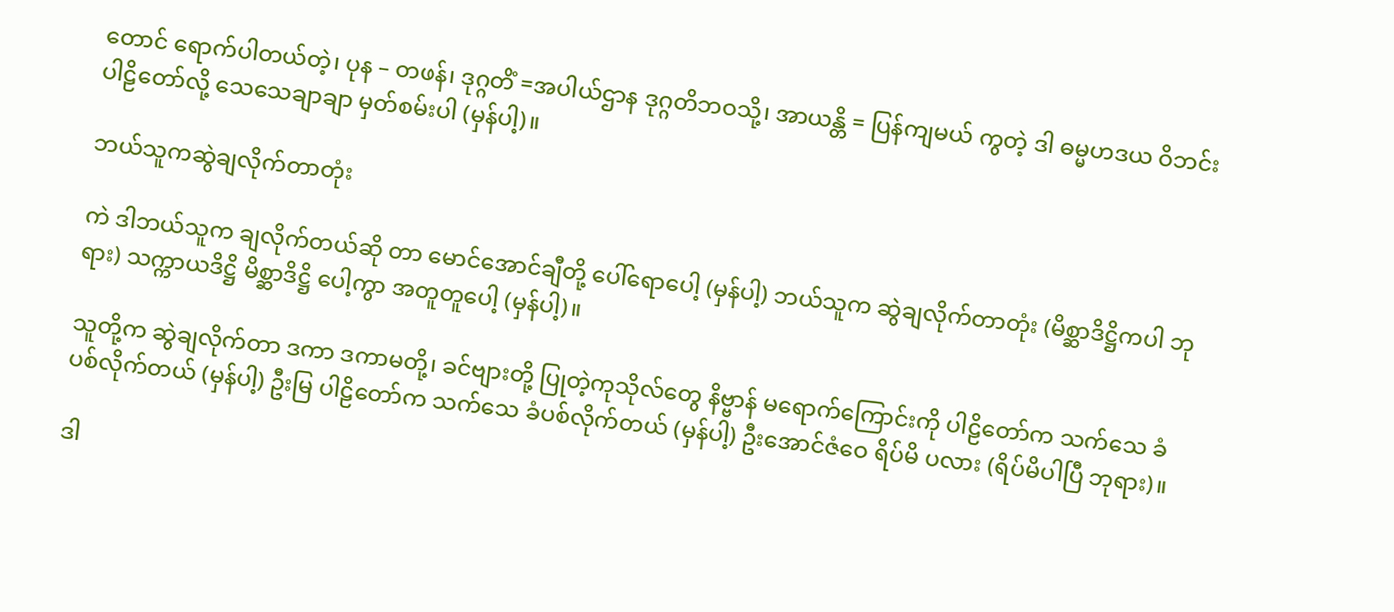တောင် ရောက်ပါတယ်တဲ့၊ ပုန – တဖန်၊ ဒုဂ္ဂတိံ =အပါယ်ဌာန ဒုဂ္ဂတိဘဝသို့၊ အာယန္တိ = ပြန်ကျမယ် ကွတဲ့ ဒါ ဓမ္မဟဒယ ဝိဘင်းပါဠိတော်လို့ သေသေချာချာ မှတ်စမ်းပါ (မှန်ပါ့)။

ဘယ်သူကဆွဲချလိုက်တာတုံး

ကဲ ဒါဘယ်သူက ချလိုက်တယ်ဆို တာ မောင်အောင်ချီတို့ ပေါ်ရောပေါ့ (မှန်ပါ့) ဘယ်သူက ဆွဲချလိုက်တာတုံး (မိစ္ဆာဒိဋ္ဌိကပါ ဘုရား) သက္ကာယဒိဋ္ဌိ မိစ္ဆာဒိဋ္ဌိ ပေါ့ကွာ အတူတူပေါ့ (မှန်ပါ့)။

သူတို့က ဆွဲချလိုက်တာ ဒကာ ဒကာမတို့၊ ခင်ဗျားတို့ ပြုတဲ့ကုသိုလ်တွေ နိဗ္ဗာန် မရောက်ကြောင်းကို ပါဠိတော်က သက်သေ ခံပစ်လိုက်တယ် (မှန်ပါ့) ဦးမြ ပါဠိတော်က သက်သေ ခံပစ်လိုက်တယ် (မှန်ပါ့) ဦးအောင်ဇံဝေ ရိပ်မိ ပလား (ရိပ်မိပါပြီ ဘုရား)။

ဒါ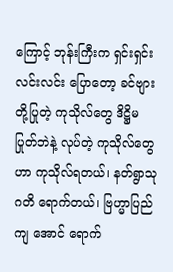ကြောင့် ဘုန်းကြီးက ရှင်းရှင်းလင်းလင်း ပြောတော့ ခင်ဗျားတို့ပြုတဲ့ ကုသိုလ်တွေ ဒိဋ္ဌိမပြုတ်ဘဲနဲ့ လုပ်တဲ့ ကုသိုလ်တွေဟာ ကုသိုလ်ရတယ်၊ နတ်ရွာသုဂတိ ရောက်တယ်၊ ဗြဟ္မာပြည် ကျ အောင် ရောက်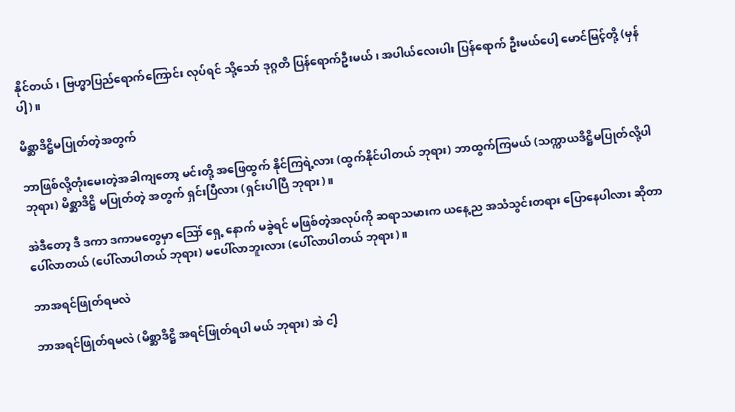နိုင်တယ်၊ ဗြဟ္မာပြည်ရောက်ကြောင်း လုပ်ရင် သို့သော် ဒုဂ္ဂတိ ပြန်ရောက်ဦးမယ်၊ အပါယ်လေးပါး ပြန်ရောက် ဦးမယ်ပေါ့ မောင်မြင့်တို့ (မှန်ပါ့)။

မိစ္ဆာဒိဋ္ဌိမပြုတ်တဲ့အတွက်

ဘာဖြစ်လို့တုံးမေးတဲ့အခါကျတော့ မင်းတို့ အဖြေထွက် နိုင်ကြရဲ့လား (ထွက်နိုင်ပါတယ် ဘုရား) ဘာထွက်ကြမယ် (သက္ကာယဒိဋ္ဌိမပြုတ်လို့ပါ ဘုရား) မိစ္ဆာဒိဋ္ဌိ မပြုတ်တဲ့ အတွက် ရှင်းပြီလား (ရှင်းပါပြီ ဘုရား)။

အဲဒီတော့ ဒီ ဒကာ ဒကာမတွေမှာ ဪ ရှေ့ နောက် မခွဲရင် မဖြစ်တဲ့အလုပ်ကို ဆရာသမားက ယနေ့ည အသံသွင်းတရား ပြောနေပါလား ဆိုတာ ပေါ်လာတယ် (ပေါ်လာပါတယ် ဘုရား) မပေါ်လာဘူးလား (ပေါ်လာပါတယ် ဘုရား)။

ဘာအရင်ဖြုတ်ရမလဲ

ဘာအရင်ဖြုတ်ရမလဲ (မိစ္ဆာဒိဋ္ဌိ အရင်ဖြုတ်ရပါ မယ် ဘုရား) အဲ ငါ့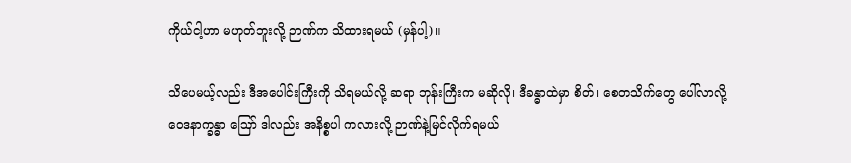ကိုယ်ငါ့ဟာ မဟုတ်ဘူးလို့ ဉာဏ်က သိထားရမယ် (မှန်ပါ့)။

သိပေမယ့်လည်း ဒီအပေါင်းကြီးကို သိရမယ်လို့ ဆရာ ဘုန်းကြီးက မဆိုလို၊ ဒီခန္ဓာထဲမှာ စိတ်၊ စေတသိက်တွေ ပေါ်လာလို့ ဝေဒနာက္ခန္ဓာ ဪ ဒါလည်း အနိစ္စပါ ကလားလို့ ဉာဏ်နဲ့မြင်လိုက်ရမယ်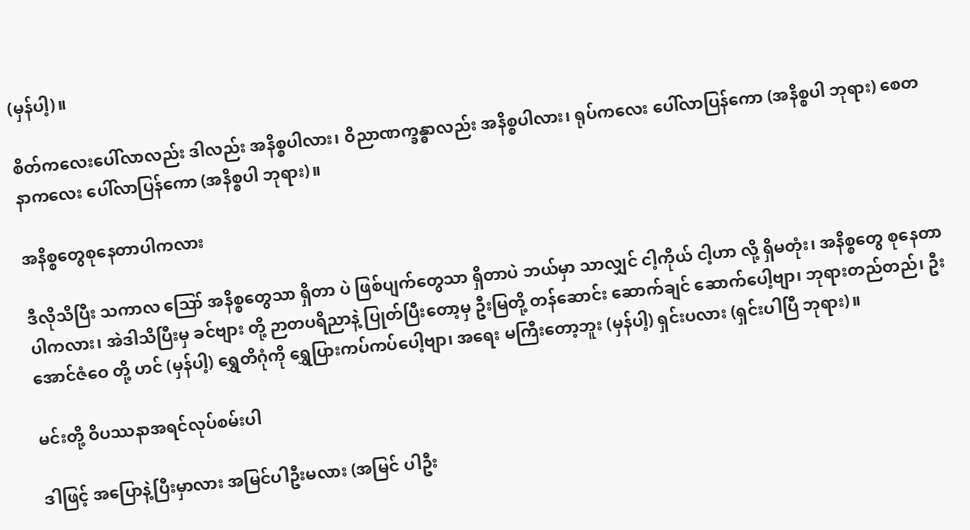(မှန်ပါ့)။

စိတ်ကလေးပေါ်လာလည်း ဒါလည်း အနိစ္စပါလား၊ ဝိညာဏက္ခန္ဓာလည်း အနိစ္စပါလား၊ ရုပ်ကလေး ပေါ်လာပြန်ကော (အနိစ္စပါ ဘုရား) စေတနာကလေး ပေါ်လာပြန်ကော (အနိစ္စပါ ဘုရား)။

အနိစ္စတွေစုနေတာပါကလား

ဒီလိုသိပြီး သကာလ ဪ အနိစ္စတွေသာ ရှိတာ ပဲ ဖြစ်ပျက်တွေသာ ရှိတာပဲ ဘယ်မှာ သာလျှင် ငါ့ကိုယ် ငါ့ဟာ လို့ ရှိမတုံး၊ အနိစ္စတွေ စုနေတာပါကလား၊ အဲဒါသိပြီးမှ ခင်ဗျား တို့ ဉာတပရိညာနဲ့ ပြုတ်ပြီးတော့မှ ဦးမြတို့ တန်ဆောင်း ဆောက်ချင် ဆောက်ပေါ့ဗျာ၊ ဘုရားတည်တည်၊ ဦးအောင်ဇံဝေ တို့ ဟင် (မှန်ပါ့) ရွှေတိဂုံကို ရွှေပြားကပ်ကပ်ပေါ့ဗျာ၊ အရေး မကြီးတော့ဘူး (မှန်ပါ့) ရှင်းပလား (ရှင်းပါပြီ ဘုရား)။

မင်းတို့ ဝိပဿနာအရင်လုပ်စမ်းပါ

ဒါဖြင့် အပြောနဲ့ပြီးမှာလား အမြင်ပါဦးမလား (အမြင် ပါဦး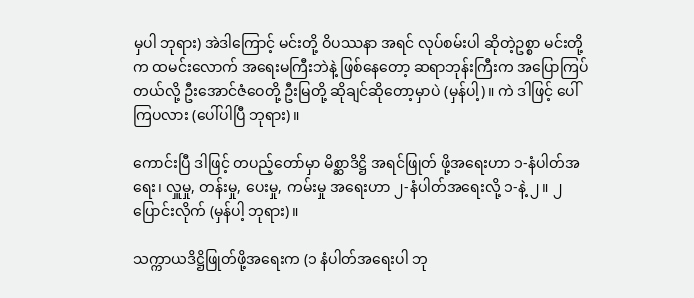မှပါ ဘုရား) အဲဒါကြောင့် မင်းတို့ ဝိပဿနာ အရင် လုပ်စမ်းပါ ဆိုတဲ့ဥစ္စာ မင်းတို့က ထမင်းလောက် အရေးမကြီးဘဲနဲ့ ဖြစ်နေတော့ ဆရာဘုန်းကြီးက အပြောကြပ်တယ်လို့ ဦးအောင်ဇံဝေတို့ ဦးမြတို့ ဆိုချင်ဆိုတော့မှာပဲ (မှန်ပါ့)။ ကဲ ဒါဖြင့် ပေါ်ကြပလား (ပေါ်ပါပြီ ဘုရား)။

ကောင်းပြီ ဒါဖြင့် တပည့်တော်မှာ မိစ္ဆာဒိဋ္ဌိ အရင်ဖြုတ် ဖို့အရေးဟာ ၁-နံပါတ်အရေး၊ လှူမှု, တန်းမှု, ပေးမှု, ကမ်းမှု အရေးဟာ ၂-နံပါတ်အရေးလို့ ၁-နဲ့ ၂။ ၂ ပြောင်းလိုက် (မှန်ပါ့ ဘုရား)။

သက္ကာယဒိဋ္ဌိဖြုတ်ဖို့အရေးက (၁ နံပါတ်အရေးပါ ဘု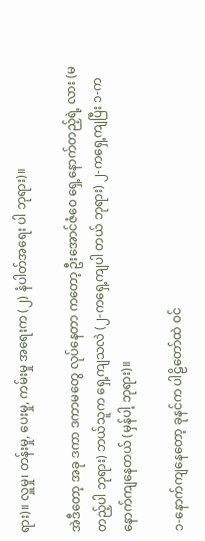ရား)။ လှူမှု၊ တန်းမှု, ပေးမှု, ကမ်းမှု အရေးက (၂) နံပါတ်အရေး ပါ ဘုရား)။

အဲဒီတော့ အခု ဒကာ ဒကာမတွေ လုပ်နေတာ ကတော့ ဦးအောင်ဇံဝေ ရှေ့နောက်တည့်ရဲ့ လား (မတည့်ပါ ဘုရား) ဘယ်သူက ရှေ့ကျသလဲ (၂-ကရှေ့ကျပါ တယ် ဘုရား) ၂-ကရှေ့ကျပြီး ၁-က နောက်ကျနေတယ် (မှန်ပါ့ ဘုရား)။

၁-နောက်ကျနေတော့ ခုနင်က ပါဠိတော်ထဲ ဝင်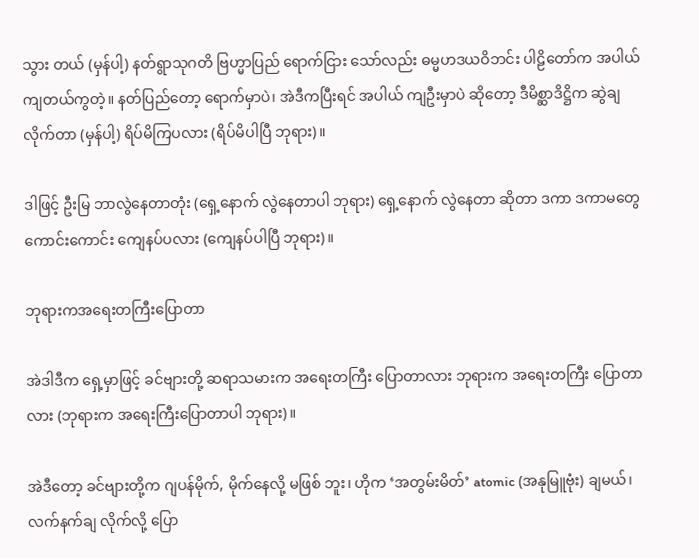သွား တယ် (မှန်ပါ့) နတ်ရွာသုဂတိ ဗြဟ္မာပြည် ရောက်ငြား သော်လည်း ဓမ္မဟဒယဝိဘင်း ပါဠိတော်က အပါယ်ကျတယ်ကွတဲ့။ နတ်ပြည်တော့ ရောက်မှာပဲ၊ အဲဒီကပြီးရင် အပါယ် ကျဦးမှာပဲ ဆိုတော့ ဒီမိစ္ဆာဒိဋ္ဌိက ဆွဲချလိုက်တာ (မှန်ပါ့) ရိပ်မိကြပလား (ရိပ်မိပါပြီ ဘုရား)။

ဒါဖြင့် ဦးမြ ဘာလွဲနေတာတုံး (ရှေ့နောက် လွဲနေတာပါ ဘုရား) ရှေ့နောက် လွဲနေတာ ဆိုတာ ဒကာ ဒကာမတွေ ကောင်းကောင်း ကျေနပ်ပလား (ကျေနပ်ပါပြီ ဘုရား)။

ဘုရားကအရေးတကြီးပြောတာ

အဲဒါဒီက ရှေ့မှာဖြင့် ခင်ဗျားတို့ ဆရာသမားက အရေးတကြီး ပြောတာလား ဘုရားက အရေးတကြီး ပြောတာလား (ဘုရားက အရေးကြီးပြောတာပါ ဘုရား)။

အဲဒီတော့ ခင်ဗျားတို့က ဂျပန်မိုက်, မိုက်နေလို့ မဖြစ် ဘူး၊ ဟိုက ‘အတွမ်းမိတ်’ atomic (အနုမြူဗုံး) ချမယ်၊ လက်နက်ချ လိုက်လို့ ပြော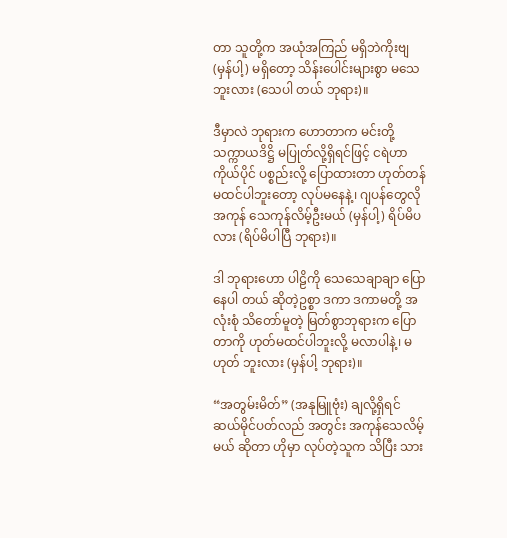တာ သူတို့က အယုံအကြည် မရှိဘဲကိုးဗျ (မှန်ပါ့) မရှိတော့ သိန်းပေါင်းများစွာ မသေဘူးလား (သေပါ တယ် ဘုရား)။

ဒီမှာလဲ ဘုရားက ဟောတာက မင်းတို့ သက္ကာယဒိဋ္ဌိ မပြုတ်လို့ရှိရင်ဖြင့် ငရဲဟာ ကိုယ်ပိုင် ပစ္စည်းလို့ ပြောထားတာ ဟုတ်တန် မထင်ပါဘူးတော့ လုပ်မနေနဲ့၊ ဂျပန်တွေလို အကုန် သေကုန်လိမ့်ဦးမယ် (မှန်ပါ့) ရိပ်မိပလား (ရိပ်မိပါပြီ ဘုရား)။

ဒါ ဘုရားဟော ပါဠိကို သေသေချာချာ ပြောနေပါ တယ် ဆိုတဲ့ဥစ္စာ ဒကာ ဒကာမတို့ အလုံးစုံ သိတော်မူတဲ့ မြတ်စွာဘုရားက ပြောတာကို ဟုတ်မထင်ပါဘူးလို့ မလာပါနဲ့၊ မဟုတ် ဘူးလား (မှန်ပါ့ ဘုရား)။

“အတွမ်းမိတ်” (အနုမြူဗုံး) ချလို့ရှိရင် ဆယ်မိုင်ပတ်လည် အတွင်း အကုန်သေလိမ့်မယ် ဆိုတာ ဟိုမှာ လုပ်တဲ့သူက သိပြီး သား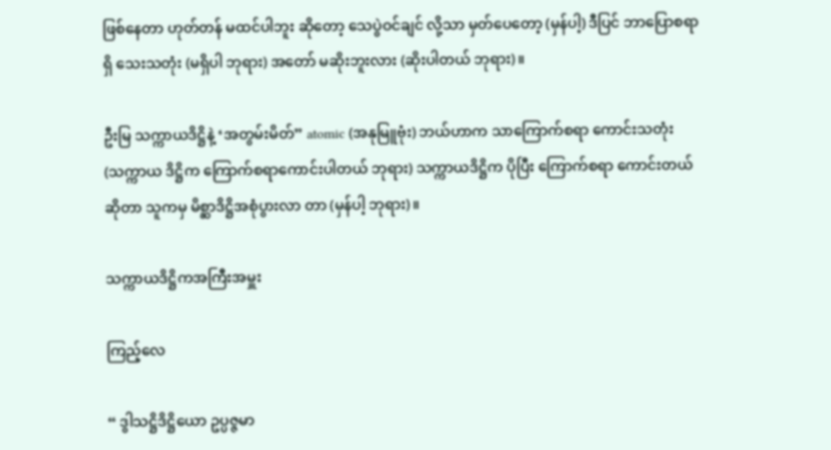ဖြစ်နေတာ ဟုတ်တန် မထင်ပါဘူး ဆိုတော့ သေပွဲဝင်ချင် လို့သာ မှတ်ပေတော့ (မှန်ပါ့) ဒီပြင် ဘာပြောစရာရှိ သေးသတုံး (မရှိပါ ဘုရား) အတော် မဆိုးဘူးလား (ဆိုးပါတယ် ဘုရား)။

ဦးမြ သက္ကာယဒိဋ္ဌိနဲ့ ‘အတွမ်းမိတ်” atomic (အနုမြူဗုံး) ဘယ်ဟာက သာကြောက်စရာ ကောင်းသတုံး (သက္ကာယ ဒိဋ္ဌိက ကြောက်စရာကောင်းပါတယ် ဘုရား) သက္ကာယဒိဋ္ဌိက ပိုပြီး ကြောက်စရာ ကောင်းတယ် ဆိုတာ သူကမှ မိစ္ဆာဒိဋ္ဌိအစုံပွားလာ တာ (မှန်ပါ့ ဘုရား)။

သက္ကာယဒိဋ္ဌိကအကြီးအမှူး

ကြည့်လေ

“ ဒွါသဋ္ဌိဒိဋ္ဌိယော ဥပ္ပဇ္ဇမာ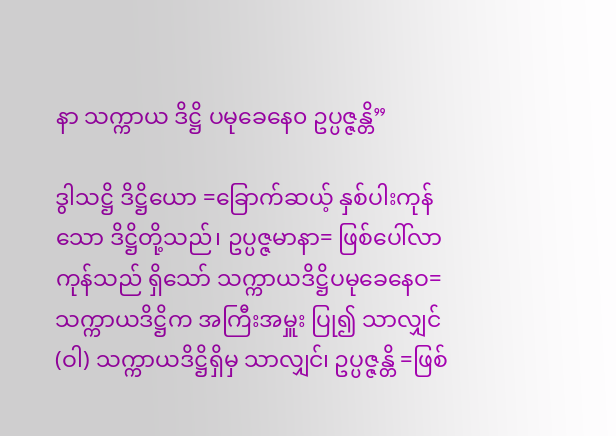နာ သက္ကာယ ဒိဋ္ဌိ ပမုခေနေ၀ ဥပ္ပဇ္ဇန္တိ”

ဒွါသဋ္ဌိ ဒိဋ္ဌိယော =ခြောက်ဆယ့် နှစ်ပါးကုန်သော ဒိဋ္ဌိတို့သည်၊ ဥပ္ပဇ္ဇမာနာ= ဖြစ်ပေါ်လာကုန်သည် ရှိသော် သက္ကာယဒိဋ္ဌိပမုခေနေဝ= သက္ကာယဒိဋ္ဌိက အကြီးအမှူး ပြု၍ သာလျှင် (ဝါ) သက္ကာယဒိဋ္ဌိရှိမှ သာလျှင်၊ ဥပ္ပဇ္ဇန္တိ =ဖြစ်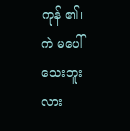ကုန် ၏၊ ကဲ မပေါ်သေးဘူးလား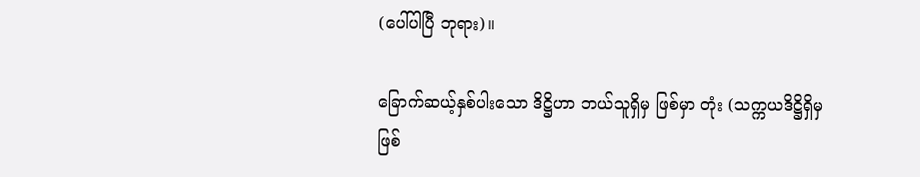(ပေါ်ပါပြီ ဘုရား)။

ခြောက်ဆယ့်နှစ်ပါးသော ဒိဋ္ဌိဟာ ဘယ်သူရှိမှ ဖြစ်မှာ တုံး (သက္ကယဒိဋ္ဌိရှိမှ ဖြစ်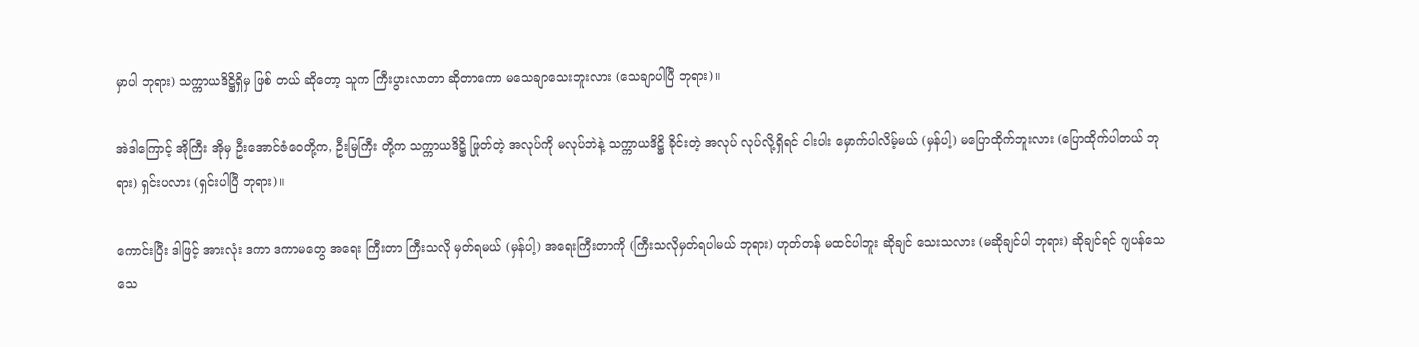မှာပါ ဘုရား) သက္ကာယဒိဋ္ဌိရှိမှ ဖြစ် တယ် ဆိုတော့ သူက ကြီးပွားလာတာ ဆိုတာကော မသေချာသေးဘူးလား (သေချာပါပြီ ဘုရား)။

အဲဒါကြောင့် အိုကြီး အိုမှ ဦးအောင်ဇံဝေတို့က, ဦးမြကြီး တို့က သက္ကာယဒိဋ္ဌိ ဖြုတ်တဲ့ အလုပ်ကို မလုပ်ဘဲနဲ့ သက္ကာယဒိဋ္ဌိ ခိုင်းတဲ့ အလုပ် လုပ်လို့ရှိရင် ငါးပါး မှောက်ပါလိမ့်မယ် (မှန်ပါ့) မပြောထိုက်ဘူးလား (ပြောထိုက်ပါတယ် ဘုရား) ရှင်းပလား (ရှင်းပါပြီ ဘုရား)။

ကောင်းပြီး ဒါဖြင့် အားလုံး ဒကာ ဒကာမတွေ အရေး ကြီးတာ ကြီးသလို မှတ်ရမယ် (မှန်ပါ့) အရေးကြီးတာကို (ကြီးသလိုမှတ်ရပါမယ် ဘုရား) ဟုတ်တန် မထင်ပါဘူး ဆိုချင် သေးသလား (မဆိုချင်ပါ ဘုရား) ဆိုချင်ရင် ဂျပန်သေ သေ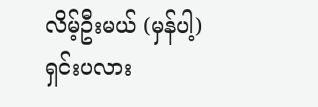လိမ့်ဦးမယ် (မှန်ပါ့) ရှင်းပလား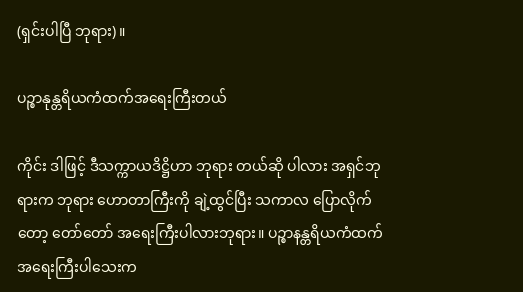(ရှင်းပါပြီ ဘုရား)။

ပဉ္စာနုန္တရိယကံထက်အရေးကြီးတယ်

ကိုင်း ဒါဖြင့် ဒီသက္ကာယဒိဋ္ဌိဟာ ဘုရား တယ်ဆို ပါလား အရှင်ဘုရားက ဘုရား ဟောတာကြီးကို ချဲ့ထွင်ပြီး သကာလ ပြောလိုက်တော့ တော်တော် အရေးကြီးပါလားဘုရား။ ပဉ္စာနန္တရိယကံထက် အရေးကြီးပါသေးက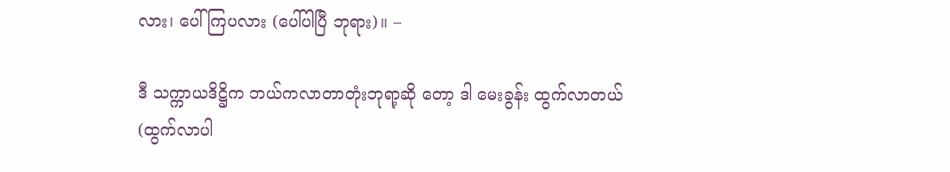လား၊ ပေါ်ကြပလား (ပေါ်ပါပြီ ဘုရား)။ –

ဒီ သက္ကာယဒိဋ္ဌိက ဘယ်ကလာတာတုံးဘုရာ့ဆို တော့ ဒါ မေးခွန်း ထွက်လာတယ် (ထွက်လာပါ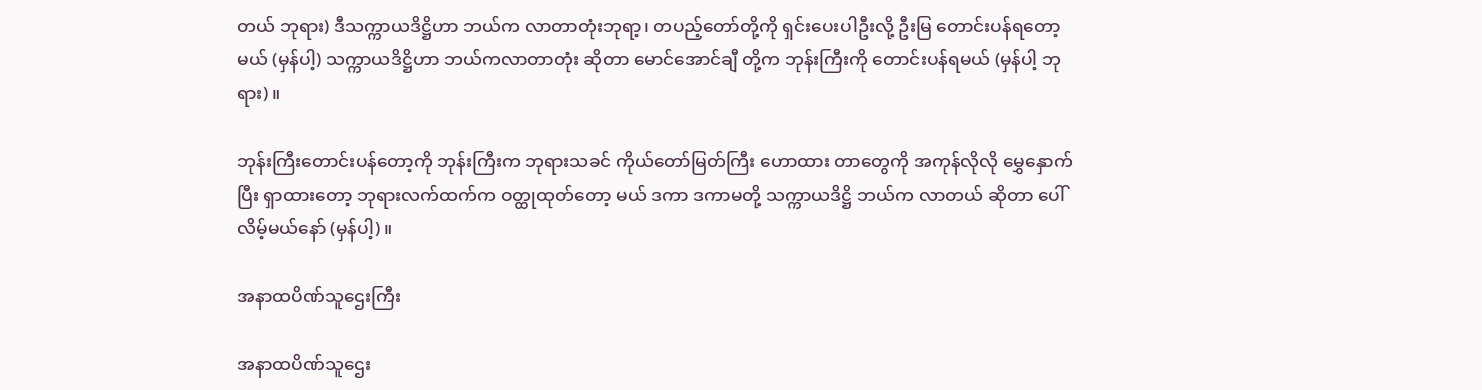တယ် ဘုရား) ဒီသက္ကာယဒိဋ္ဌိဟာ ဘယ်က လာတာတုံးဘုရာ့၊ တပည့်တော်တို့ကို ရှင်းပေးပါဦးလို့ ဦးမြ တောင်းပန်ရတော့မယ် (မှန်ပါ့) သက္ကာယဒိဋ္ဌိဟာ ဘယ်ကလာတာတုံး ဆိုတာ မောင်အောင်ချီ တို့က ဘုန်းကြီးကို တောင်းပန်ရမယ် (မှန်ပါ့ ဘုရား)။

ဘုန်းကြီးတောင်းပန်တော့ကို ဘုန်းကြီးက ဘုရားသခင် ကိုယ်တော်မြတ်ကြီး ဟောထား တာတွေကို အကုန်လိုလို မွှေနှောက်ပြီး ရှာထားတော့ ဘုရားလက်ထက်က ဝတ္ထုထုတ်တော့ မယ် ဒကာ ဒကာမတို့ သက္ကာယဒိဋ္ဌိ ဘယ်က လာတယ် ဆိုတာ ပေါ်လိမ့်မယ်နော် (မှန်ပါ့)။

အနာထပိဏ်သူဌေးကြီး

အနာထပိဏ်သူဌေး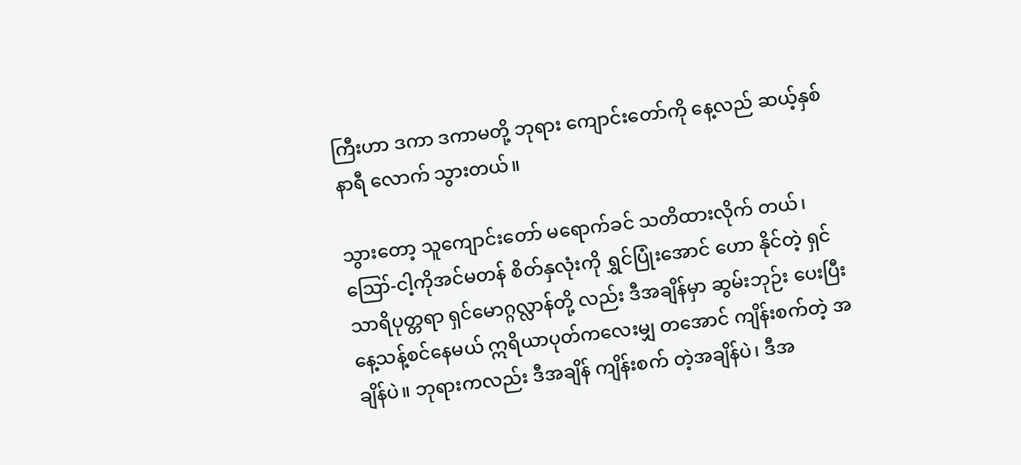ကြီးဟာ ဒကာ ဒကာမတို့ ဘုရား ကျောင်းတော်ကို နေ့လည် ဆယ့်နှစ်နာရီ လောက် သွားတယ်။

သွားတော့ သူကျောင်းတော် မရောက်ခင် သတိထားလိုက် တယ်၊ ဪ-ငါ့ကိုအင်မတန် စိတ်နှလုံးကို ရွှင်ပြုံးအောင် ဟော နိုင်တဲ့ ရှင်သာရိပုတ္တရာ ရှင်မောဂ္ဂလ္လာန်တို့ လည်း ဒီအချိန်မှာ ဆွမ်းဘုဉ်း ပေးပြီး နေ့သန့်စင်နေမယ် ဣရိယာပုတ်ကလေးမျှ တအောင် ကျိန်းစက်တဲ့ အချိန်ပဲ။ ဘုရားကလည်း ဒီအချိန် ကျိန်းစက် တဲ့အချိန်ပဲ၊ ဒီအ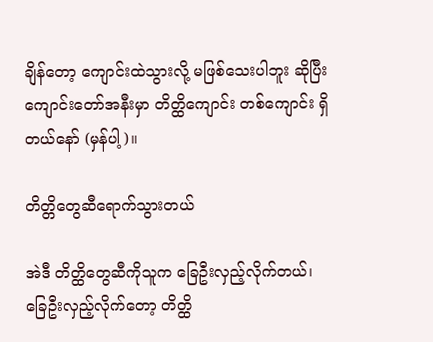ချိန်တော့ ကျောင်းထဲသွားလို့ မဖြစ်သေးပါဘူး ဆိုပြီး ကျောင်းတော်အနီးမှာ တိတ္ထိကျောင်း တစ်ကျောင်း ရှိတယ်နော် (မှန်ပါ့)။

တိတ္တိတွေဆီရောက်သွားတယ်

အဲဒီ တိတ္ထိတွေဆီကိုသူက ခြေဦးလှည့်လိုက်တယ်၊ ခြေဦးလှည့်လိုက်တော့ တိတ္ထိ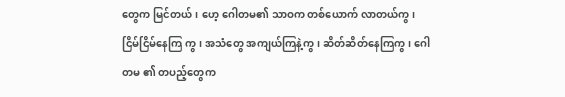တွေက မြင်တယ်၊ ဟေ့ ဂေါတမ၏ သာဝက တစ်ယောက် လာတယ်ကွ၊ ငြိမ်ငြိမ်နေကြ ကွ၊ အသံတွေ အကျယ်ကြနဲ့ကွ၊ ဆိတ်ဆိတ်နေကြကွ၊ ဂေါတမ ၏ တပည့်တွေက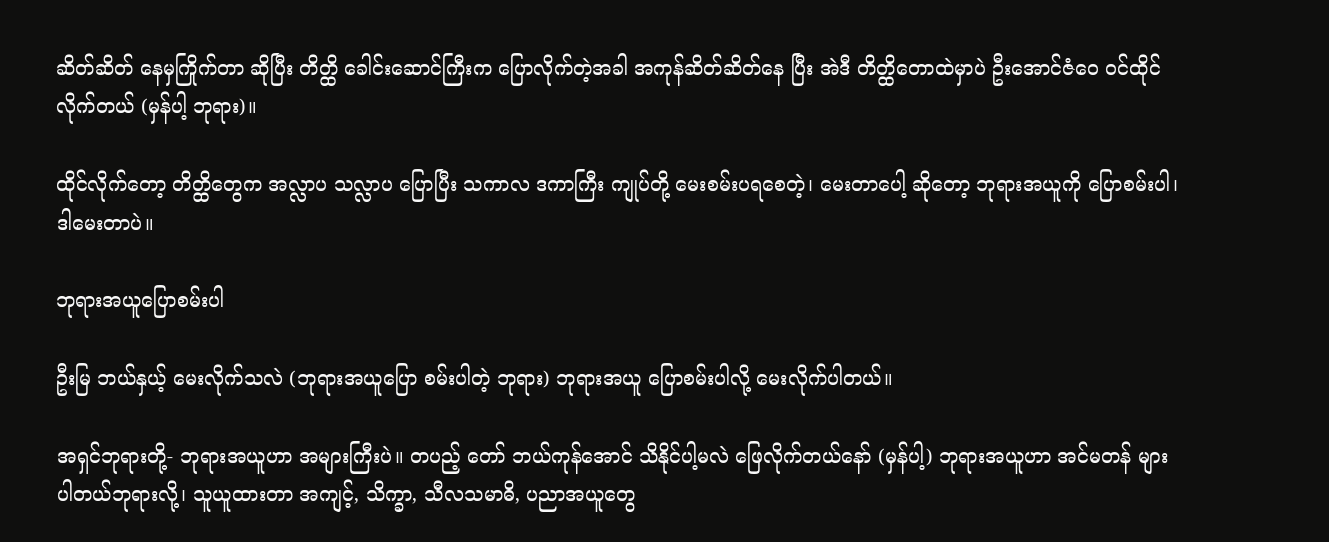ဆိတ်ဆိတ် နေမှကြိုက်တာ ဆိုပြီး တိတ္ထိ ခေါင်းဆောင်ကြီးက ပြောလိုက်တဲ့အခါ အကုန်ဆိတ်ဆိတ်နေ ပြီး အဲဒီ တိတ္ထိတောထဲမှာပဲ ဦးအောင်ဇံဝေ ဝင်ထိုင်လိုက်တယ် (မှန်ပါ့ ဘုရား)။

ထိုင်လိုက်တော့ တိတ္ထိတွေက အလ္လာပ သလ္လာပ ပြောပြီး သကာလ ဒကာကြီး ကျုပ်တို့ မေးစမ်းပရစေတဲ့၊ မေးတာပေါ့ ဆိုတော့ ဘုရားအယူကို ပြောစမ်းပါ၊ ဒါမေးတာပဲ။

ဘုရားအယူပြောစမ်းပါ

ဦးမြ ဘယ်နှယ့် မေးလိုက်သလဲ (ဘုရားအယူပြော စမ်းပါတဲ့ ဘုရား) ဘုရားအယူ ပြောစမ်းပါလို့ မေးလိုက်ပါတယ်။

အရှင်ဘုရားတို့- ဘုရားအယူဟာ အများကြီးပဲ။ တပည့် တော် ဘယ်ကုန်အောင် သိနိုင်ပါ့မလဲ ဖြေလိုက်တယ်နော် (မှန်ပါ့) ဘုရားအယူဟာ အင်မတန် များပါတယ်ဘုရားလို့၊ သူယူထားတာ အကျင့်, သိက္ခာ, သီလသမာဓိ, ပညာအယူတွေ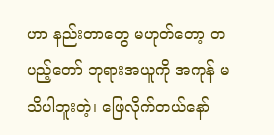ဟာ နည်းတာတွေ မဟုတ်တော့ တပည့်တော် ဘုရားအယူကို အကုန် မသိပါဘူးတဲ့၊ ဖြေလိုက်တယ်နော်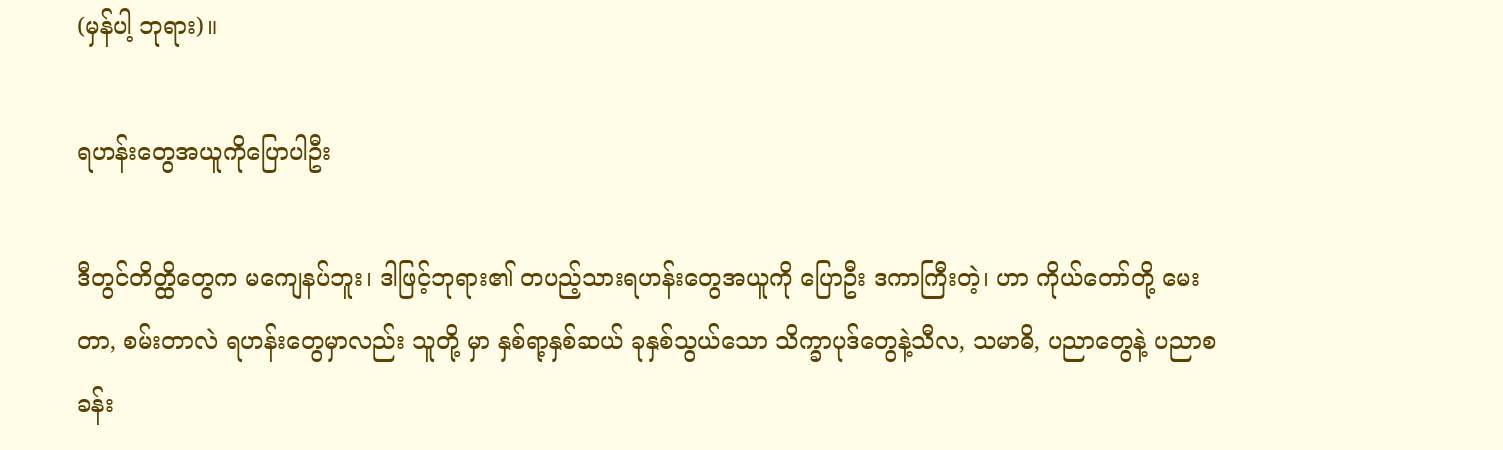(မှန်ပါ့ ဘုရား)။

ရဟန်းတွေအယူကိုပြောပါဦး

ဒီတွင်တိတ္ထိတွေက မကျေနပ်ဘူး၊ ဒါဖြင့်ဘုရား၏ တပည့်သားရဟန်းတွေအယူကို ပြောဦး ဒကာကြီးတဲ့၊ ဟာ ကိုယ်တော်တို့ မေးတာ, စမ်းတာလဲ ရဟန်းတွေမှာလည်း သူတို့ မှာ နှစ်ရာ့နှစ်ဆယ် ခုနှစ်သွယ်သော သိက္ခာပုဒ်တွေနဲ့သီလ, သမာဓိ, ပညာတွေနဲ့ ပညာစခန်း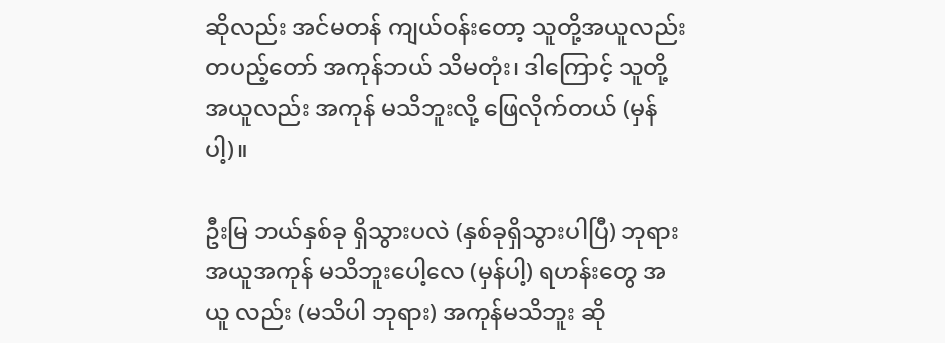ဆိုလည်း အင်မတန် ကျယ်ဝန်းတော့ သူတို့အယူလည်း တပည့်တော် အကုန်ဘယ် သိမတုံး၊ ဒါကြောင့် သူတို့အယူလည်း အကုန် မသိဘူးလို့ ဖြေလိုက်တယ် (မှန်ပါ့)။

ဦးမြ ဘယ်နှစ်ခု ရှိသွားပလဲ (နှစ်ခုရှိသွားပါပြီ) ဘုရား အယူအကုန် မသိဘူးပေါ့လေ (မှန်ပါ့) ရဟန်းတွေ အယူ လည်း (မသိပါ ဘုရား) အကုန်မသိဘူး ဆို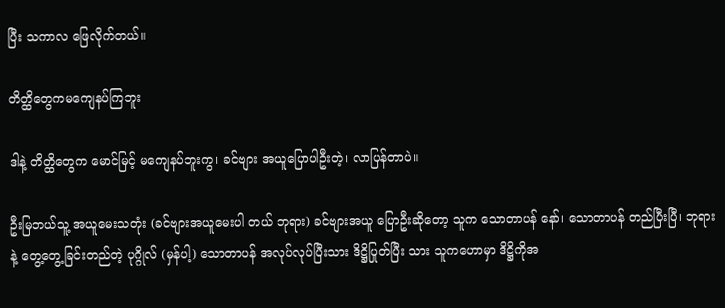ပြီး သကာလ ဖြေလိုက်တယ်။

တိတ္ထိတွေကမကျေနပ်ကြဘူး

ဒါနဲ့ တိတ္ထိတွေက မောင်မြင့် မကျေနပ်ဘူးကွ၊ ခင်ဗျား အယူပြောပါဦးတဲ့၊ လာပြန်တာပဲ။

ဦးမြဘယ်သူ့ အယူမေးသတုံး (ခင်ဗျားအယူမေးပါ တယ် ဘုရား) ခင်ဗျားအယူ ပြောဦးဆိုတော့ သူက သောတာပန် နော်၊ သောတာပန် တည်ပြီးပြီ၊ ဘုရားနဲ့ တွေ့တွေ့ခြင်းတည်တဲ့ ပုဂ္ဂိုလ် (မှန်ပါ့) သောတာပန် အလုပ်လုပ်ပြီးသား ဒိဋ္ဌိပြုတ်ပြီး သား သူကဟောမှာ ဒိဋ္ဌိကိုအ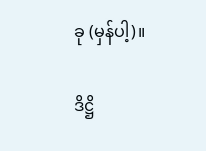ခု (မှန်ပါ့)။

ဒိဋ္ဌိ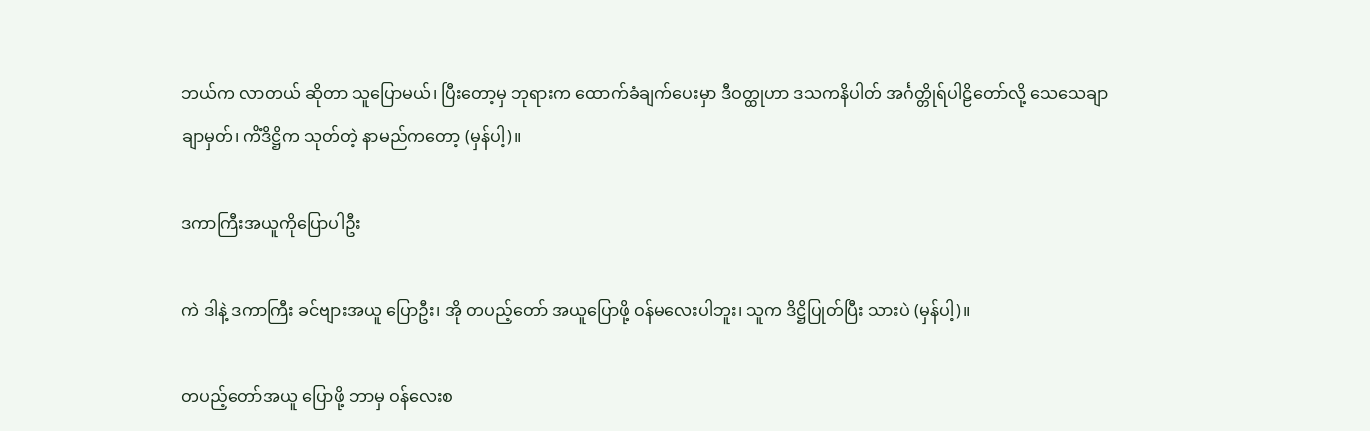ဘယ်က လာတယ် ဆိုတာ သူပြောမယ်၊ ပြီးတော့မှ ဘုရားက ထောက်ခံချက်ပေးမှာ ဒီဝတ္ထုဟာ ဒသကနိပါတ် အင်္ဂတ္တိုရ်ပါဠိတော်လို့ သေသေချာချာမှတ်၊ ကိံဒိဋ္ဌိက သုတ်တဲ့ နာမည်ကတော့ (မှန်ပါ့)။

ဒကာကြီးအယူကိုပြောပါဦး

ကဲ ဒါနဲ့ ဒကာကြီး ခင်ဗျားအယူ ပြောဦး၊ အို တပည့်တော် အယူပြောဖို့ ဝန်မလေးပါဘူး၊ သူက ဒိဋ္ဌိပြုတ်ပြီး သားပဲ (မှန်ပါ့)။

တပည့်တော်အယူ ပြောဖို့ ဘာမှ ဝန်လေးစ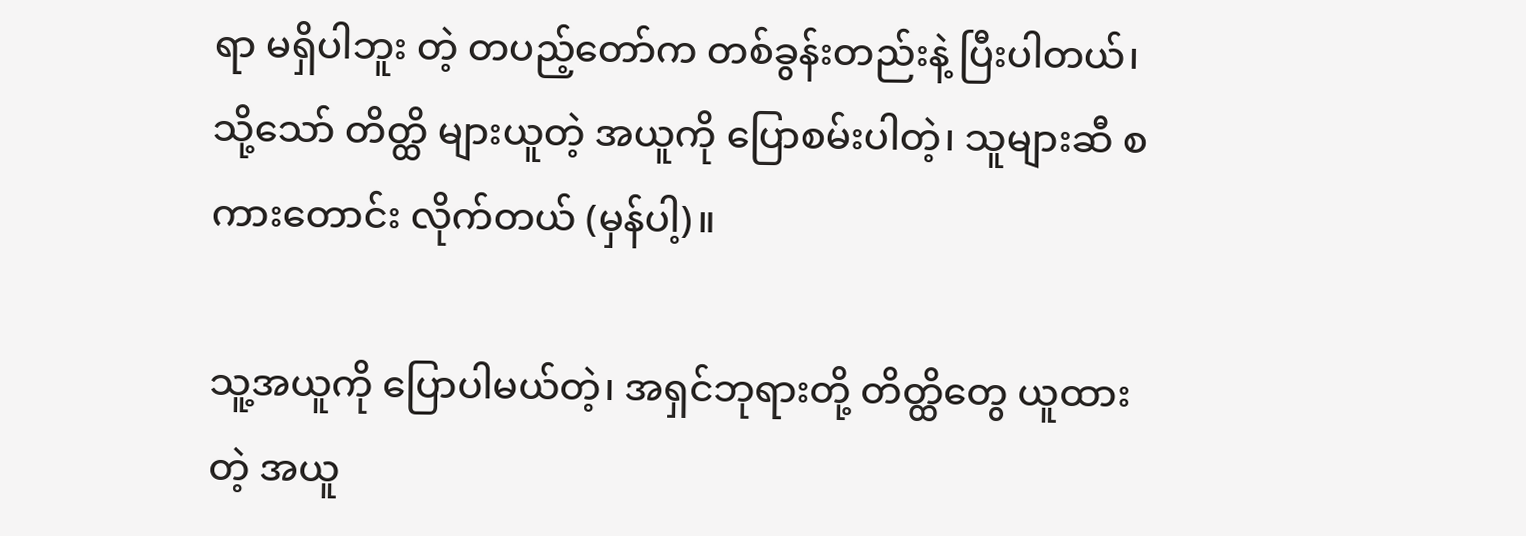ရာ မရှိပါဘူး တဲ့ တပည့်တော်က တစ်ခွန်းတည်းနဲ့ ပြီးပါတယ်၊ သို့သော် တိတ္ထိ များယူတဲ့ အယူကို ပြောစမ်းပါတဲ့၊ သူများဆီ စကားတောင်း လိုက်တယ် (မှန်ပါ့)။

သူ့အယူကို ပြောပါမယ်တဲ့၊ အရှင်ဘုရားတို့ တိတ္ထိတွေ ယူထားတဲ့ အယူ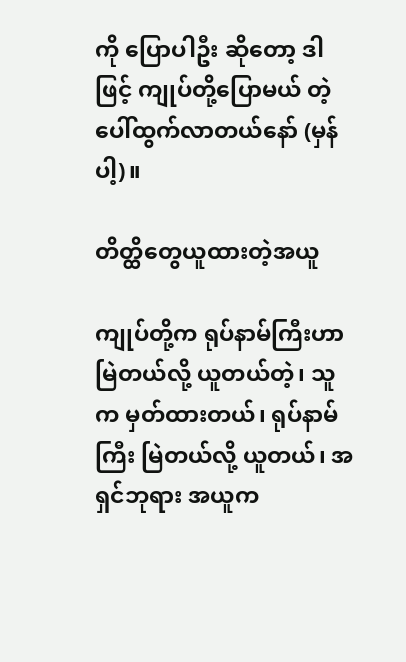ကို ပြောပါဦး ဆိုတော့ ဒါဖြင့် ကျုပ်တို့ပြောမယ် တဲ့ ပေါ်ထွက်လာတယ်နော် (မှန်ပါ့)။

တိတ္ထိတွေယူထားတဲ့အယူ

ကျုပ်တို့က ရုပ်နာမ်ကြီးဟာ မြဲတယ်လို့ ယူတယ်တဲ့၊ သူက မှတ်ထားတယ်၊ ရုပ်နာမ်ကြီး မြဲတယ်လို့ ယူတယ်၊ အရှင်ဘုရား အယူက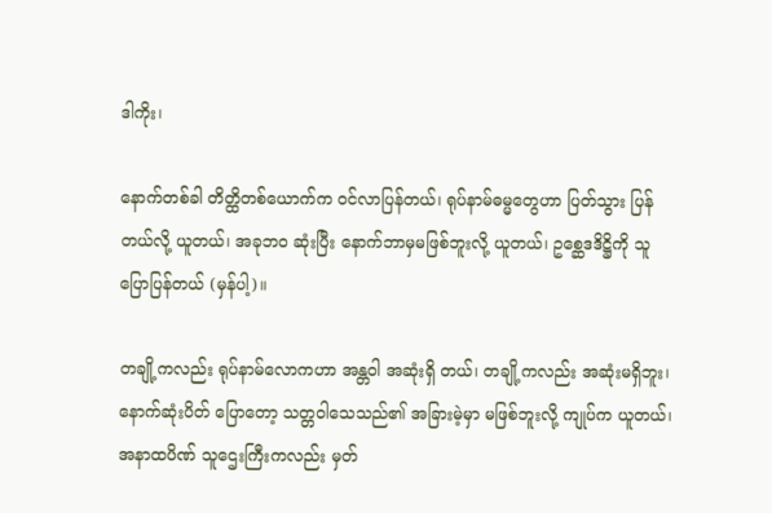ဒါကိုး၊

နောက်တစ်ခါ တိတ္ထိတစ်ယောက်က ဝင်လာပြန်တယ်၊ ရုပ်နာမ်ဓမ္မတွေဟာ ပြတ်သွား ပြန်တယ်လို့ ယူတယ်၊ အခုဘဝ ဆုံးပြီး နောက်ဘာမှမဖြစ်ဘူးလို့ ယူတယ်၊ ဥစ္ဆေဒဒိဋ္ဌိကို သူ ပြောပြန်တယ် (မှန်ပါ့)။

တချို့ကလည်း ရုပ်နာမ်လောကဟာ အန္တဝါ အဆုံးရှိ တယ်၊ တချို့ကလည်း အဆုံးမရှိဘူး၊ နောက်ဆုံးပိတ် ပြောတော့ သတ္တဝါသေသည်၏ အခြားမဲ့မှာ မဖြစ်ဘူးလို့ ကျုပ်က ယူတယ်၊ အနာထပိဏ် သူဌေးကြီးကလည်း မှတ်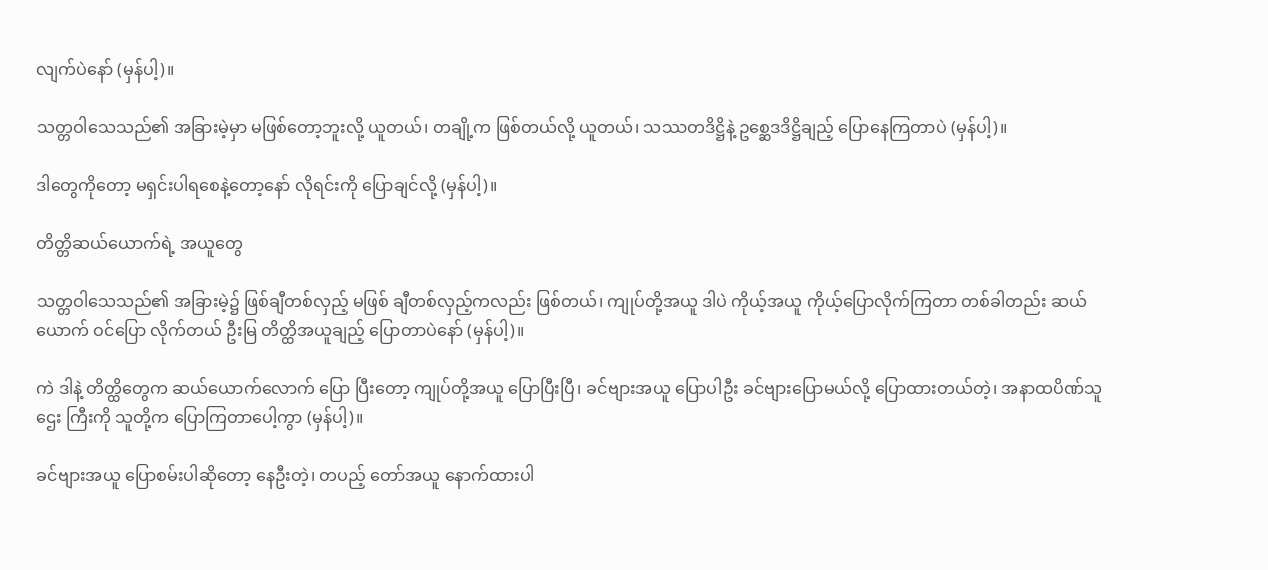လျက်ပဲနော် (မှန်ပါ့)။

သတ္တဝါသေသည်၏ အခြားမဲ့မှာ မဖြစ်တော့ဘူးလို့ ယူတယ်၊ တချို့က ဖြစ်တယ်လို့ ယူတယ်၊ သဿတဒိဋ္ဌိနဲ့ ဥစ္ဆေဒဒိဋ္ဌိချည့် ပြောနေကြတာပဲ (မှန်ပါ့)။

ဒါတွေကိုတော့ မရှင်းပါရစေနဲ့တော့နော် လိုရင်းကို ပြောချင်လို့ (မှန်ပါ့)။

တိတ္တိဆယ်ယောက်ရဲ့ အယူတွေ

သတ္တဝါသေသည်၏ အခြားမဲ့၌ ဖြစ်ချီတစ်လှည့် မဖြစ် ချီတစ်လှည့်ကလည်း ဖြစ်တယ်၊ ကျုပ်တို့အယူ ဒါပဲ ကိုယ့်အယူ ကိုယ့်ပြောလိုက်ကြတာ တစ်ခါတည်း ဆယ်ယောက် ဝင်ပြော လိုက်တယ် ဦးမြ တိတ္ထိအယူချည့် ပြောတာပဲနော် (မှန်ပါ့)။

ကဲ ဒါနဲ့ တိတ္ထိတွေက ဆယ်ယောက်လောက် ပြော ပြီးတော့ ကျုပ်တို့အယူ ပြောပြီးပြီ၊ ခင်ဗျားအယူ ပြောပါဦး ခင်ဗျားပြောမယ်လို့ ပြောထားတယ်တဲ့၊ အနာထပိဏ်သူဌေး ကြီးကို သူတို့က ပြောကြတာပေါ့ကွာ (မှန်ပါ့)။

ခင်ဗျားအယူ ပြောစမ်းပါဆိုတော့ နေဦးတဲ့၊ တပည့် တော်အယူ နောက်ထားပါ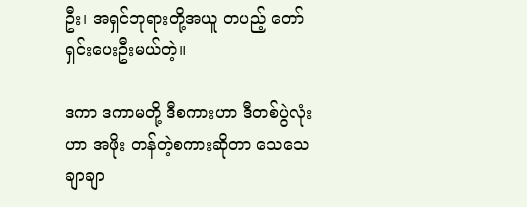ဦး၊ အရှင်ဘုရားတို့အယူ တပည့် တော် ရှင်းပေးဦးမယ်တဲ့။

ဒကာ ဒကာမတို့ ဒီစကားဟာ ဒီတစ်ပွဲလုံးဟာ အဖိုး တန်တဲ့စကားဆိုတာ သေသေချာချာ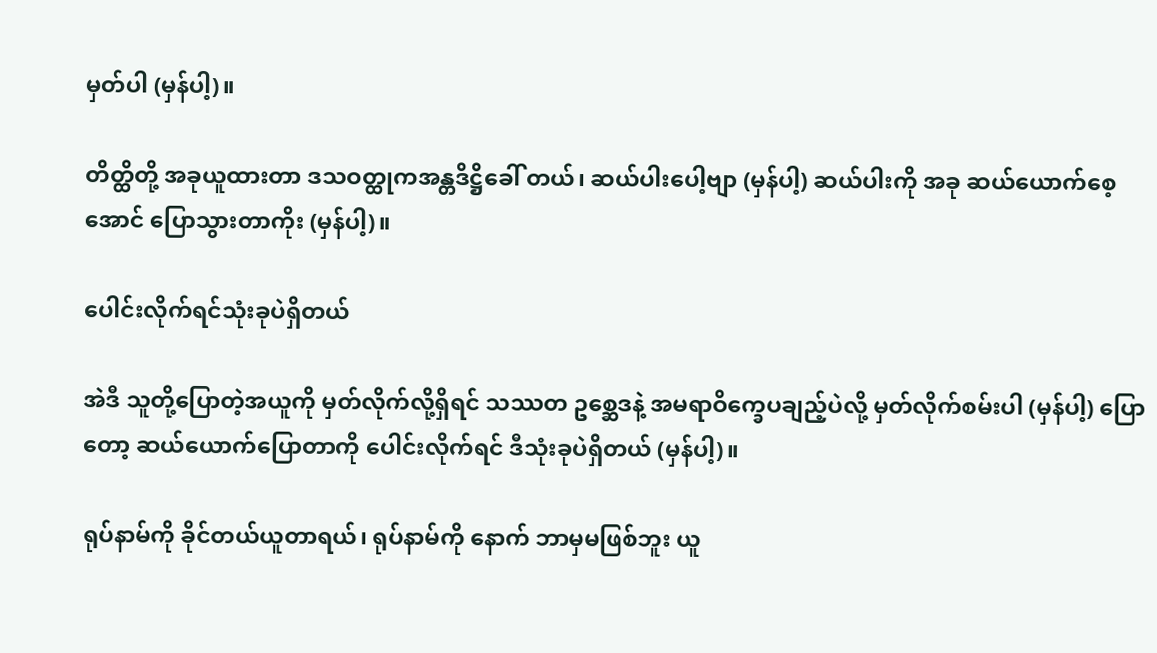မှတ်ပါ (မှန်ပါ့)။

တိတ္ထိတို့ အခုယူထားတာ ဒသဝတ္ထုကအန္တဒိဋ္ဌိခေါ် တယ်၊ ဆယ်ပါးပေါ့ဗျာ (မှန်ပါ့) ဆယ်ပါးကို အခု ဆယ်ယောက်စေ့အောင် ပြောသွားတာကိုး (မှန်ပါ့)။

ပေါင်းလိုက်ရင်သုံးခုပဲရှိတယ်

အဲဒီ သူတို့ပြောတဲ့အယူကို မှတ်လိုက်လို့ရှိရင် သဿတ ဥစ္ဆေဒနဲ့ အမရာဝိက္ခေပချည့်ပဲလို့ မှတ်လိုက်စမ်းပါ (မှန်ပါ့) ပြောတော့ ဆယ်ယောက်ပြောတာကို ပေါင်းလိုက်ရင် ဒီသုံးခုပဲရှိတယ် (မှန်ပါ့)။

ရုပ်နာမ်ကို ခိုင်တယ်ယူတာရယ်၊ ရုပ်နာမ်ကို နောက် ဘာမှမဖြစ်ဘူး ယူ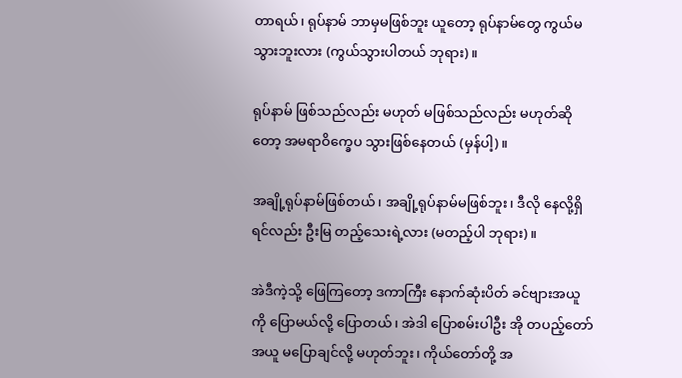တာရယ်၊ ရုပ်နာမ် ဘာမှမဖြစ်ဘူး ယူတော့ ရုပ်နာမ်တွေ ကွယ်မသွားဘူးလား (ကွယ်သွားပါတယ် ဘုရား)။

ရုပ်နာမ် ဖြစ်သည်လည်း မဟုတ် မဖြစ်သည်လည်း မဟုတ်ဆိုတော့ အမရာဝိက္ခေပ သွားဖြစ်နေတယ် (မှန်ပါ့)။

အချို့ရုပ်နာမ်ဖြစ်တယ်၊ အချို့ရုပ်နာမ်မဖြစ်ဘူး၊ ဒီလို နေလို့ရှိရင်လည်း ဦးမြ တည့်သေးရဲ့လား (မတည့်ပါ ဘုရား)။

အဲဒီကဲ့သို့ ဖြေကြတော့ ဒကာကြီး နောက်ဆုံးပိတ် ခင်ဗျားအယူကို ပြောမယ်လို့ ပြောတယ်၊ အဲဒါ ပြောစမ်းပါဦး အို တပည့်တော်အယူ မပြောချင်လို့ မဟုတ်ဘူး၊ ကိုယ်တော်တို့ အ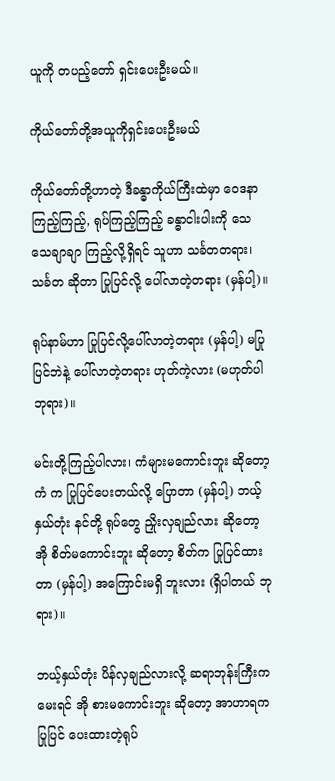ယူကို တပည့်တော် ရှင်းပေးဦးမယ်။

ကိုယ်တော်တို့အယူကိုရှင်းပေးဦးမယ်

ကိုယ်တော်တို့ဟာတဲ့ ဒီခန္ဓာကိုယ်ကြီးထဲမှာ ဝေဒနာ ကြည့်ကြည့်, ရုပ်ကြည့်ကြည့် ခန္ဓာငါးပါးကို သေသေချာချာ ကြည့်လို့ရှိရင် သူဟာ သင်္ခတတရား၊ သင်္ခတ ဆိုတာ ပြုပြင်လို့ ပေါ်လာတဲ့တရား (မှန်ပါ့)။

ရုပ်နာမ်ဟာ ပြုပြင်လို့ပေါ်လာတဲ့တရား (မှန်ပါ့) မပြု ပြင်ဘဲနဲ့ ပေါ်လာတဲ့တရား ဟုတ်ကဲ့လား (မဟုတ်ပါ ဘုရား)။

မင်းတို့ကြည့်ပါလား၊ ကံများမကောင်းဘူး ဆိုတော့ ကံ က ပြုပြင်ပေးတယ်လို့ ပြောတာ (မှန်ပါ့) ဘယ့်နှယ်တုံး နင်တို့ ရုပ်တွေ ညှိုးလှချည်လား ဆိုတော့ အို စိတ်မကောင်းဘူး ဆိုတော့ စိတ်က ပြုပြင်ထားတာ (မှန်ပါ့) အကြောင်းမရှိ ဘူးလား (ရှိပါတယ် ဘုရား)။

ဘယ့်နှယ်တုံး ပိန်လှချည်လားလို့ ဆရာဘုန်းကြီးက မေးရင် အို စားမကောင်းဘူး ဆိုတော့ အာဟာရက ပြုပြင် ပေးထားတဲ့ရုပ်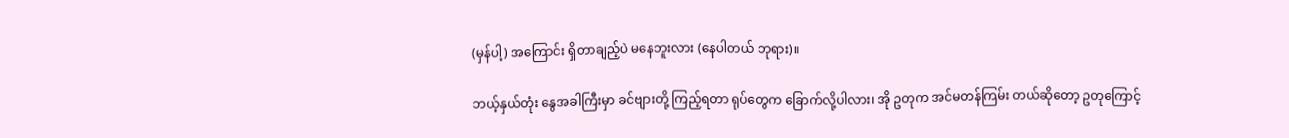(မှန်ပါ့) အကြောင်း ရှိတာချည့်ပဲ မနေဘူးလား (နေပါတယ် ဘုရား)။

ဘယ့်နှယ်တုံး နွေအခါကြီးမှာ ခင်ဗျားတို့ ကြည့်ရတာ ရုပ်တွေက ခြောက်လို့ပါလား၊ အို ဥတုက အင်မတန်ကြမ်း တယ်ဆိုတော့ ဥတုကြောင့်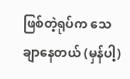ဖြစ်တဲ့ရုပ်က သေချာနေတယ် (မှန်ပါ့)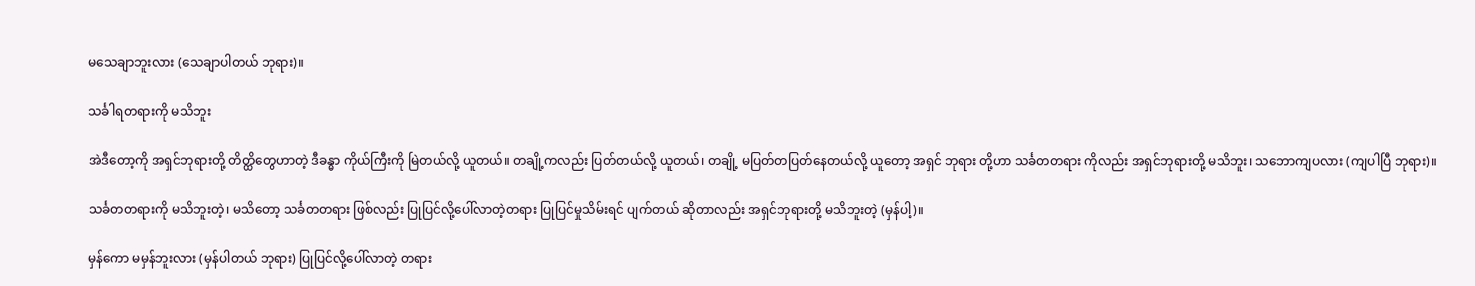မသေချာဘူးလား (သေချာပါတယ် ဘုရား)။

သင်္ခါရတရားကို မသိဘူး

အဲဒီတော့ကို အရှင်ဘုရားတို့ တိတ္ထိတွေဟာတဲ့ ဒီခန္ဓာ ကိုယ်ကြီးကို မြဲတယ်လို့ ယူတယ်။ တချို့ကလည်း ပြတ်တယ်လို့ ယူတယ်၊ တချို့ မပြတ်တပြတ်နေတယ်လို့ ယူတော့ အရှင် ဘုရား တို့ဟာ သင်္ခတတရား ကိုလည်း အရှင်ဘုရားတို့ မသိဘူး၊ သဘောကျပလား (ကျပါပြီ ဘုရား)။

သင်္ခတတရားကို မသိဘူးတဲ့၊ မသိတော့ သင်္ခတတရား ဖြစ်လည်း ပြုပြင်လို့ပေါ်လာတဲ့တရား ပြုပြင်မှုသိမ်းရင် ပျက်တယ် ဆိုတာလည်း အရှင်ဘုရားတို့ မသိဘူးတဲ့ (မှန်ပါ့)။

မှန်ကော မမှန်ဘူးလား (မှန်ပါတယ် ဘုရား) ပြုပြင်လို့ပေါ်လာတဲ့ တရား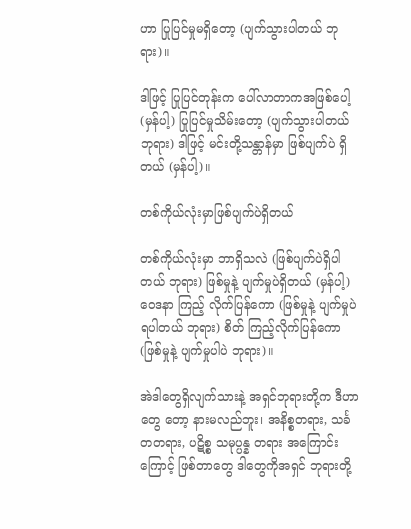ဟာ ပြုပြင်မှုမရှိတော့ (ပျက်သွားပါတယ် ဘုရား)။

ဒါဖြင့် ပြုပြင်တုန်းက ပေါ်လာတာကအဖြစ်ပေါ့ (မှန်ပါ့) ပြုပြင်မှုသိမ်းတော့ (ပျက်သွားပါတယ် ဘုရား) ဒါဖြင့် မင်းတို့သန္တာန်မှာ ဖြစ်ပျက်ပဲ ရှိတယ် (မှန်ပါ့)။

တစ်ကိုယ်လုံးမှာဖြစ်ပျက်ပဲရှိတယ်

တစ်ကိုယ်လုံးမှာ ဘာရှိသလဲ (ဖြစ်ပျက်ပဲရှိပါတယ် ဘုရား) ဖြစ်မှုနဲ့ ပျက်မှုပဲရှိတယ် (မှန်ပါ့) ဝေဒနာ ကြည့် လိုက်ပြန်ကော (ဖြစ်မှုနဲ့ ပျက်မှုပဲ ရပါတယ် ဘုရား) စိတ် ကြည့်လိုက်ပြန်ကော (ဖြစ်မှုနဲ့ ပျက်မှုပါပဲ ဘုရား)။

အဲဒါတွေရှိလျက်သားနဲ့ အရှင်ဘုရားတို့က ဒီဟာတွေ တော့ နားမလည်ဘူး၊ အနိစ္စတရား, သင်္ခတတရား, ပဋိစ္စ သမုပ္ပန္န တရား အကြောင်းကြောင့် ဖြစ်တာတွေ ဒါတွေကိုအရှင် ဘုရားတို့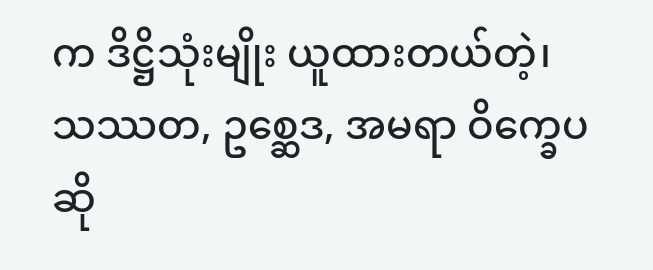က ဒိဋ္ဌိသုံးမျိုး ယူထားတယ်တဲ့၊ သဿတ, ဥစ္ဆေဒ, အမရာ ဝိက္ခေပဆို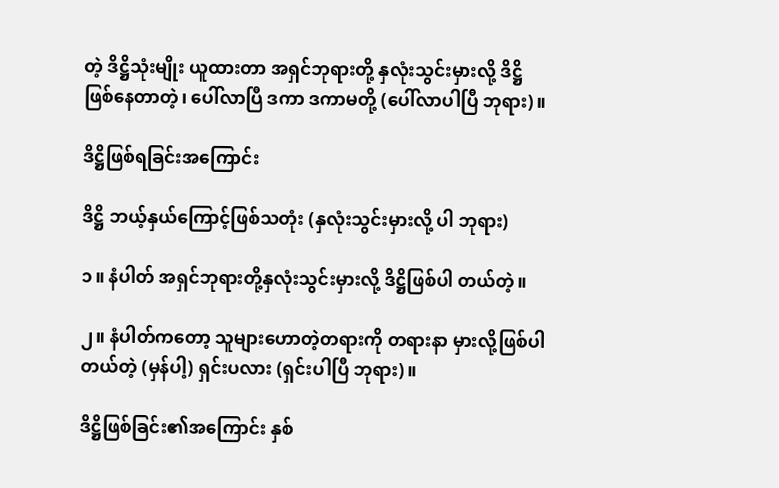တဲ့ ဒိဋ္ဌိသုံးမျိုး ယူထားတာ အရှင်ဘုရားတို့ နှလုံးသွင်းမှားလို့ ဒိဋ္ဌိဖြစ်နေတာတဲ့၊ ပေါ်လာပြီ ဒကာ ဒကာမတို့ (ပေါ်လာပါပြီ ဘုရား)။

ဒိဋ္ဌိဖြစ်ရခြင်းအကြောင်း

ဒိဋ္ဌိ ဘယ့်နှယ်ကြောင့်ဖြစ်သတုံး (နှလုံးသွင်းမှားလို့ ပါ ဘုရား)

၁။ နံပါတ် အရှင်ဘုရားတို့နှလုံးသွင်းမှားလို့ ဒိဋ္ဌိဖြစ်ပါ တယ်တဲ့။

၂။ နံပါတ်ကတော့ သူများဟောတဲ့တရားကို တရားနာ မှားလို့ဖြစ်ပါတယ်တဲ့ (မှန်ပါ့) ရှင်းပလား (ရှင်းပါပြီ ဘုရား)။

ဒိဋ္ဌိဖြစ်ခြင်း၏အကြောင်း နှစ်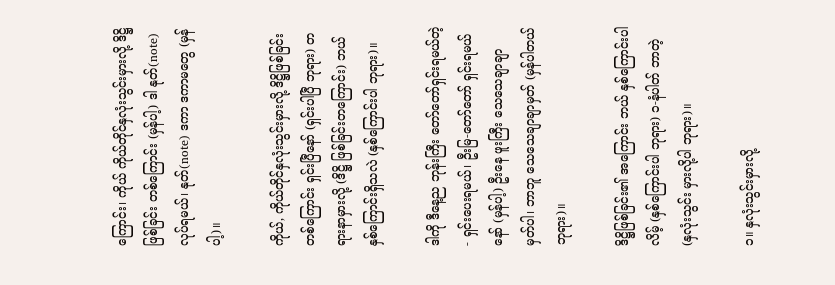ကြောင်း၊ ကိုယ် ကိုယ်တိုင်နှလုံးသွင်းမှားလို့ ဒိဋ္ဌိဖြစ်ခြင်း တစ်ကြောင်း (မှန်ပါ့) ဒါ နုတ်(note) လုပ်ရမယ်၊ နုတ်(note) ဒကာ ဒကာမတွေ (မှန်ပါ့)။

ကိုယ်, ကိုယ်တိုင်နှလုံးသွင်းမှားလို့ ဒိဋ္ဌိဖြစ်ခြင်း တစ်ကြောင်း ရှင်းပြီနော် (ရှင်းပါပြီ ဘုရား) တရားနာမှားလို့ (ဒိဋ္ဌိ ဖြစ်ခြင်းတကြောင်း) ဘယ်နှစ်ကြောင်းရှိသလဲ (နှစ်ကြောင်းပါ ဘုရား)။

ဒါကို ဒီနေ့ည ဘုန်းကြီး တော်တော်ရှင်းရမယ်တဲ့- ရှင်းပေးရမယ်၊ ဦးမြ-တော်တော် ရှင်းရမယ်နော် (မှန်ပါ့) ဦးနေ ဖူးကြီး သေသေချာချာ မှတ်ပါ၊ ဘာဘူ သေသေချာချာမှတ် (မှန်ပါတယ် ဘုရား)။

ဒိဋ္ဌိဖြစ်ခြင်း၏ အကြောင်း ဘယ် နှစ်ကြောင်းပါ လိမ့် (နှစ်ကြောင်းပါ ဘုရား) ၁-နံပါတ် ဘာတဲ့ (နှလုံးသွင်း မှားလို့ပါ ဘုရား)။

၁။ နှလုံးသွင်းမှားလို့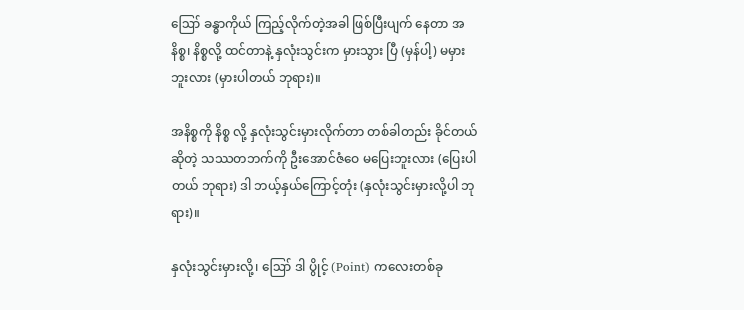ဪ ခန္ဓာကိုယ် ကြည့်လိုက်တဲ့အခါ ဖြစ်ပြီးပျက် နေတာ အနိစ္စ၊ နိစ္စလို့ ထင်တာနဲ့ နှလုံးသွင်းက မှားသွား ပြီ (မှန်ပါ့) မမှားဘူးလား (မှားပါတယ် ဘုရား)။

အနိစ္စကို နိစ္စ လို့ နှလုံးသွင်းမှားလိုက်တာ တစ်ခါတည်း ခိုင်တယ်ဆိုတဲ့ သဿတဘက်ကို ဦးအောင်ဇံဝေ မပြေးဘူးလား (ပြေးပါတယ် ဘုရား) ဒါ ဘယ့်နှယ်ကြောင့်တုံး (နှလုံးသွင်းမှားလို့ပါ ဘုရား)။

နှလုံးသွင်းမှားလို့၊ ဪ ဒါ ပွိုင့် (Point) ကလေးတစ်ခု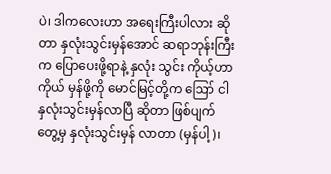ပဲ၊ ဒါကလေးဟာ အရေးကြီးပါလား ဆိုတာ နှလုံးသွင်းမှန်အောင် ဆရာဘုန်းကြီးက ပြောပေးဖို့ရာနဲ့ နှလုံး သွင်း ကိုယ့်ဟာကိုယ် မှန်ဖို့ကို မောင်မြင့်တို့က ဪ ငါ နှလုံးသွင်းမှန်လာပြီ ဆိုတာ ဖြစ်ပျက်တွေ့မှ နှလုံးသွင်းမှန် လာတာ (မှန်ပါ့)၊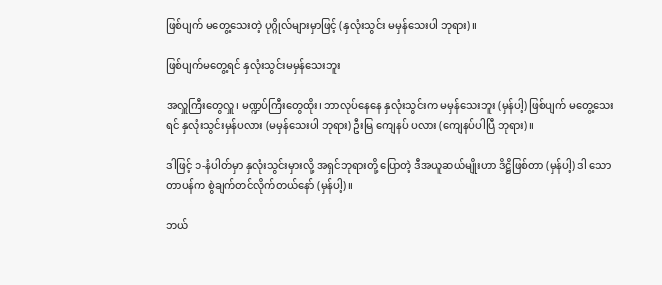ဖြစ်ပျက် မတွေ့သေးတဲ့ ပုဂ္ဂိုလ်များမှာဖြင့် (နှလုံးသွင်း မမှန်သေးပါ ဘုရား)။

ဖြစ်ပျက်မတွေ့ရင် နှလုံးသွင်းမမှန်သေးဘူး

အလှူကြီးတွေလှူ၊ မဏ္ဍပ်ကြီးတွေထိုး၊ ဘာလုပ်နေနေ နှလုံးသွင်းက မမှန်သေးဘူး (မှန်ပါ့) ဖြစ်ပျက် မတွေ့သေးရင် နှလုံးသွင်းမှန်ပလား (မမှန်သေးပါ ဘုရား) ဦးမြ ကျေနပ် ပလား (ကျေနပ်ပါပြီ ဘုရား)။

ဒါဖြင့် ၁-နံပါတ်မှာ နှလုံးသွင်းမှားလို့ အရှင်ဘုရားတို့ ပြောတဲ့ ဒီအယူဆယ်မျိုးဟာ ဒိဋ္ဌိဖြစ်တာ (မှန်ပါ့) ဒါ သောတာပန်က စွဲချက်တင်လိုက်တယ်နော် (မှန်ပါ့)။

ဘယ်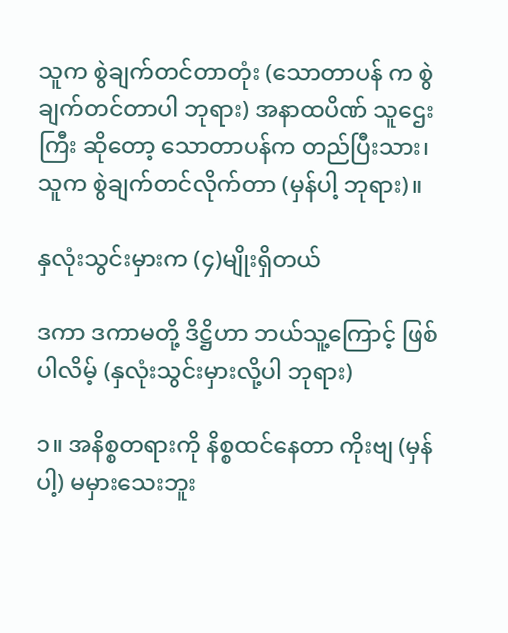သူက စွဲချက်တင်တာတုံး (သောတာပန် က စွဲချက်တင်တာပါ ဘုရား) အနာထပိဏ် သူဌေးကြီး ဆိုတော့ သောတာပန်က တည်ပြီးသား၊ သူက စွဲချက်တင်လိုက်တာ (မှန်ပါ့ ဘုရား)။

နှလုံးသွင်းမှားက (၄)မျိုးရှိတယ်

ဒကာ ဒကာမတို့ ဒိဋ္ဌိဟာ ဘယ်သူ့ကြောင့် ဖြစ်ပါလိမ့် (နှလုံးသွင်းမှားလို့ပါ ဘုရား)

၁။ အနိစ္စတရားကို နိစ္စထင်နေတာ ကိုးဗျ (မှန်ပါ့) မမှားသေးဘူး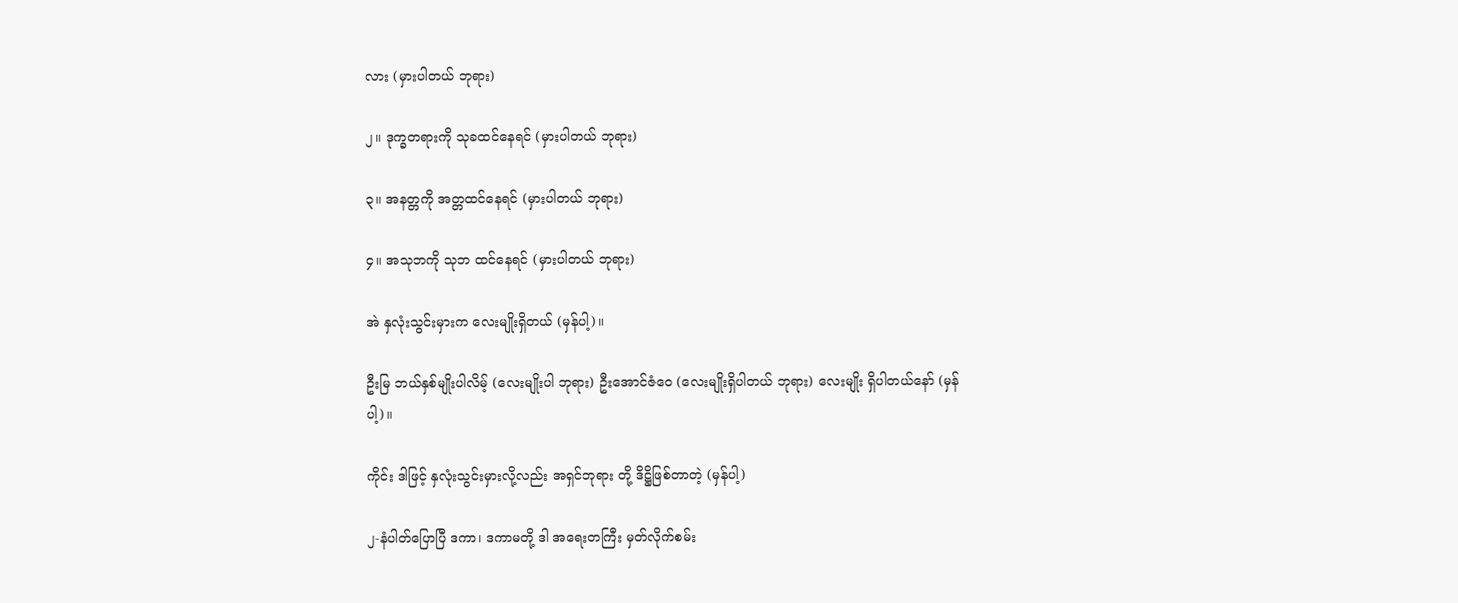လား (မှားပါတယ် ဘုရား)

၂။ ဒုက္ခတရားကို သုခထင်နေရင် (မှားပါတယ် ဘုရား)

၃။ အနတ္တကို အတ္တထင်နေရင် (မှားပါတယ် ဘုရား)

၄။ အသုဘကို သုဘ ထင်နေရင် (မှားပါတယ် ဘုရား)

အဲ နှလုံးသွင်းမှားက လေးမျိုးရှိတယ် (မှန်ပါ့)။

ဦးမြ ဘယ်နှစ်မျိုးပါလိမ့် (လေးမျိုးပါ ဘုရား) ဦးအောင်ဇံဝေ (လေးမျိုးရှိပါတယ် ဘုရား) လေးမျိုး ရှိပါတယ်နော် (မှန်ပါ့)။

ကိုင်း ဒါဖြင့် နှလုံးသွင်းမှားလို့လည်း အရှင်ဘုရား တို့ ဒိဋ္ဌိဖြစ်တာတဲ့ (မှန်ပါ့)

၂-နံပါတ်ပြောပြီ ဒကာ၊ ဒကာမတို့ ဒါ အရေးတကြီး မှတ်လိုက်စမ်း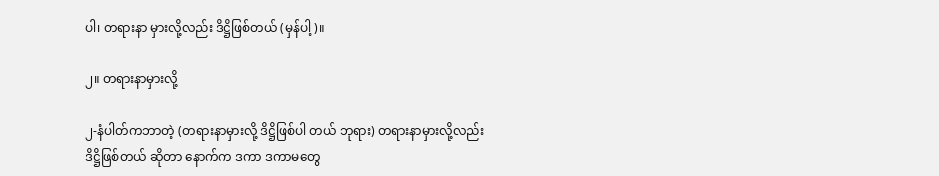ပါ၊ တရားနာ မှားလို့လည်း ဒိဋ္ဌိဖြစ်တယ် (မှန်ပါ့)။

၂။ တရားနာမှားလို့

၂-နံပါတ်ကဘာတဲ့ (တရားနာမှားလို့ ဒိဋ္ဌိဖြစ်ပါ တယ် ဘုရား) တရားနာမှားလို့လည်း ဒိဋ္ဌိဖြစ်တယ် ဆိုတာ နောက်က ဒကာ ဒကာမတွေ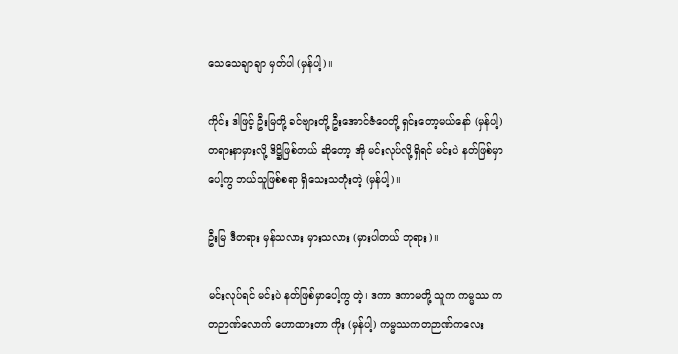သေသေချာချာ မှတ်ပါ (မှန်ပါ့)။

ကိုင်း ဒါဖြင့် ဦးမြတို့ ခင်ဗျားတို့ ဦးအောင်ဇံဝေတို့ ရှင်းတော့မယ်နော် (မှန်ပါ့) တရားနာမှားလို့ ဒိဋ္ဌိဖြစ်တယ် ဆိုတော့ အို မင်းလုပ်လို့ရှိရင် မင်းပဲ နတ်ဖြစ်မှာပေါ့ကွ ဘယ်သူဖြစ်စရာ ရှိသေးသတုံးတဲ့ (မှန်ပါ့)။

ဦးမြ ဒီတရား မှန်သလား မှားသလား (မှားပါတယ် ဘုရား)။

မင်းလုပ်ရင် မင်းပဲ နတ်ဖြစ်မှာပေါ့ကွ တဲ့၊ ဒကာ ဒကာမတို့ သူက ကမ္မဿ ကတဉာဏ်လောက် ဟောထားတာ ကိုး (မှန်ပါ့) ကမ္မဿကတဉာဏ်ကလေး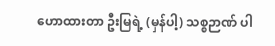ဟောထားတာ ဦးမြရဲ့ (မှန်ပါ့) သစ္စဉာဏ် ပါ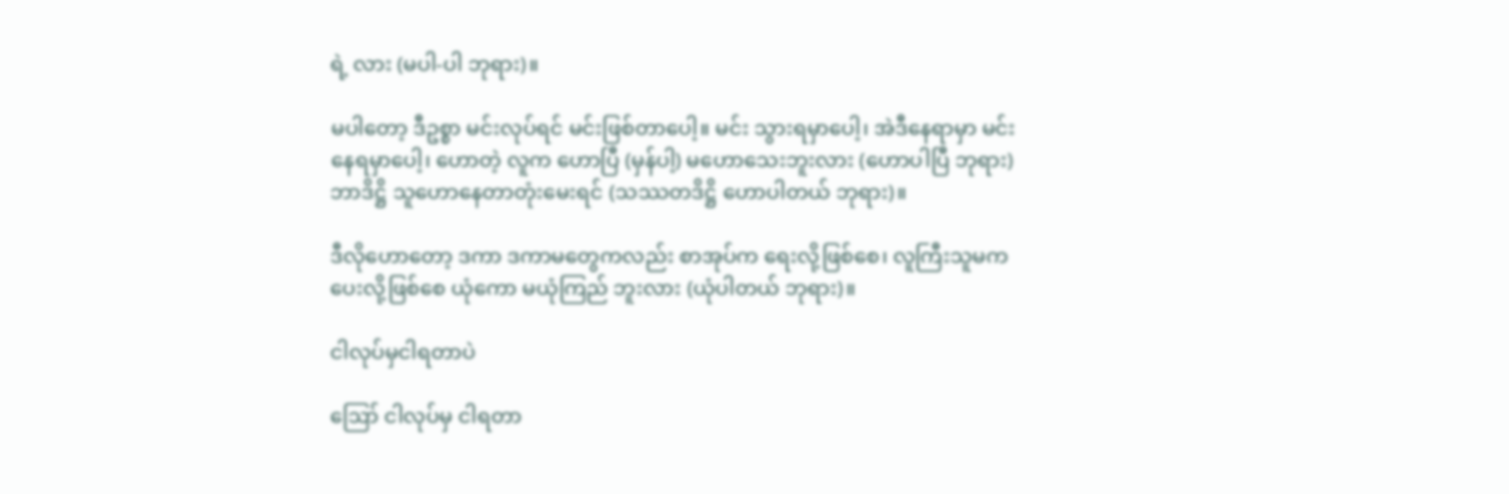ရဲ့ လား (မပါ-ပါ ဘုရား)။

မပါတော့ ဒီဥစ္စာ မင်းလုပ်ရင် မင်းဖြစ်တာပေါ့။ မင်း သွားရမှာပေါ့၊ အဲဒီနေရာမှာ မင်းနေရမှာပေါ့၊ ဟောတဲ့ လူက ဟောပြီ (မှန်ပါ့) မဟောသေးဘူးလား (ဟောပါပြီ ဘုရား) ဘာဒိဋ္ဌိ သူဟောနေတာတုံးမေးရင် (သဿတဒိဋ္ဌိ ဟောပါတယ် ဘုရား)။

ဒီလိုဟောတော့ ဒကာ ဒကာမတွေကလည်း စာအုပ်က ရေးလို့ဖြစ်စေ၊ လူကြီးသူမက ပေးလို့ဖြစ်စေ ယုံကော မယုံကြည် ဘူးလား (ယုံပါတယ် ဘုရား)။

ငါလုပ်မှငါရတာပဲ

ဪ ငါလုပ်မှ ငါရတာ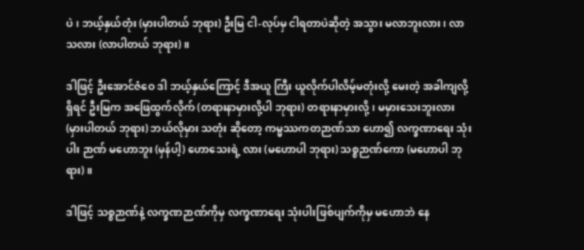ပဲ၊ ဘယ့်နှယ်တုံး (မှားပါတယ် ဘုရား) ဦးမြ ငါ-လုပ်မှ ငါရတာပဲဆိုတဲ့ အသွား မလာဘူးလား၊ လာသလား (လာပါတယ် ဘုရား)။

ဒါဖြင့် ဦးအောင်ဇံဝေ ဒါ ဘယ့်နှယ်ကြောင့် ဒီအယူ ကြီး ယူလိုက်ပါလိမ့်မတုံးလို့ မေးတဲ့ အခါကျလို့ရှိရင် ဦးမြက အဖြေထွက်လိုက် (တရားနာမှားလို့ပါ ဘုရား) တရားနာမှားလို့၊ မမှားသေးဘူးလား (မှားပါတယ် ဘုရား) ဘယ်လိုမှား သတုံး ဆိုတော့ ကမ္မဿကတဉာဏ်သာ ဟော၍ လက္ခဏာရေး သုံးပါး ဉာဏ် မဟောဘူး (မှန်ပါ့) ဟောသေးရဲ့ လား (မဟောပါ ဘုရား) သစ္စဉာဏ်ကော (မဟောပါ ဘုရား)။

ဒါဖြင့် သစ္စဉာဏ်နဲ့ လက္ခဏဉာဏ်ကိုမှ လက္ခဏာရေး သုံးပါးဖြစ်ပျက်ကိုမှ မဟောဘဲ နေ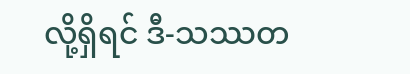လို့ရှိရင် ဒီ-သဿတ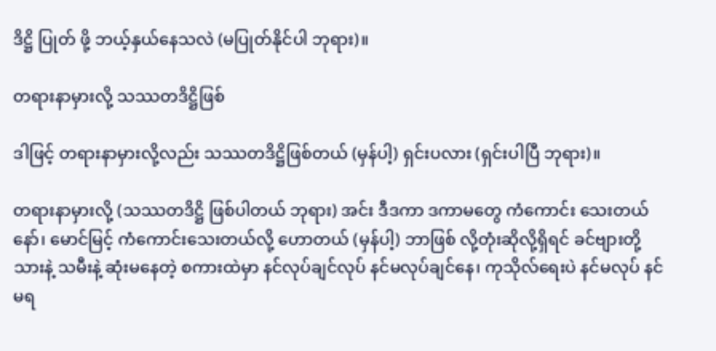ဒိဋ္ဌိ ပြုတ် ဖို့ ဘယ့်နှယ်နေသလဲ (မပြုတ်နိုင်ပါ ဘုရား)။

တရားနာမှားလို့ သဿတဒိဋ္ဌိဖြစ်

ဒါဖြင့် တရားနာမှားလို့လည်း သဿတဒိဋ္ဌိဖြစ်တယ် (မှန်ပါ့) ရှင်းပလား (ရှင်းပါပြီ ဘုရား)။

တရားနာမှားလို့ (သဿတဒိဋ္ဌိ ဖြစ်ပါတယ် ဘုရား) အင်း ဒီဒကာ ဒကာမတွေ ကံကောင်း သေးတယ်နော်၊ မောင်မြင့် ကံကောင်းသေးတယ်လို့ ဟောတယ် (မှန်ပါ့) ဘာဖြစ် လို့တုံးဆိုလို့ရှိရင် ခင်ဗျားတို့ သားနဲ့ သမီးနဲ့ ဆုံးမနေတဲ့ စကားထဲမှာ နင်လုပ်ချင်လုပ် နင်မလုပ်ချင်နေ၊ ကုသိုလ်ရေးပဲ နင်မလုပ် နင်မရ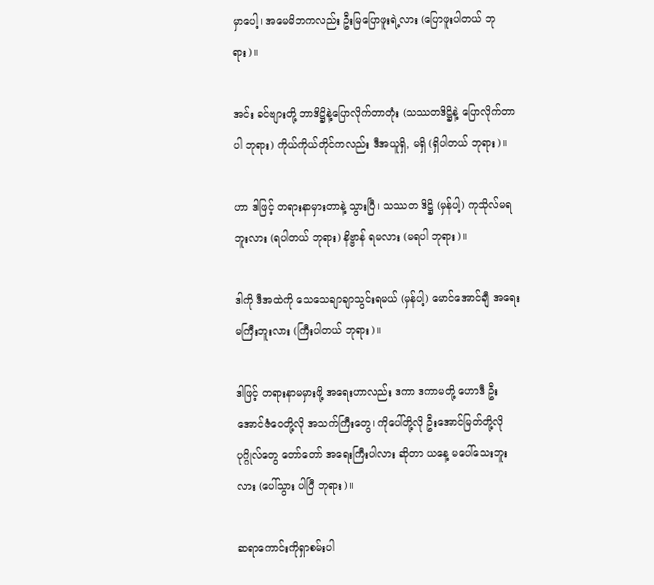မှာပေါ့၊ အမေမိဘကလည်း ဦးမြပြောဖူးရဲ့လား (ပြောဖူးပါတယ် ဘုရား)။

အင်း ခင်ဗျားတို့ ဘာဒိဋ္ဌိနဲ့ပြောလိုက်တာတုံး (သဿတဒိဋ္ဌိနဲ့ ပြောလိုက်တာပါ ဘုရား) ကိုယ်ကိုယ်တိုင်ကလည်း ဒီအယူရှိ, မရှိ (ရှိပါတယ် ဘုရား)။

ဟာ ဒါဖြင့် တရားနာမှားတာနဲ့ သွားပြီ၊ သဿတ ဒိဋ္ဌိ (မှန်ပါ့) ကုသိုလ်မရဘူးလား (ရပါတယ် ဘုရား) နိဗ္ဗာန် ရမလား (မရပါ ဘုရား)။

ဒါကို ဒီအထဲကို သေသေချာချာသွင်းရမယ် (မှန်ပါ့) မောင်အောင်ချီ အရေးမကြီးဘူးလား (ကြီးပါတယ် ဘုရား)။

ဒါဖြင့် တရားနာမမှားဖို့ အရေးဟာလည်း ဒကာ ဒကာမတို့ ဟောဒီ ဦးအောင်ဇံဝေတို့လို အသက်ကြီးတွေ၊ ကိုပေါ်တို့လို ဦးအောင်မြတ်တို့လို ပုဂ္ဂိုလ်တွေ တော်တော် အရေးကြီးပါလား ဆိုတာ ယနေ့ မပေါ်သေးဘူးလား (ပေါ်သွား ပါပြီ ဘုရား)။

ဆရာကောင်းကိုရှာစမ်းပါ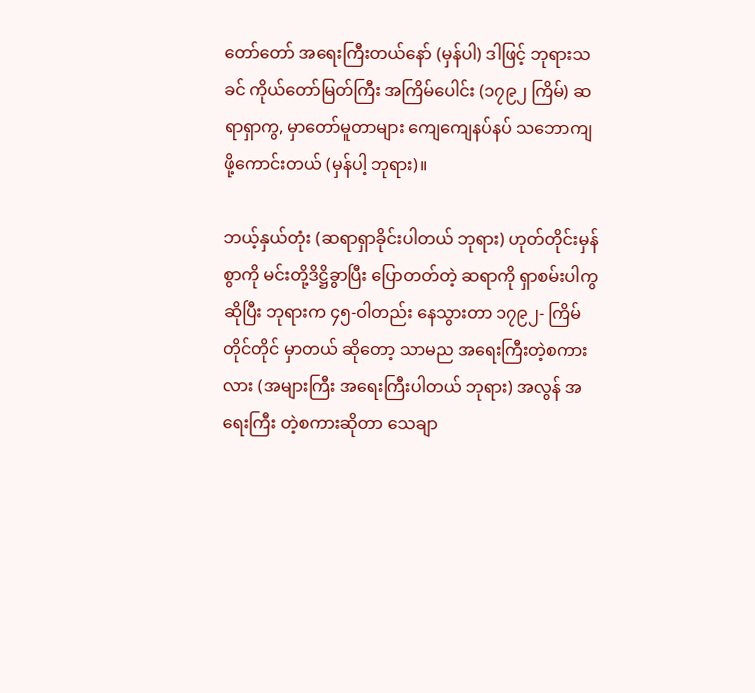တော်တော် အရေးကြီးတယ်နော် (မှန်ပါ) ဒါဖြင့် ဘုရားသခင် ကိုယ်တော်မြတ်ကြီး အကြိမ်ပေါင်း (၁၇၉၂ ကြိမ်) ဆရာရှာကွ, မှာတော်မူတာများ ကျေကျေနပ်နပ် သဘောကျ ဖို့ကောင်းတယ် (မှန်ပါ့ ဘုရား)။

ဘယ့်နှယ်တုံး (ဆရာရှာခိုင်းပါတယ် ဘုရား) ဟုတ်တိုင်းမှန်စွာကို မင်းတို့ဒိဋ္ဌိခွာပြီး ပြောတတ်တဲ့ ဆရာကို ရှာစမ်းပါကွ ဆိုပြီး ဘုရားက ၄၅-ဝါတည်း နေသွားတာ ၁၇၉၂- ကြိမ် တိုင်တိုင် မှာတယ် ဆိုတော့ သာမည အရေးကြီးတဲ့စကား လား (အများကြီး အရေးကြီးပါတယ် ဘုရား) အလွန် အရေးကြီး တဲ့စကားဆိုတာ သေချာ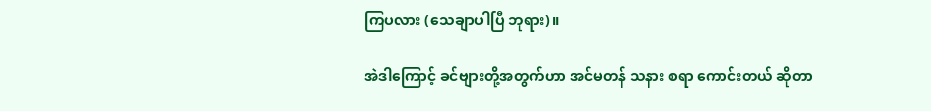ကြပလား (သေချာပါပြီ ဘုရား)။

အဲဒါကြောင့် ခင်ဗျားတို့အတွက်ဟာ အင်မတန် သနား စရာ ကောင်းတယ် ဆိုတာ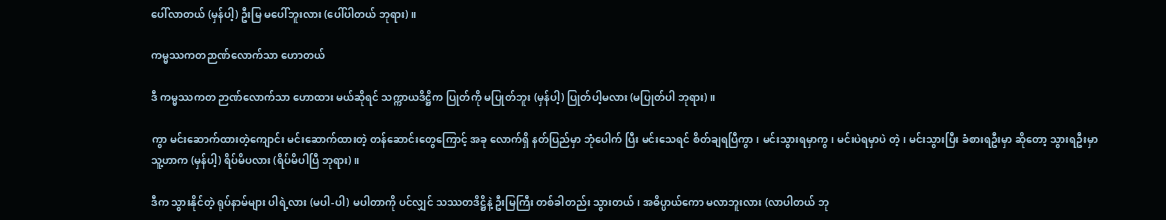ပေါ်လာတယ် (မှန်ပါ့) ဦးမြ မပေါ်ဘူးလား (ပေါ်ပါတယ် ဘုရား)။

ကမ္မဿကတဉာဏ်လောက်သာ ဟောတယ်

ဒီ ကမ္မဿကတ ဉာဏ်လောက်သာ ဟောထား မယ်ဆိုရင် သက္ကာယဒိဋ္ဌိက ပြုတ်ကို မပြုတ်ဘူး (မှန်ပါ့) ပြုတ်ပါ့မလား (မပြုတ်ပါ ဘုရား)။

ကွာ မင်းဆောက်ထားတဲ့ကျောင်း မင်းဆောက်ထားတဲ့ တန်ဆောင်းတွေကြောင့် အခု လောက်ရှိ နတ်ပြည်မှာ ဘုံပေါက် ပြီး မင်းသေရင် စိတ်ချရပြီကွာ၊ မင်းသွားရမှာကွ၊ မင်းပဲရမှာပဲ တဲ့၊ မင်းသွားပြီး ခံစားရဦးမှာ ဆိုတော့ သွားရဦးမှာ သူ့ဟာက (မှန်ပါ့) ရိပ်မိပလား (ရိပ်မိပါပြီ ဘုရား)။

ဒီက သွားနိုင်တဲ့ ရုပ်နာမ်များ ပါရဲ့လား (မပါ-ပါ) မပါတာကို ပင်လျှင် သဿတဒိဋ္ဌိနဲ့ ဦးမြကြီး တစ်ခါတည်း သွားတယ်၊ အဓိပ္ပာယ်ကော မလာဘူးလား (လာပါတယ် ဘု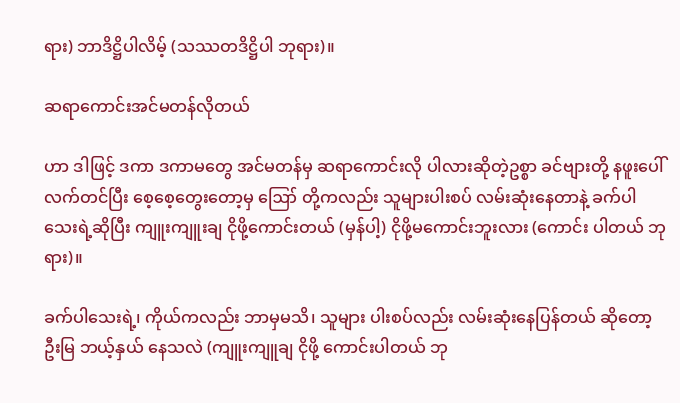ရား) ဘာဒိဋ္ဌိပါလိမ့် (သဿတဒိဋ္ဌိပါ ဘုရား)။

ဆရာကောင်းအင်မတန်လိုတယ်

ဟာ ဒါဖြင့် ဒကာ ဒကာမတွေ အင်မတန်မှ ဆရာကောင်းလို ပါလားဆိုတဲ့ဥစ္စာ ခင်ဗျားတို့ နဖူးပေါ် လက်တင်ပြီး စေ့စေ့တွေးတော့မှ ဪ တို့ကလည်း သူများပါးစပ် လမ်းဆုံးနေတာနဲ့ ခက်ပါသေးရဲ့ဆိုပြီး ကျူးကျူးချ ငိုဖို့ကောင်းတယ် (မှန်ပါ့) ငိုဖို့မကောင်းဘူးလား (ကောင်း ပါတယ် ဘုရား)။

ခက်ပါသေးရဲ့၊ ကိုယ်ကလည်း ဘာမှမသိ၊ သူများ ပါးစပ်လည်း လမ်းဆုံးနေပြန်တယ် ဆိုတော့ ဦးမြ ဘယ့်နှယ် နေသလဲ (ကျူးကျူချ ငိုဖို့ ကောင်းပါတယ် ဘု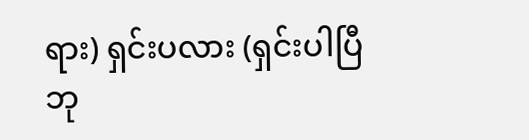ရား) ရှင်းပလား (ရှင်းပါပြီ ဘု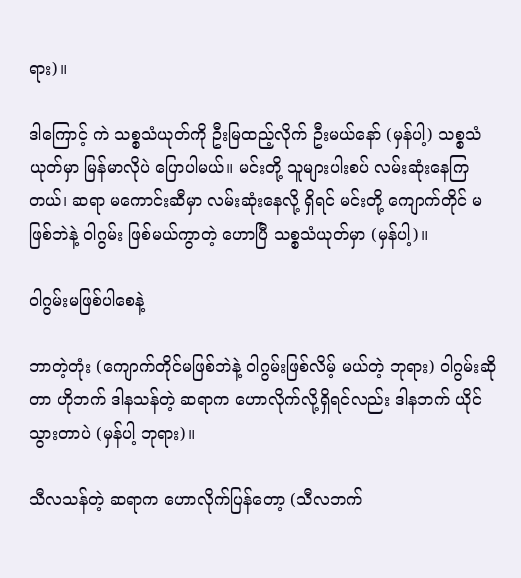ရား)။

ဒါကြောင့် ကဲ သစ္စသံယုတ်ကို ဦးမြထည့်လိုက် ဦးမယ်နော် (မှန်ပါ့) သစ္စသံယုတ်မှာ မြန်မာလိုပဲ ပြောပါမယ်။ မင်းတို့ သူများပါးစပ် လမ်းဆုံးနေကြတယ်၊ ဆရာ မကောင်းဆီမှာ လမ်းဆုံးနေလို့ ရှိရင် မင်းတို့ ကျောက်တိုင် မဖြစ်ဘဲနဲ့ ဝါဂွမ်း ဖြစ်မယ်ကွာတဲ့ ဟောပြီ သစ္စသံယုတ်မှာ (မှန်ပါ့)။

ဝါဂွမ်းမဖြစ်ပါစေနဲ့

ဘာတဲ့တုံး (ကျောက်တိုင်မဖြစ်ဘဲနဲ့ ဝါဂွမ်းဖြစ်လိမ့် မယ်တဲ့ ဘုရား) ဝါဂွမ်းဆိုတာ ဟိုဘက် ဒါနသန်တဲ့ ဆရာက ဟောလိုက်လို့ရှိရင်လည်း ဒါနဘက် ယိုင်သွားတာပဲ (မှန်ပါ့ ဘုရား)။

သီလသန်တဲ့ ဆရာက ဟောလိုက်ပြန်တော့ (သီလဘက်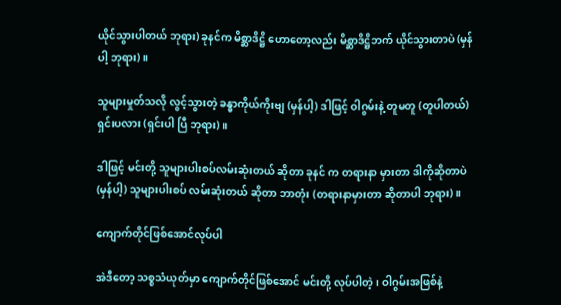ယိုင်သွားပါတယ် ဘုရား) ခုနင်က မိစ္ဆာဒိဋ္ဌိ ဟောတော့လည်း မိစ္ဆာဒိဋ္ဌိဘက် ယိုင်သွားတာပဲ (မှန်ပါ့ ဘုရား)။

သူများမှုတ်သလို လွင့်သွားတဲ့ ခန္ဓာကိုယ်ကိုးဗျ (မှန်ပါ့) ဒါဖြင့် ဝါဂွမ်းနဲ့ တူမတူ (တူပါတယ်) ရှင်းပလား (ရှင်းပါ ပြီ ဘုရား)။

ဒါဖြင့် မင်းတို့ သူများပါးစပ်လမ်းဆုံးတယ် ဆိုတာ ခုနင် က တရားနာ မှားတာ ဒါကိုဆိုတာပဲ (မှန်ပါ့) သူများပါးစပ် လမ်းဆုံးတယ် ဆိုတာ ဘာတုံး (တရားနာမှားတာ ဆိုတာပါ ဘုရား)။

ကျောက်တိုင်ဖြစ်အောင်လုပ်ပါ

အဲဒီတော့ သစ္စသံယုတ်မှာ ကျောက်တိုင်ဖြစ်အောင် မင်းတို့ လုပ်ပါတဲ့၊ ဝါဂွမ်းအဖြစ်နဲ့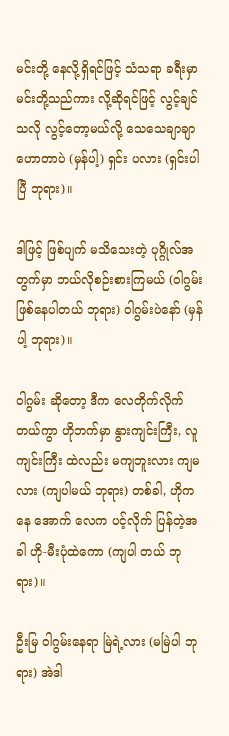မင်းတို့ နေလို့ရှိရင်ဖြင့် သံသရာ ခရီးမှာ မင်းတို့သည်ကား လို့ဆိုရင်ဖြင့် လွင့်ချင်သလို လွင့်တော့မယ်လို့ သေသေချာချာ ဟောတာပဲ (မှန်ပါ့) ရှင်း ပလား (ရှင်းပါပြီ ဘုရား)။

ဒါဖြင့် ဖြစ်ပျက် မသိသေးတဲ့ ပုဂ္ဂိုလ်အတွက်မှာ ဘယ်လိုစဉ်းစားကြမယ် (ဝါဂွမ်းဖြစ်နေပါတယ် ဘုရား) ဝါဂွမ်းပဲနော် (မှန်ပါ့ ဘုရား)။

ဝါဂွမ်း ဆိုတော့ ဒီက လေတိုက်လိုက်တယ်ကွာ ဟိုဘက်မှာ နွားကျင်းကြီး, လူကျင်းကြီး ထဲလည်း မကျဘူးလား ကျမလား (ကျပါမယ် ဘုရား) တစ်ခါ, ဟိုကနေ အောက် လေက ပင့်လိုက် ပြန်တဲ့အခါ ဟို-မီးပုံထဲကော (ကျပါ တယ် ဘုရား)။

ဦးမြ ဝါဂွမ်းနေရာ မြဲရဲ့လား (မမြဲပါ ဘုရား) အဲဒါ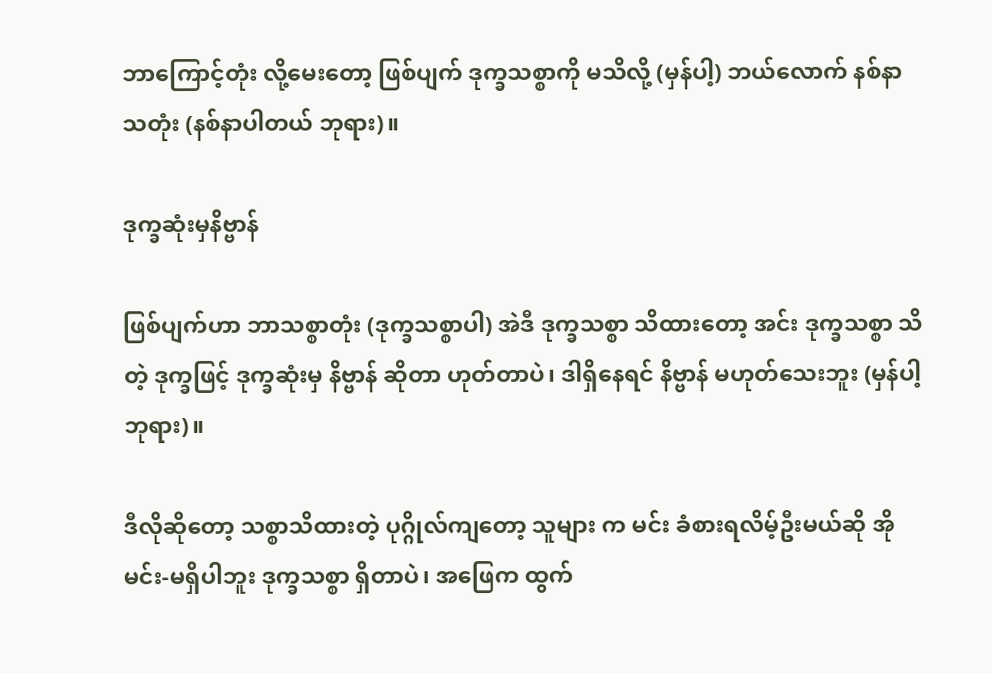ဘာကြောင့်တုံး လို့မေးတော့ ဖြစ်ပျက် ဒုက္ခသစ္စာကို မသိလို့ (မှန်ပါ့) ဘယ်လောက် နစ်နာသတုံး (နစ်နာပါတယ် ဘုရား)။

ဒုက္ခဆုံးမှနိဗ္ဗာန်

ဖြစ်ပျက်ဟာ ဘာသစ္စာတုံး (ဒုက္ခသစ္စာပါ) အဲဒီ ဒုက္ခသစ္စာ သိထားတော့ အင်း ဒုက္ခသစ္စာ သိတဲ့ ဒုက္ခဖြင့် ဒုက္ခဆုံးမှ နိဗ္ဗာန် ဆိုတာ ဟုတ်တာပဲ၊ ဒါရှိနေရင် နိဗ္ဗာန် မဟုတ်သေးဘူး (မှန်ပါ့ ဘုရား)။

ဒီလိုဆိုတော့ သစ္စာသိထားတဲ့ ပုဂ္ဂိုလ်ကျတော့ သူများ က မင်း ခံစားရလိမ့်ဦးမယ်ဆို အို မင်း-မရှိပါဘူး ဒုက္ခသစ္စာ ရှိတာပဲ၊ အဖြေက ထွက်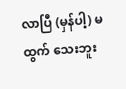လာပြီ (မှန်ပါ့) မထွက် သေးဘူး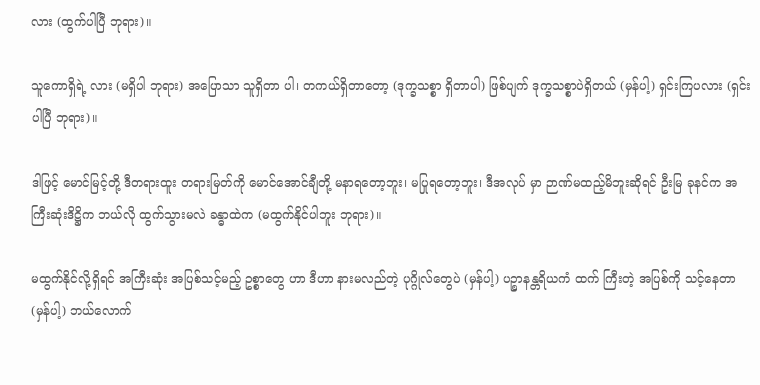လား (ထွက်ပါပြီ ဘုရား)။

သူကောရှိရဲ့ လား (မရှိပါ ဘုရား) အပြောသာ သူရှိတာ ပါ၊ တကယ်ရှိတာတော့ (ဒုက္ခသစ္စာ ရှိတာပါ) ဖြစ်ပျက် ဒုက္ခသစ္စာပဲရှိတယ် (မှန်ပါ့) ရှင်းကြပလား (ရှင်းပါပြီ ဘုရား)။

ဒါဖြင့် မောင်မြင့်တို့ ဒီတရားထူး တရားမြတ်ကို မောင်အောင်ချီတို့ မနာရတော့ဘူး၊ မပြုရတော့ဘူး၊ ဒီအလုပ် မှာ ဉာဏ်မထည့်မိဘူးဆိုရင် ဦးမြ ခုနင်က အကြီးဆုံးဒိဋ္ဌိက ဘယ်လို ထွက်သွားမလဲ ခန္ဓာထဲက (မထွက်နိုင်ပါဘူး ဘုရား)။

မထွက်နိုင်လို့ရှိရင် အကြီးဆုံး အပြစ်သင့်မည့် ဥစ္စာတွေ ဟာ ဒီဟာ နားမလည်တဲ့ ပုဂ္ဂိုလ်တွေပဲ (မှန်ပါ့) ပဉ္စာနန္တရိယကံ ထက် ကြီးတဲ့ အပြစ်ကို သင့်နေတာ (မှန်ပါ့) ဘယ်လောက်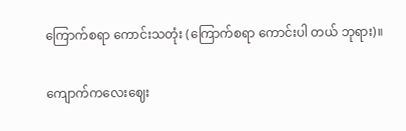ကြောက်စရာ ကောင်းသတုံး (ကြောက်စရာ ကောင်းပါ တယ် ဘုရား)။

ကျောက်ကလေးဈေး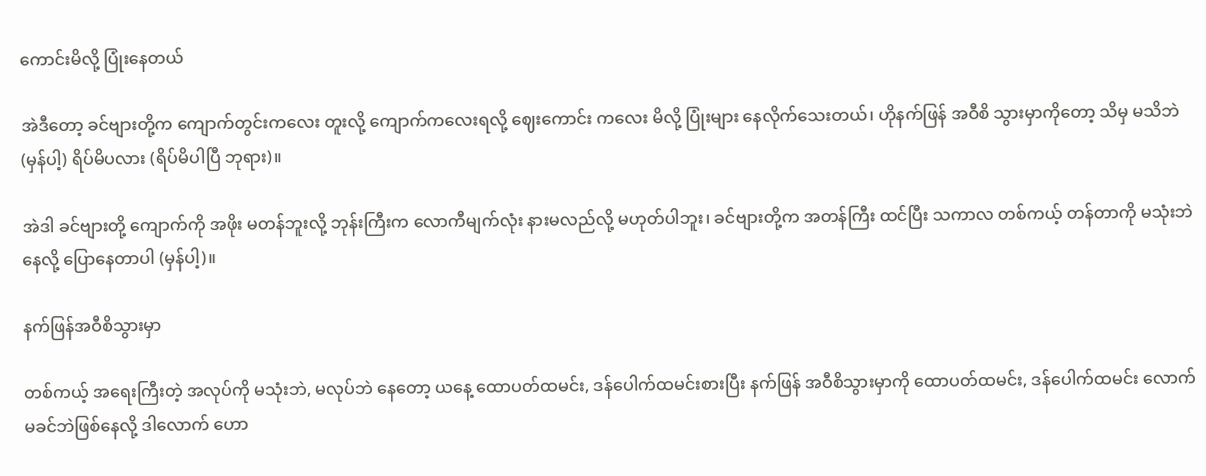ကောင်းမိလို့ ပြုံးနေတယ်

အဲဒီတော့ ခင်ဗျားတို့က ကျောက်တွင်းကလေး တူးလို့ ကျောက်ကလေးရလို့ ဈေးကောင်း ကလေး မိလို့ ပြုံးများ နေလိုက်သေးတယ်၊ ဟိုနက်ဖြန် အဝီစိ သွားမှာကိုတော့ သိမှ မသိဘဲ (မှန်ပါ့) ရိပ်မိပလား (ရိပ်မိပါပြီ ဘုရား)။

အဲဒါ ခင်ဗျားတို့ ကျောက်ကို အဖိုး မတန်ဘူးလို့ ဘုန်းကြီးက လောကီမျက်လုံး နားမလည်လို့ မဟုတ်ပါဘူး၊ ခင်ဗျားတို့က အတန်ကြီး ထင်ပြီး သကာလ တစ်ကယ့် တန်တာကို မသုံးဘဲနေလို့ ပြောနေတာပါ (မှန်ပါ့)။

နက်ဖြန်အဝီစိသွားမှာ

တစ်ကယ့် အရေးကြီးတဲ့ အလုပ်ကို မသုံးဘဲ, မလုပ်ဘဲ နေတော့ ယနေ့ ထောပတ်ထမင်း, ဒန်ပေါက်ထမင်းစားပြီး နက်ဖြန် အဝီစိသွားမှာကို ထောပတ်ထမင်း, ဒန်ပေါက်ထမင်း လောက် မခင်ဘဲဖြစ်နေလို့ ဒါလောက် ဟော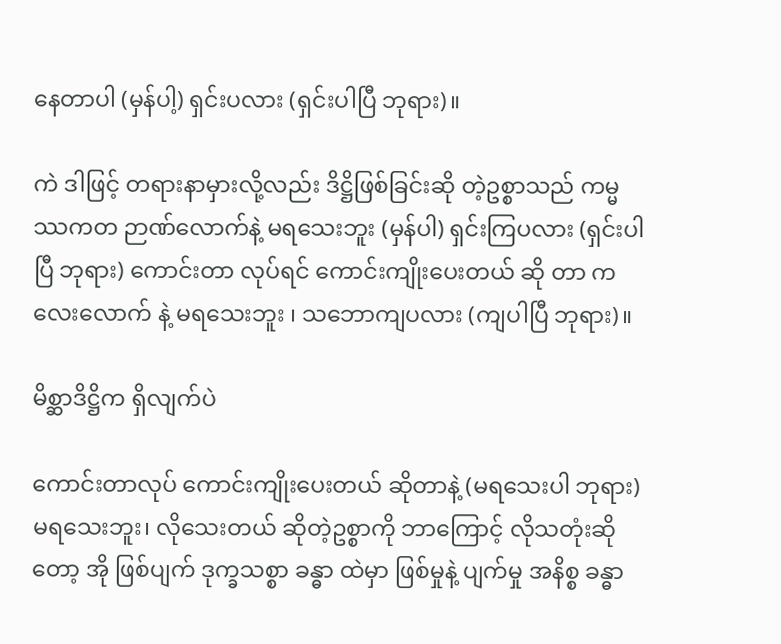နေတာပါ (မှန်ပါ့) ရှင်းပလား (ရှင်းပါပြီ ဘုရား)။

ကဲ ဒါဖြင့် တရားနာမှားလို့လည်း ဒိဋ္ဌိဖြစ်ခြင်းဆို တဲ့ဥစ္စာသည် ကမ္မဿကတ ဉာဏ်လောက်နဲ့ မရသေးဘူး (မှန်ပါ) ရှင်းကြပလား (ရှင်းပါပြီ ဘုရား) ကောင်းတာ လုပ်ရင် ကောင်းကျိုးပေးတယ် ဆို တာ ကလေးလောက် နဲ့ မရသေးဘူး ၊ သဘောကျပလား (ကျပါပြီ ဘုရား)။

မိစ္ဆာဒိဋ္ဌိက ရှိလျက်ပဲ

ကောင်းတာလုပ် ကောင်းကျိုးပေးတယ် ဆိုတာနဲ့ (မရသေးပါ ဘုရား) မရသေးဘူး၊ လိုသေးတယ် ဆိုတဲ့ဥစ္စာကို ဘာကြောင့် လိုသတုံးဆိုတော့ အို ဖြစ်ပျက် ဒုက္ခသစ္စာ ခန္ဓာ ထဲမှာ ဖြစ်မှုနဲ့ ပျက်မှု အနိစ္စ ခန္ဓာ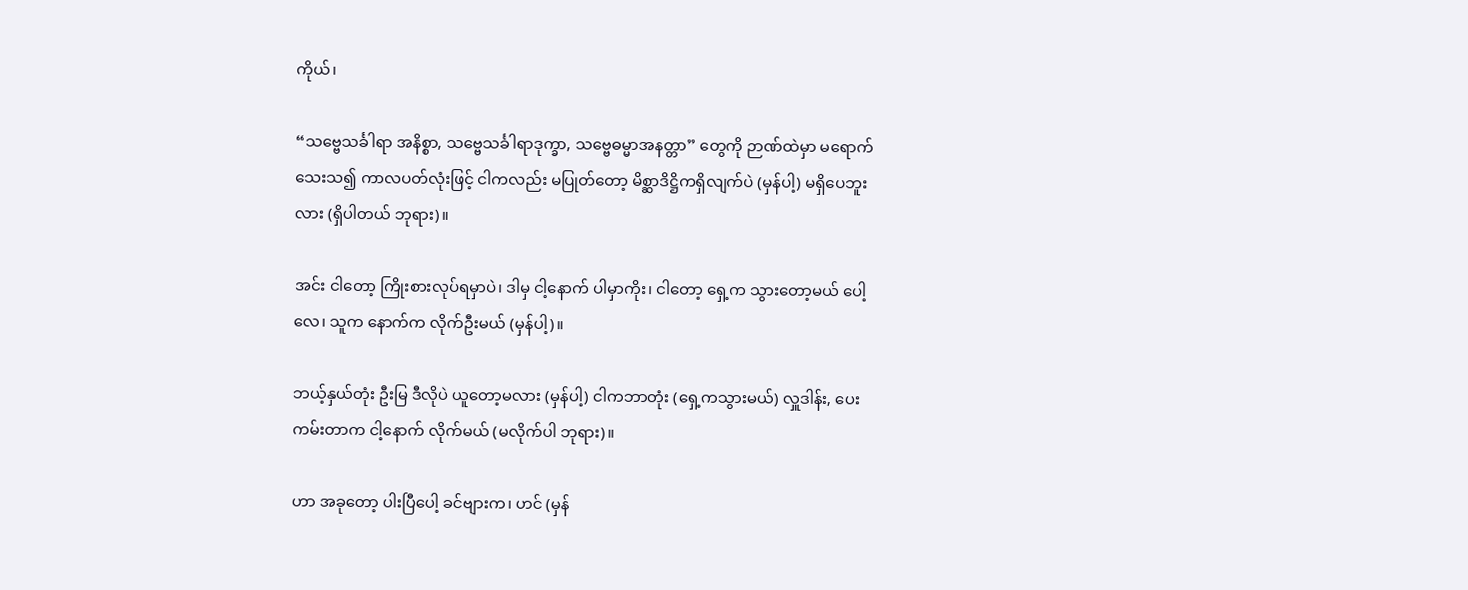ကိုယ်၊

“သဗ္ဗေသင်္ခါရာ အနိစ္စာ, သဗ္ဗေသင်္ခါရာဒုက္ခာ, သဗ္ဗေဓမ္မာအနတ္တာ” တွေကို ဉာဏ်ထဲမှာ မရောက် သေးသ၍ ကာလပတ်လုံးဖြင့် ငါကလည်း မပြုတ်တော့ မိစ္ဆာဒိဋ္ဌိကရှိလျက်ပဲ (မှန်ပါ့) မရှိပေဘူးလား (ရှိပါတယ် ဘုရား)။

အင်း ငါတော့ ကြိုးစားလုပ်ရမှာပဲ၊ ဒါမှ ငါ့နောက် ပါမှာကိုး၊ ငါတော့ ရှေ့က သွားတော့မယ် ပေါ့လေ၊ သူက နောက်က လိုက်ဦးမယ် (မှန်ပါ့)။

ဘယ့်နှယ်တုံး ဦးမြ ဒီလိုပဲ ယူတော့မလား (မှန်ပါ့) ငါကဘာတုံး (ရှေ့ကသွားမယ်) လှူဒါန်း, ပေး ကမ်းတာက ငါ့နောက် လိုက်မယ် (မလိုက်ပါ ဘုရား)။

ဟာ အခုတော့ ပါးပြီပေါ့ ခင်ဗျားက၊ ဟင် (မှန်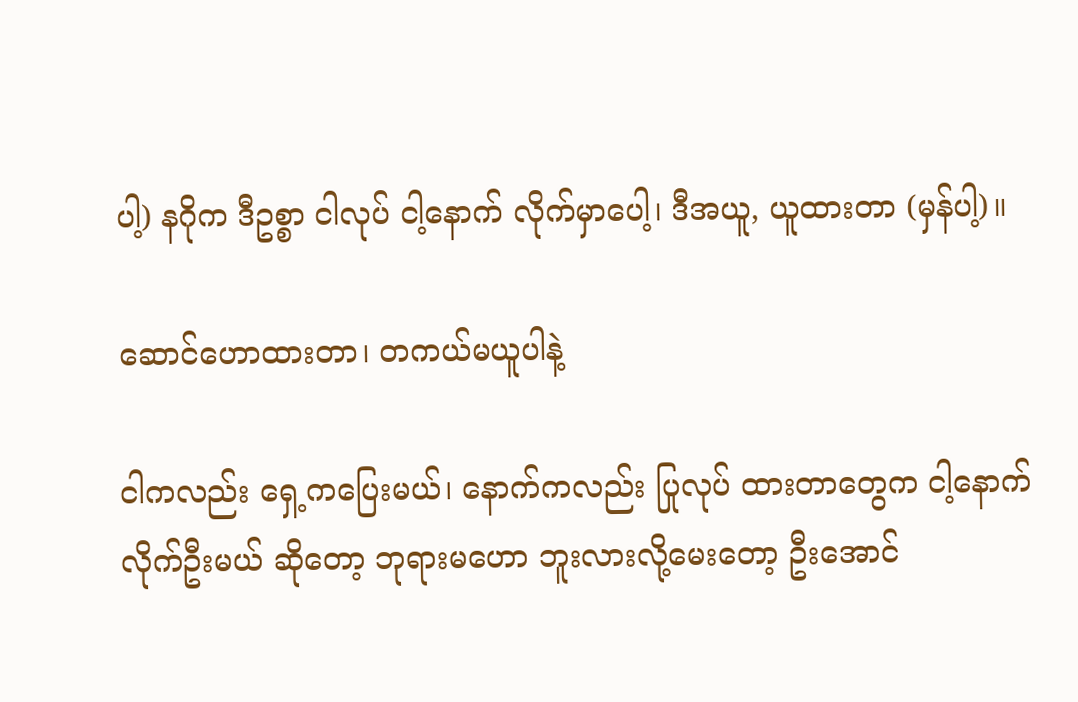ပါ့) နဂိုက ဒီဥစ္စာ ငါလုပ် ငါ့နောက် လိုက်မှာပေါ့၊ ဒီအယူ, ယူထားတာ (မှန်ပါ့)။

ဆောင်ဟောထားတာ၊ တကယ်မယူပါနဲ့

ငါကလည်း ရှေ့ကပြေးမယ်၊ နောက်ကလည်း ပြုလုပ် ထားတာတွေက ငါ့နောက်လိုက်ဦးမယ် ဆိုတော့ ဘုရားမဟော ဘူးလားလို့မေးတော့ ဦးအောင်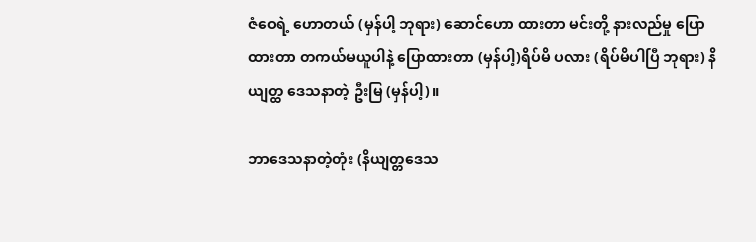ဇံဝေရဲ့ ဟောတယ် (မှန်ပါ့ ဘုရား) ဆောင်ဟော ထားတာ မင်းတို့ နားလည်မှု ပြော ထားတာ တကယ်မယူပါနဲ့ ပြောထားတာ (မှန်ပါ့)ရိပ်မိ ပလား (ရိပ်မိပါပြီ ဘုရား) နိယျတ္ထ ဒေသနာတဲ့ ဦးမြ (မှန်ပါ့)။

ဘာဒေသနာတဲ့တုံး (နိယျတ္တဒေသ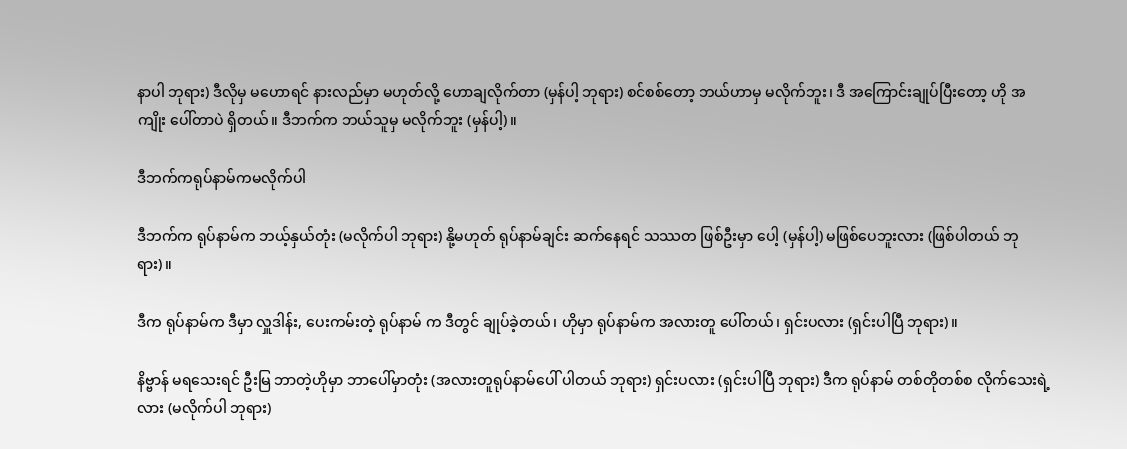နာပါ ဘုရား) ဒီလိုမှ မဟောရင် နားလည်မှာ မဟုတ်လို့ ဟောချလိုက်တာ (မှန်ပါ့ ဘုရား) စင်စစ်တော့ ဘယ်ဟာမှ မလိုက်ဘူး၊ ဒီ အကြောင်းချုပ်ပြီးတော့ ဟို အကျိုး ပေါ်တာပဲ ရှိတယ်။ ဒီဘက်က ဘယ်သူမှ မလိုက်ဘူး (မှန်ပါ့)။

ဒီဘက်ကရုပ်နာမ်ကမလိုက်ပါ

ဒီဘက်က ရုပ်နာမ်က ဘယ့်နှယ်တုံး (မလိုက်ပါ ဘုရား) နို့မဟုတ် ရုပ်နာမ်ချင်း ဆက်နေရင် သဿတ ဖြစ်ဦးမှာ ပေါ့ (မှန်ပါ့) မဖြစ်ပေဘူးလား (ဖြစ်ပါတယ် ဘုရား)။

ဒီက ရုပ်နာမ်က ဒီမှာ လှူဒါန်း, ပေးကမ်းတဲ့ ရုပ်နာမ် က ဒီတွင် ချုပ်ခဲ့တယ်၊ ဟိုမှာ ရုပ်နာမ်က အလားတူ ပေါ်တယ်၊ ရှင်းပလား (ရှင်းပါပြီ ဘုရား)။

နိဗ္ဗာန် မရသေးရင် ဦးမြ ဘာတဲ့ဟိုမှာ ဘာပေါ်မှာတုံး (အလားတူရုပ်နာမ်ပေါ် ပါတယ် ဘုရား) ရှင်းပလား (ရှင်းပါပြီ ဘုရား) ဒီက ရုပ်နာမ် တစ်တိုတစ်စ လိုက်သေးရဲ့ လား (မလိုက်ပါ ဘုရား)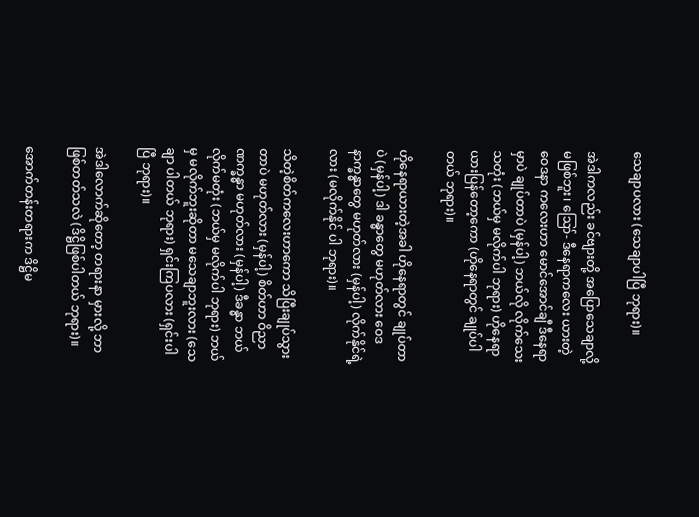သေချာပလား (သေချာပါပြီ ဘုရား)။

အဲဒါကလည်း ခင်ဗျားတို့ အပြောသေချာလို့ မဖြစ်ဘူး၊ ဪ- ဒီနေရာကလေး ယားတဲ့ ဝေဒနာ ကလေးဟာ မောင်အောင်ချီ ဒီနေရာမှာပဲ ချုပ်တာပဲ (မှန်ပါ့) ဘယ်လို လိုက်သေးသတုံး (ဘယ်မှ မလိုက်ပါ ဘုရား) ဟိုနေရာ ယားပြန်တော့ကော (ဟိုနေရာတွင် ချုပ်ပါတယ် ဘုရား)။

ဟိုနေရာယားတဲ့အခါ ဟိုနေရာတွင် ချုပ်တာပဲ (မှန်ပါ့) ဒါ ခန္ဓာတွေ မဟုတ်လား ဝေဒနာက္ခန္ဓာတွေ မဟုတ်လား (မှန်ပါ့) လိုက်နိုင်ရဲ့ လား (မလိုက်နိုင် ပါ ဘုရား)။

သိတဲ့စိတ်ကလေးဟာကော သိပြီးချုပ်သွားတာပဲ မဟုတ်လား (မှန်ပါ့) စိတ်ဟာ ဝိညာဏက္ခန္ဓာ မဟုတ်လား (မှန်ပါ့) ဒီခန္ဓာ ဘယ်လိုက်မတုံး (ဘယ်မှ မလိုက်ပါ ဘုရား) ဘယ်မှ မလိုက်ဘူးဆိုတာ မသေချာဘူးလား (သေချာ ပါတယ် ဘုရား) ရှင်းကြပလား (ရှင်းပါပြီ ဘုရား)။

အဲဒါလောက်ဆိုတော့ တရားနာ မှားလို့ ဘာဖြစ်တတ်သလဲ (ဒိဋ္ဌိဖြစ်ပါတယ် ဘုရား)။

အောက်တန်းတရားက ဒိဋ္ဌိမ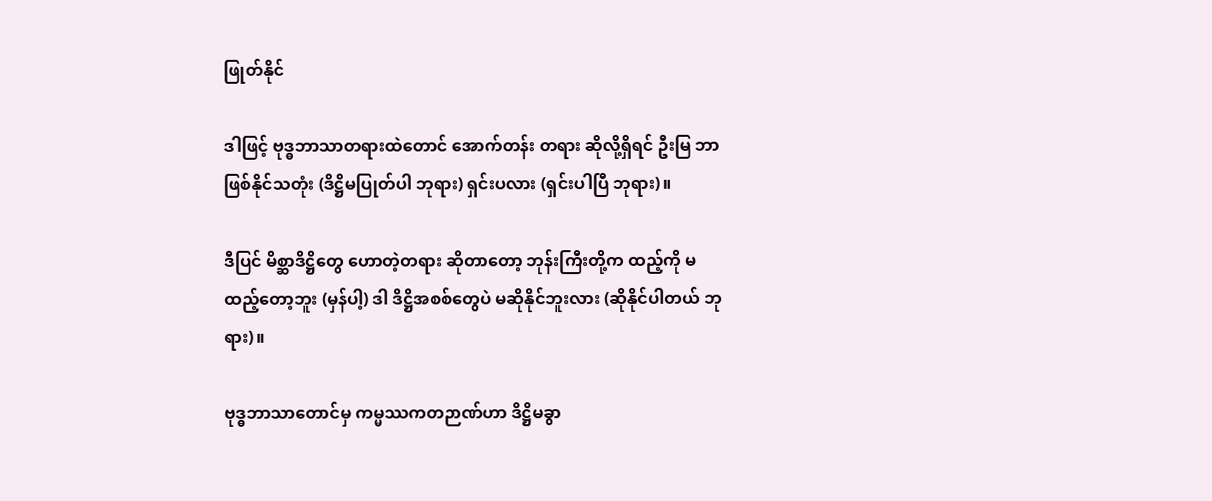ဖြုတ်နိုင်

ဒါဖြင့် ဗုဒ္ဓဘာသာတရားထဲတောင် အောက်တန်း တရား ဆိုလို့ရှိရင် ဦးမြ ဘာဖြစ်နိုင်သတုံး (ဒိဋ္ဌိမပြုတ်ပါ ဘုရား) ရှင်းပလား (ရှင်းပါပြီ ဘုရား)။

ဒီပြင် မိစ္ဆာဒိဋ္ဌိတွေ ဟောတဲ့တရား ဆိုတာတော့ ဘုန်းကြီးတို့က ထည့်ကို မထည့်တော့ဘူး (မှန်ပါ့) ဒါ ဒိဋ္ဌိအစစ်တွေပဲ မဆိုနိုင်ဘူးလား (ဆိုနိုင်ပါတယ် ဘုရား)။

ဗုဒ္ဓဘာသာတောင်မှ ကမ္မဿကတဉာဏ်ဟာ ဒိဋ္ဌိမခွာ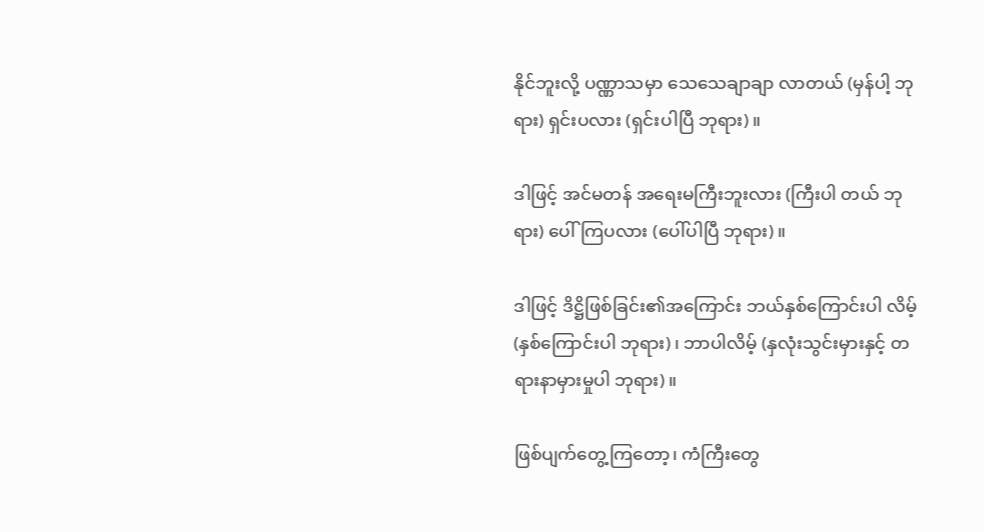နိုင်ဘူးလို့ ပဏ္ဏာသမှာ သေသေချာချာ လာတယ် (မှန်ပါ့ ဘုရား) ရှင်းပလား (ရှင်းပါပြီ ဘုရား)။

ဒါဖြင့် အင်မတန် အရေးမကြီးဘူးလား (ကြီးပါ တယ် ဘုရား) ပေါ်ကြပလား (ပေါ်ပါပြီ ဘုရား)။

ဒါဖြင့် ဒိဋ္ဌိဖြစ်ခြင်း၏အကြောင်း ဘယ်နှစ်ကြောင်းပါ လိမ့် (နှစ်ကြောင်းပါ ဘုရား)၊ ဘာပါလိမ့် (နှလုံးသွင်းမှားနှင့် တရားနာမှားမှုပါ ဘုရား)။

ဖြစ်ပျက်တွေ့ကြတော့၊ ကံကြီးတွေ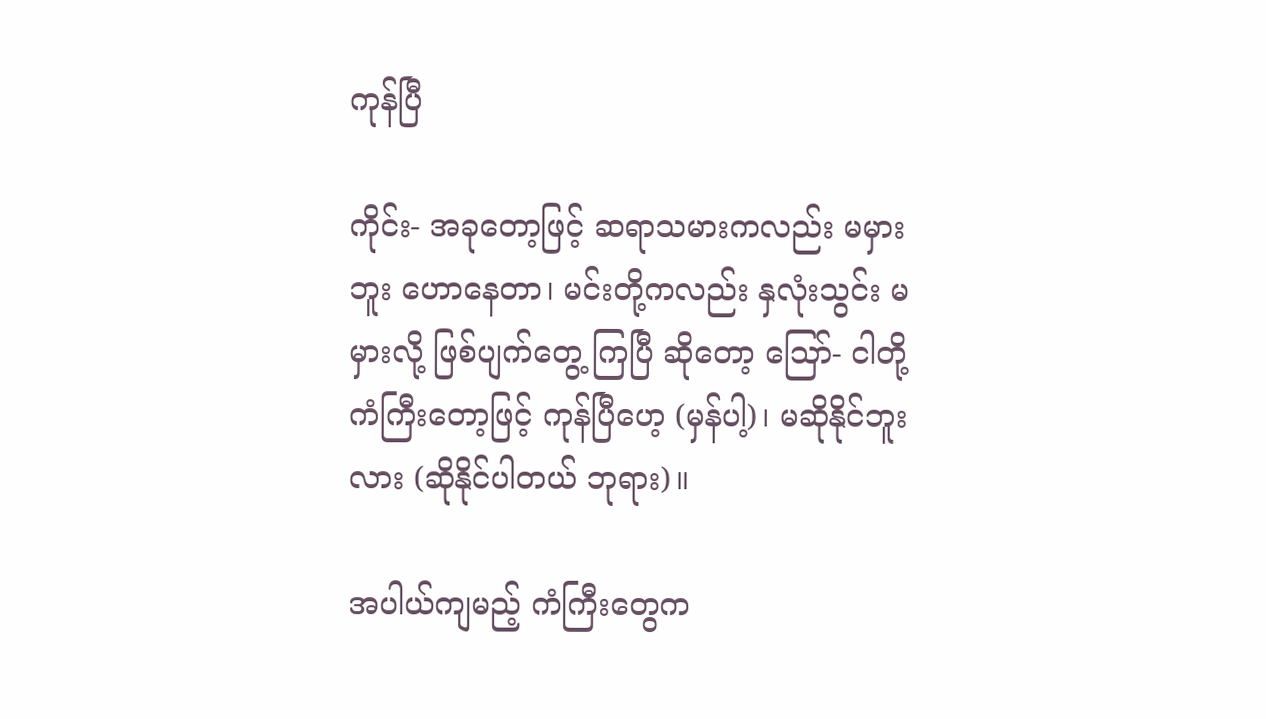ကုန်ပြီ

ကိုင်း- အခုတော့ဖြင့် ဆရာသမားကလည်း မမှားဘူး ဟောနေတာ၊ မင်းတို့ကလည်း နှလုံးသွင်း မမှားလို့ ဖြစ်ပျက်တွေ့ ကြပြီ ဆိုတော့ ဪ- ငါတို့ ကံကြီးတော့ဖြင့် ကုန်ပြီဟေ့ (မှန်ပါ့)၊ မဆိုနိုင်ဘူးလား (ဆိုနိုင်ပါတယ် ဘုရား)။

အပါယ်ကျမည့် ကံကြီးတွေက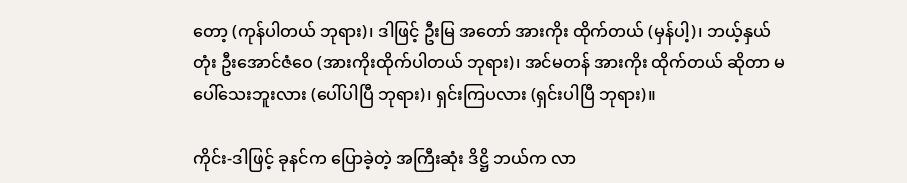တော့ (ကုန်ပါတယ် ဘုရား)၊ ဒါဖြင့် ဦးမြ အတော် အားကိုး ထိုက်တယ် (မှန်ပါ့)၊ ဘယ့်နှယ်တုံး ဦးအောင်ဇံဝေ (အားကိုးထိုက်ပါတယ် ဘုရား)၊ အင်မတန် အားကိုး ထိုက်တယ် ဆိုတာ မပေါ်သေးဘူးလား (ပေါ်ပါပြီ ဘုရား)၊ ရှင်းကြပလား (ရှင်းပါပြီ ဘုရား)။

ကိုင်း-ဒါဖြင့် ခုနင်က ပြောခဲ့တဲ့ အကြီးဆုံး ဒိဋ္ဌိ ဘယ်က လာ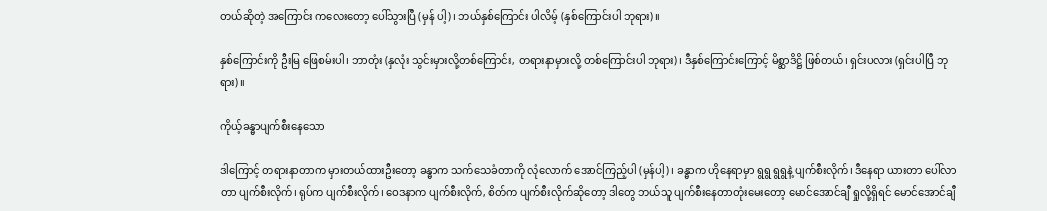တယ်ဆိုတဲ့ အကြောင်း ကလေးတော့ ပေါ်သွားပြီ (မှန် ပါ့)၊ ဘယ်နှစ်ကြောင်း ပါလိမ့် (နှစ်ကြောင်းပါ ဘုရား)။

နှစ်ကြောင်းကို ဦးမြ ဖြေစမ်းပါ၊ ဘာတုံး (နှလုံး သွင်းမှားလို့တစ်ကြောင်း, တရားနာမှားလို့ တစ်ကြောင်းပါ ဘုရား)၊ ဒီနှစ်ကြောင်းကြောင့် မိစ္ဆာဒိဋ္ဌိ ဖြစ်တယ်၊ ရှင်းပလား (ရှင်းပါပြီ ဘုရား)။

ကိုယ့်ခန္ဓာပျက်စီးနေသော

ဒါကြောင့် တရားနာတာက မှားတယ်ထားဦးတော့ ခန္ဓာက သက်သေခံတာကို လုံလောက် အောင်ကြည့်ပါ (မှန်ပါ့)၊ ခန္ဓာက ဟိုနေရာမှာ ရွရွ ရွရွနဲ့ ပျက်စီးလိုက်၊ ဒီနေရာ ယားတာ ပေါ်လာတာ ပျက်စီးလိုက်၊ ရုပ်က ပျက်စီးလိုက်၊ ဝေဒနာက ပျက်စီးလိုက်, စိတ်က ပျက်စီးလိုက်ဆိုတော့ ဒါတွေ ဘယ်သူ ပျက်စီးနေတာတုံးမေးတော့ မောင်အောင်ချီ ရှုလို့ရှိရင် မောင်အောင်ချီ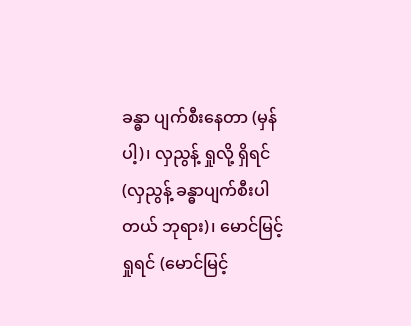ခန္ဓာ ပျက်စီးနေတာ (မှန်ပါ့)၊ လှညွန့် ရှုလို့ ရှိရင် (လှညွန့် ခန္ဓာပျက်စီးပါတယ် ဘုရား)၊ မောင်မြင့် ရှုရင် (မောင်မြင့်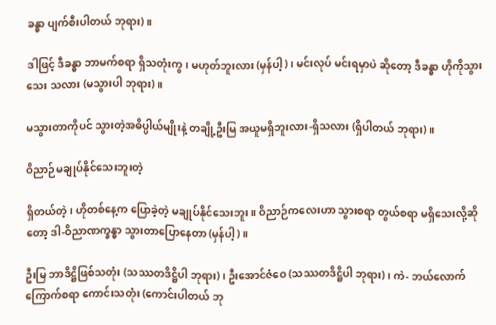ခန္ဓာ ပျက်စီးပါတယ် ဘုရား)။

ဒါဖြင့် ဒီခန္ဓာ ဘာမက်စရာ ရှိသတုံးကွ၊ မဟုတ်ဘူးလား (မှန်ပါ့)၊ မင်းလုပ် မင်းရမှာပဲ ဆိုတော့ ဒီခန္ဓာ ဟိုကိုသွားသေး သလား (မသွားပါ ဘုရား)။

မသွားတာကိုပင် သွားတဲ့အဓိပ္ပါယ်မျိုးနဲ့ တချို့ဦးမြ အယူမရှိဘူးလား-ရှိသလား (ရှိပါတယ် ဘုရား)။

ဝိညာဉ်မချုပ်နိုင်သေးဘူးတဲ့

ရှိတယ်တဲ့၊ ဟိုတစ်နေ့က ပြောခဲ့တဲ့ မချုပ်နိုင်သေးဘူး။ ဝိညာဉ်ကလေးဟာ သွားစရာ တွယ်စရာ မရှိသေးလို့ဆိုတော့ ဒါ-ဝိညာဏက္ခန္ဓာ သွားတာပြောနေတာ (မှန်ပါ့)။

ဦးမြ ဘာဒိဋ္ဌိဖြစ်သတုံး (သဿတဒိဋ္ဌိပါ ဘုရား)၊ ဦးအောင်ဇံဝေ (သဿတဒိဋ္ဌိပါ ဘုရား)၊ ကဲ- ဘယ်လောက် ကြောက်စရာ ကောင်းသတုံး (ကောင်းပါတယ် ဘု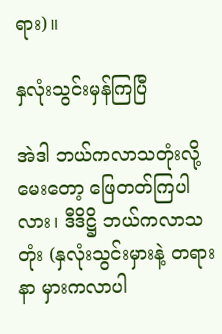ရား)။

နှလုံးသွင်းမှန်ကြပြီ

အဲဒါ ဘယ်ကလာသတုံးလို့မေးတော့ ဖြေတတ်ကြပါ လား၊ ဒီဒိဋ္ဌိ ဘယ်ကလာသတုံး (နှလုံးသွင်းမှားနဲ့ တရားနာ မှားကလာပါ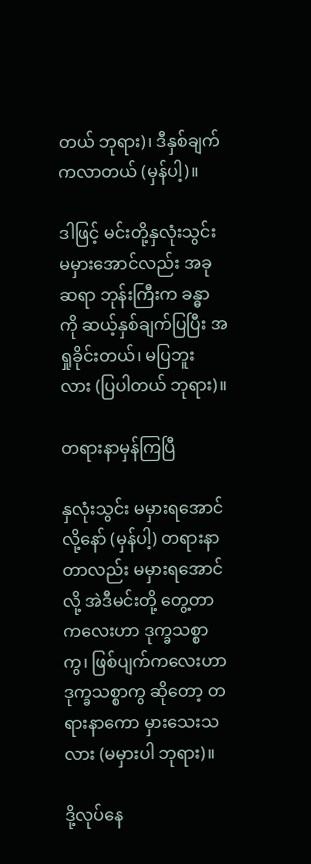တယ် ဘုရား)၊ ဒီနှစ်ချက်ကလာတယ် (မှန်ပါ့)။

ဒါဖြင့် မင်းတို့နှလုံးသွင်း မမှားအောင်လည်း အခု ဆရာ ဘုန်းကြီးက ခန္ဓာကို ဆယ့်နှစ်ချက်ပြပြီး အရှုခိုင်းတယ်၊ မပြဘူး လား (ပြပါတယ် ဘုရား)။

တရားနာမှန်ကြပြီ

နှလုံးသွင်း မမှားရအောင်လို့နော် (မှန်ပါ့) တရားနာ တာလည်း မမှားရအောင်လို့ အဲဒီမင်းတို့ တွေ့တာ ကလေးဟာ ဒုက္ခသစ္စာကွ၊ ဖြစ်ပျက်ကလေးဟာ ဒုက္ခသစ္စာကွ ဆိုတော့ တရားနာကော မှားသေးသလား (မမှားပါ ဘုရား)။

ဒို့လုပ်နေ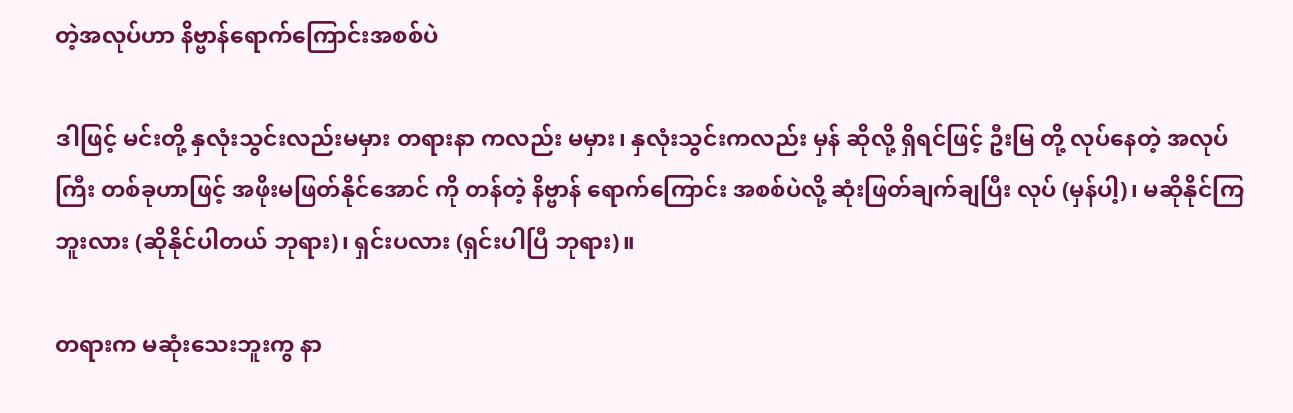တဲ့အလုပ်ဟာ နိဗ္ဗာန်ရောက်ကြောင်းအစစ်ပဲ

ဒါဖြင့် မင်းတို့ နှလုံးသွင်းလည်းမမှား တရားနာ ကလည်း မမှား၊ နှလုံးသွင်းကလည်း မှန် ဆိုလို့ ရှိရင်ဖြင့် ဦးမြ တို့ လုပ်နေတဲ့ အလုပ်ကြီး တစ်ခုဟာဖြင့် အဖိုးမဖြတ်နိုင်အောင် ကို တန်တဲ့ နိဗ္ဗာန် ရောက်ကြောင်း အစစ်ပဲလို့ ဆုံးဖြတ်ချက်ချပြီး လုပ် (မှန်ပါ့)၊ မဆိုနိုင်ကြဘူးလား (ဆိုနိုင်ပါတယ် ဘုရား)၊ ရှင်းပလား (ရှင်းပါပြီ ဘုရား)။

တရားက မဆုံးသေးဘူးကွ နာ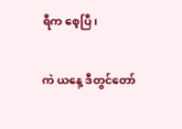ရီက စေ့ပြီ၊

ကဲ ယနေ့ ဒီတွင်တော်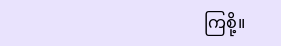ကြစို့။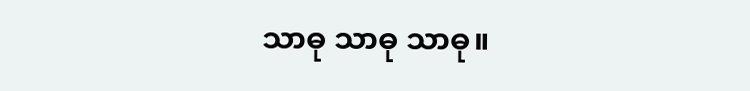သာဓု သာဓု သာဓု။